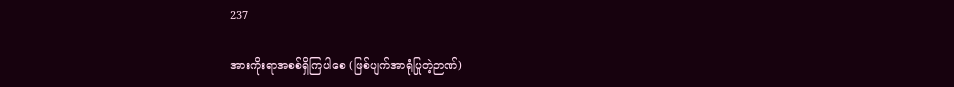237

အားကိုးရာအစစ်ရှိကြပါစေ (ဖြစ်ပျက်အာရုံပြုတဲ့ဉာဏ်)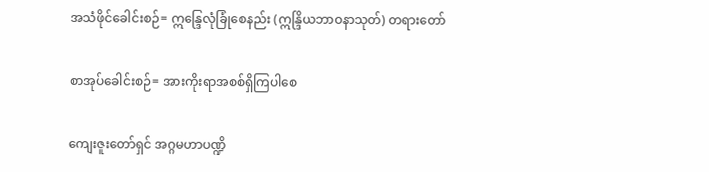အသံဖိုင်ခေါင်းစဉ်= ဣန္ဒြေလုံခြုံစေနည်း (ဣန္ဒြိယဘာဝနာသုတ်) တရားတော်

စာအုပ်ခေါင်းစဉ်= အားကိုးရာအစစ်ရှိကြပါစေ

ကျေးဇူးတော်ရှင် အဂ္ဂမဟာပဏ္ဍိ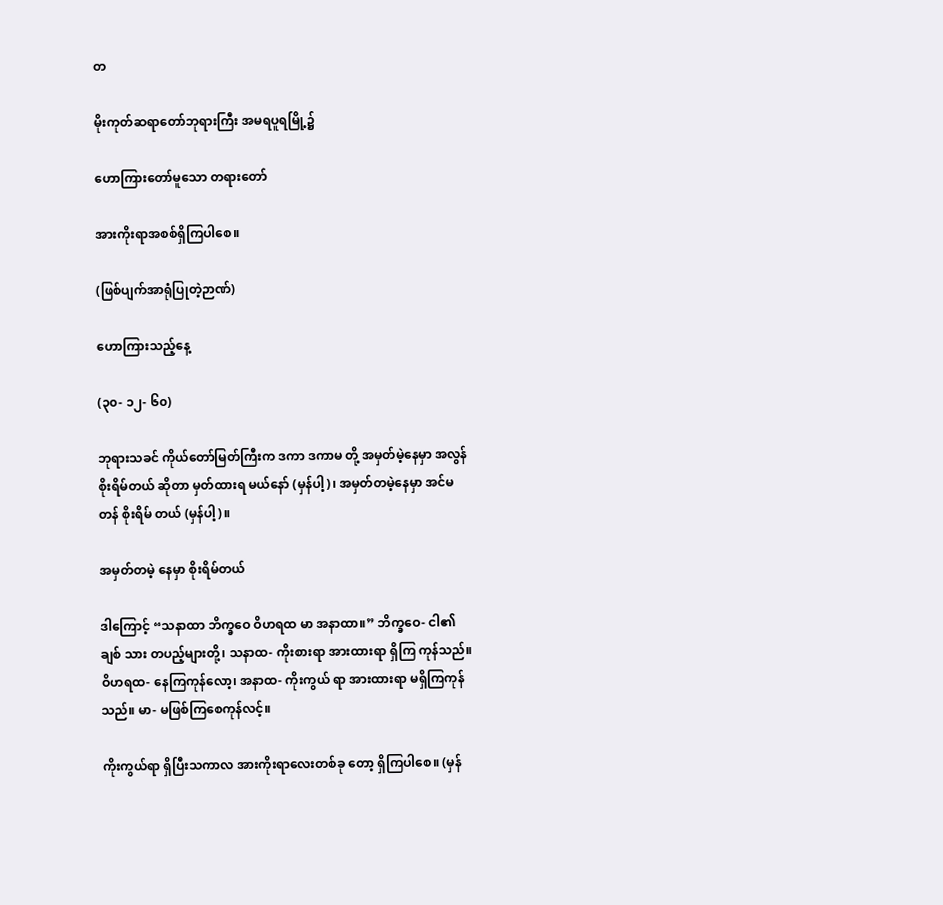တ

မိုးကုတ်ဆရာတော်ဘုရားကြီး အမရပူရမြို့၌

ဟောကြားတော်မူသော တရားတော်

အားကိုးရာအစစ်ရှိကြပါစေ။

(ဖြစ်ပျက်အာရုံပြုတဲ့ဉာဏ်)

ဟောကြားသည့်နေ့

(၃၀- ၁၂- ၆၀)

ဘုရားသခင် ကိုယ်တော်မြတ်ကြီးက ဒကာ ဒကာမ တို့ အမှတ်မဲ့နေမှာ အလွန်စိုးရိမ်တယ် ဆိုတာ မှတ်ထားရ မယ်နော် (မှန်ပါ့)၊ အမှတ်တမဲ့နေမှာ အင်မတန် စိုးရိမ် တယ် (မှန်ပါ့)။

အမှတ်တမဲ့ နေမှာ စိုးရိမ်တယ်

ဒါကြောင့် “သနာထာ ဘိက္ခဝေ ဝိဟရထ မာ အနာထာ။” ဘိက္ခဝေ- ငါ၏ချစ် သား တပည့်များတို့၊ သနာထ- ကိုးစားရာ အားထားရာ ရှိကြ ကုန်သည်။ ဝိဟရထ- နေကြကုန်လော့၊ အနာထ- ကိုးကွယ် ရာ အားထားရာ မရှိကြကုန်သည်။ မာ- မဖြစ်ကြစေကုန်လင့်။

ကိုးကွယ်ရာ ရှိပြီးသကာလ အားကိုးရာလေးတစ်ခု တော့ ရှိကြပါစေ။ (မှန်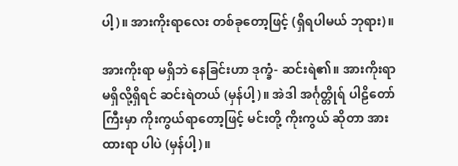ပါ့)။ အားကိုးရာလေး တစ်ခုတော့ဖြင့် (ရှိရပါမယ် ဘုရား)။

အားကိုးရာ မရှိဘဲ နေခြင်းဟာ ဒုက္ခံ- ဆင်းရဲ၏။ အားကိုးရာ မရှိလို့ရှိရင် ဆင်းရဲတယ် (မှန်ပါ့)။ အဲဒါ အင်္ဂုတ္တိုရ် ပါဠိတော်ကြီးမှာ ကိုးကွယ်ရာတော့ဖြင့် မင်းတို့ ကိုးကွယ် ဆိုတာ အားထားရာ ပါပဲ (မှန်ပါ့)။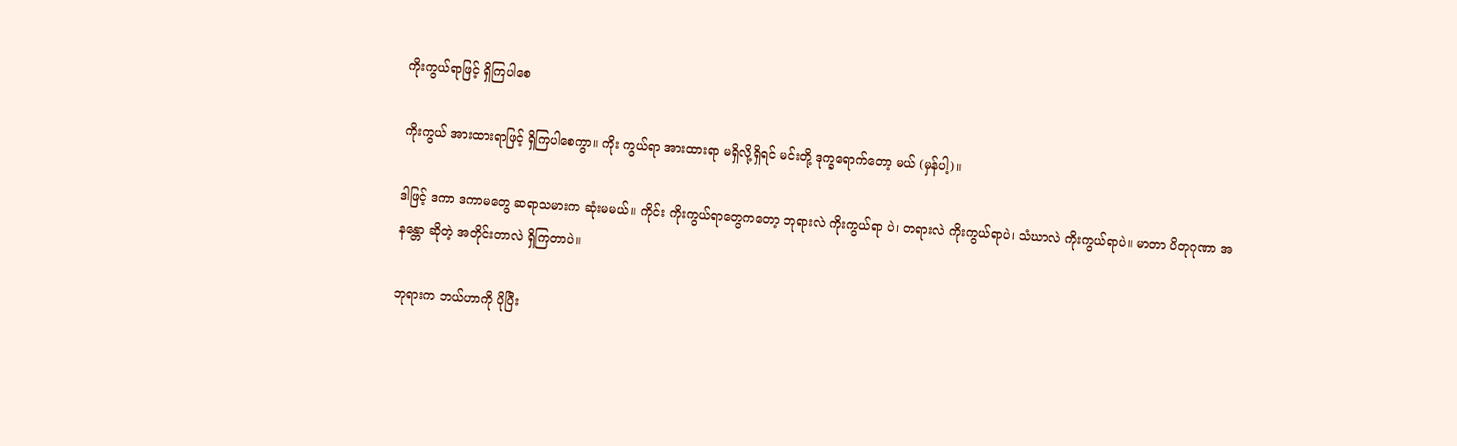ကိုးကွယ်ရာဖြင့် ရှိကြပါစေ

ကိုးကွယ် အားထားရာဖြင့် ရှိကြပါစေကွာ။ ကိုး ကွယ်ရာ အားထားရာ မရှိလို့ရှိရင် မင်းတို့ ဒုက္ခရောက်တော့ မယ် (မှန်ပါ့)။

ဒါဖြင့် ဒကာ ဒကာမတွေ ဆရာသမားက ဆုံးမမယ်။ ကိုင်း ကိုးကွယ်ရာတွေကတော့ ဘုရားလဲ ကိုးကွယ်ရာ ပဲ၊ တရားလဲ ကိုးကွယ်ရာပဲ၊ သံဃာလဲ ကိုးကွယ်ရာပဲ။ မာတာ ပိတုဂုဏာ အနန္တော ဆိုတဲ့ အတိုင်းတာလဲ ရှိကြတာပဲ။

ဘုရားက ဘယ်ဟာကို ပိုပြီး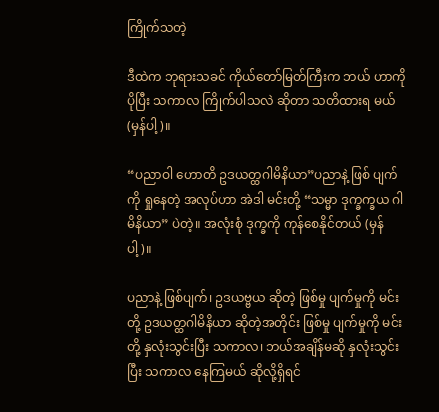ကြိုက်သတဲ့

ဒီထဲက ဘုရားသခင် ကိုယ်တော်မြတ်ကြီးက ဘယ် ဟာကို ပိုပြီး သကာလ ကြိုက်ပါသလဲ ဆိုတာ သတိထားရ မယ် (မှန်ပါ့)။

“ပညာဝါ ဟောတိ ဥဒယတ္ထဂါမိနိယာ”ပညာနဲ့ ဖြစ် ပျက်ကို ရှုနေတဲ့ အလုပ်ဟာ အဲဒါ မင်းတို့ “သမ္မာ ဒုက္ခက္ခယ ဂါမိနိယာ” ပဲတဲ့။ အလုံးစုံ ဒုက္ခကို ကုန်စေနိုင်တယ် (မှန်ပါ့)။

ပညာနဲ့ ဖြစ်ပျက်၊ ဥဒယဗ္ဗယ ဆိုတဲ့ ဖြစ်မှု ပျက်မှုကို မင်းတို့ ဥဒယတ္ထဂါမိနိယာ ဆိုတဲ့အတိုင်း ဖြစ်မှု ပျက်မှုကို မင်းတို့ နှလုံးသွင်းပြီး သကာလ၊ ဘယ်အချိန်မဆို နှလုံးသွင်း ပြီး သကာလ နေကြမယ် ဆိုလို့ရှိရင်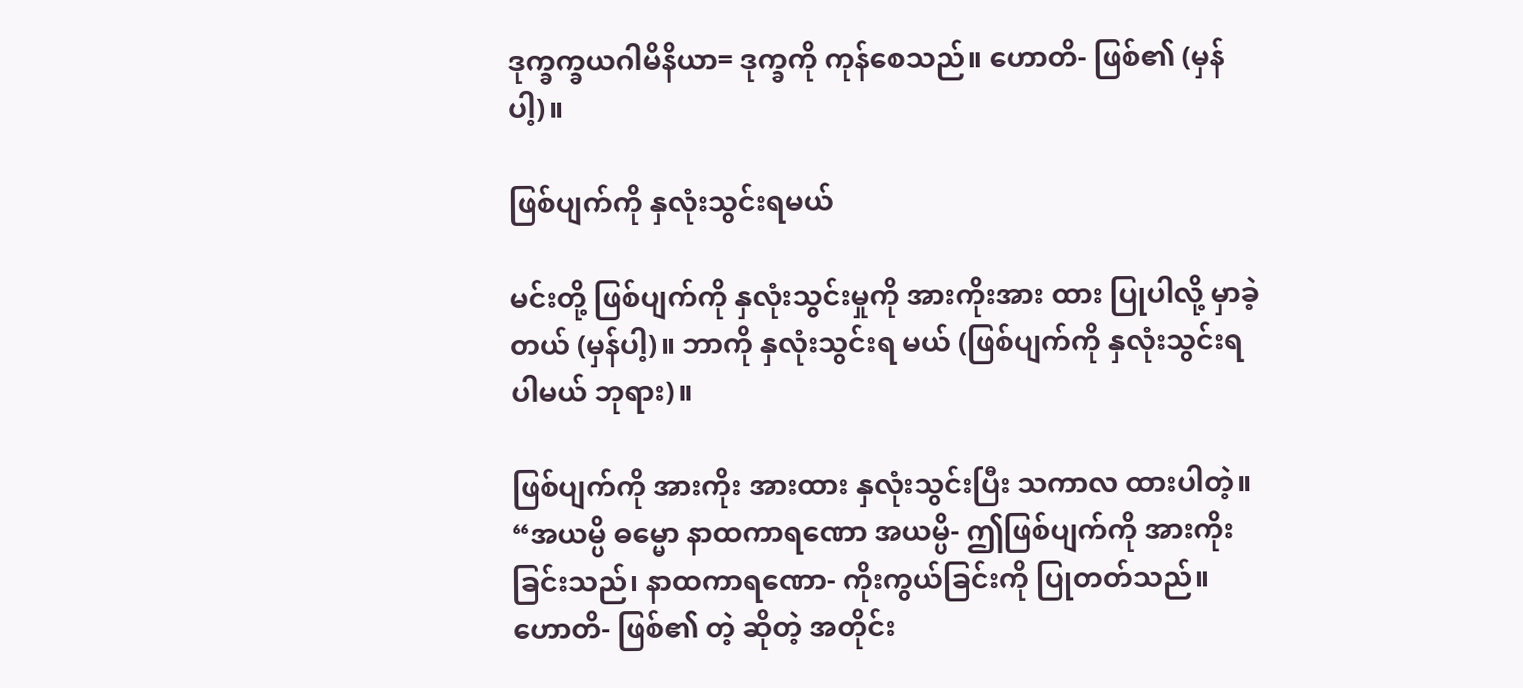ဒုက္ခက္ခယဂါမိနိယာ= ဒုက္ခကို ကုန်စေသည်။ ဟောတိ- ဖြစ်၏ (မှန်ပါ့)။

ဖြစ်ပျက်ကို နှလုံးသွင်းရမယ်

မင်းတို့ ဖြစ်ပျက်ကို နှလုံးသွင်းမှုကို အားကိုးအား ထား ပြုပါလို့ မှာခဲ့တယ် (မှန်ပါ့)။ ဘာကို နှလုံးသွင်းရ မယ် (ဖြစ်ပျက်ကို နှလုံးသွင်းရပါမယ် ဘုရား)။

ဖြစ်ပျက်ကို အားကိုး အားထား နှလုံးသွင်းပြီး သကာလ ထားပါတဲ့။ “အယမ္ပိ ဓမ္မော နာထကာရဏော အယမ္ပိ- ဤဖြစ်ပျက်ကို အားကိုးခြင်းသည်၊ နာထကာရဏော- ကိုးကွယ်ခြင်းကို ပြုတတ်သည်။ ဟောတိ- ဖြစ်၏ တဲ့ ဆိုတဲ့ အတိုင်း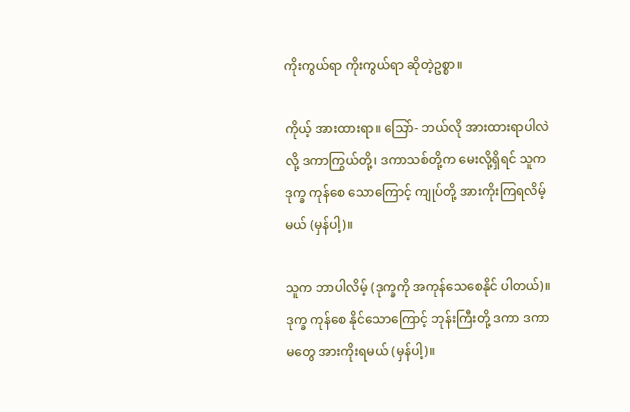ကိုးကွယ်ရာ ကိုးကွယ်ရာ ဆိုတဲ့ဥစ္စာ။

ကိုယ့် အားထားရာ။ သြော်- ဘယ်လို အားထားရာပါလဲလို့ ဒကာကြွယ်တို့၊ ဒကာသစ်တို့က မေးလို့ရှိရင် သူက ဒုက္ခ ကုန်စေ သောကြောင့် ကျုပ်တို့ အားကိုးကြရလိမ့် မယ် (မှန်ပါ့)။

သူက ဘာပါလိမ့် (ဒုက္ခကို အကုန်သေစေနိုင် ပါတယ်)။ ဒုက္ခ ကုန်စေ နိုင်သောကြောင့် ဘုန်းကြီးတို့ ဒကာ ဒကာမတွေ အားကိုးရမယ် (မှန်ပါ့)။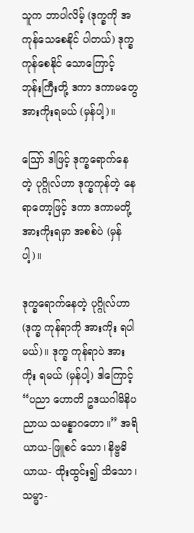သူက ဘာပါလိမ့် (ဒုက္ခကို အကုန်သေစေနိုင် ပါတယ်) ဒုက္ခ ကုန်စေနိုင် သောကြောင့် ဘုန်းကြီးတို့ ဒကာ ဒကာမတွေ အားကိုးရမယ် (မှန်ပါ့)။

ဪ ဒါဖြင့် ဒုက္ခရောက်နေတဲ့ ပုဂ္ဂိုလ်ဟာ ဒုက္ခကုန်တဲ့ နေရာတော့ဖြင့် ဒကာ ဒကာမတို့ အားကိုးရမှာ အစစ်ပဲ (မှန်ပါ့)။

ဒုက္ခရောက်နေတဲ့ ပုဂ္ဂိုလ်ဟာ (ဒုက္ခ ကုန်ရာကို အားကိုး ရပါမယ်)။ ဒုက္ခ ကုန်ရာပဲ အားကိုး ရမယ် (မှန်ပါ့) ဒါကြောင့် “ပညာ ဟောတိ ဥဒယဂါမိနိပညာယ သမန္နာဂတော။” အရိယာယ-ဖြူစင် သော၊ နိဗ္ဗဓိယာယ- ထိုးထွင်း၍ သိသော၊ သမ္မာ-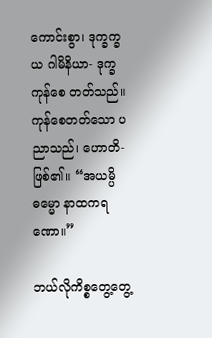ကောင်းစွာ၊ ဒုက္ခက္ခယ ဂါမိနိယာ- ဒုက္ခ ကုန်စေ တတ်သည်။ ကုန်စေတတ်သော ပညာသည်၊ ဟောတိ-ဖြစ်၏။ “အယမ္ပိ ဓမ္မော နာထကရဏော။”

ဘယ်လိုကိစ္စတွေ့တွေ့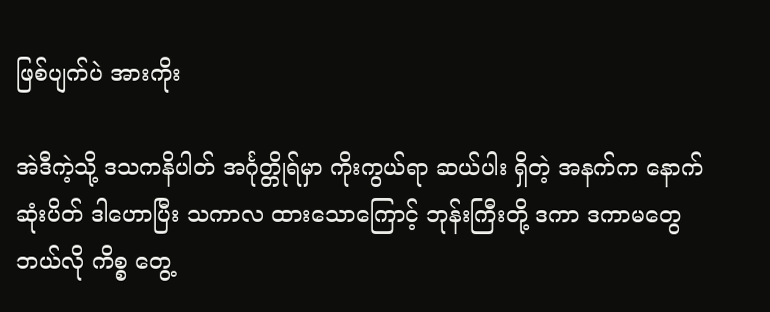ဖြစ်ပျက်ပဲ အားကိုး

အဲဒီကဲ့သို့ ဒသကနိပါတ် အင်္ဂုတ္တိုရ်မှာ ကိုးကွယ်ရာ ဆယ်ပါး ရှိတဲ့ အနက်က နောက်ဆုံးပိတ် ဒါဟောပြီး သကာလ ထားသောကြောင့် ဘုန်းကြီးတို့ ဒကာ ဒကာမတွေ ဘယ်လို ကိစ္စ တွေ့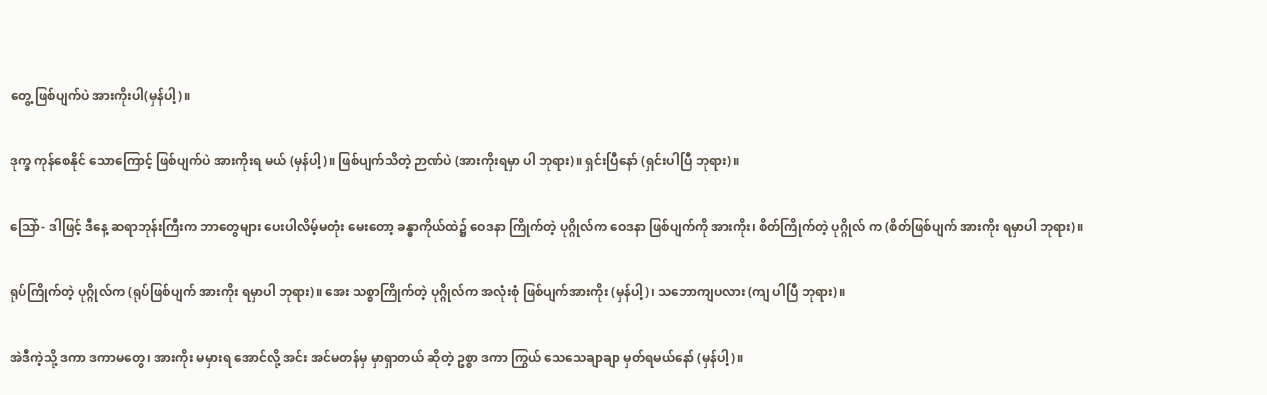တွေ့ ဖြစ်ပျက်ပဲ အားကိုးပါ(မှန်ပါ့)။

ဒုက္ခ ကုန်စေနိုင် သောကြောင့် ဖြစ်ပျက်ပဲ အားကိုးရ မယ် (မှန်ပါ့)။ ဖြစ်ပျက်သိတဲ့ ဉာဏ်ပဲ (အားကိုးရမှာ ပါ ဘုရား)။ ရှင်းပြီနော် (ရှင်းပါပြီ ဘုရား)။

သြော်- ဒါဖြင့် ဒီနေ့ ဆရာဘုန်းကြီးက ဘာတွေများ ပေးပါလိမ့်မတုံး မေးတော့ ခန္ဓာကိုယ်ထဲ၌ ဝေဒနာ ကြိုက်တဲ့ ပုဂ္ဂိုလ်က ဝေဒနာ ဖြစ်ပျက်ကို အားကိုး၊ စိတ်ကြိုက်တဲ့ ပုဂ္ဂိုလ် က (စိတ်ဖြစ်ပျက် အားကိုး ရမှာပါ ဘုရား)။

ရုပ်ကြိုက်တဲ့ ပုဂ္ဂိုလ်က (ရုပ်ဖြစ်ပျက် အားကိုး ရမှာပါ ဘုရား)။ အေး သစ္စာကြိုက်တဲ့ ပုဂ္ဂိုလ်က အလုံးစုံ ဖြစ်ပျက်အားကိုး (မှန်ပါ့)၊ သဘောကျပလား (ကျ ပါပြီ ဘုရား)။

အဲဒီကဲ့သို့ ဒကာ ဒကာမတွေ၊ အားကိုး မမှားရ အောင်လို့ အင်း အင်မတန်မှ မှာရှာတယ် ဆိုတဲ့ ဥစ္စာ ဒကာ ကြွယ် သေသေချာချာ မှတ်ရမယ်နော် (မှန်ပါ့)။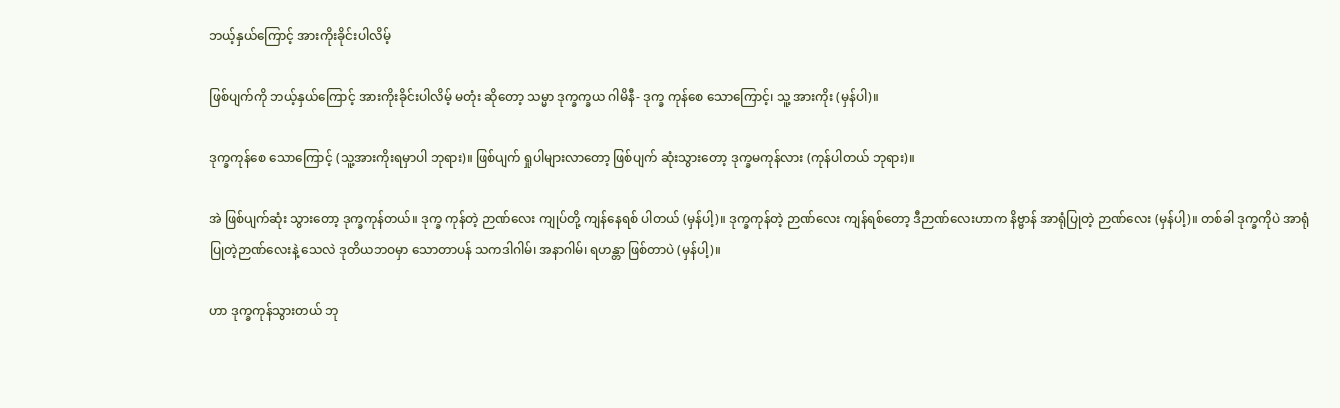ဘယ့်နှယ်ကြောင့် အားကိုးခိုင်းပါလိမ့်

ဖြစ်ပျက်ကို ဘယ့်နှယ်ကြောင့် အားကိုးခိုင်းပါလိမ့် မတုံး ဆိုတော့ သမ္မာ ဒုက္ခက္ခယ ဂါမိနီ- ဒုက္ခ ကုန်စေ သောကြောင့်၊ သူ့ အားကိုး (မှန်ပါ)။

ဒုက္ခကုန်စေ သောကြောင့် (သူ့အားကိုးရမှာပါ ဘုရား)။ ဖြစ်ပျက် ရှုပါများလာတော့ ဖြစ်ပျက် ဆုံးသွားတော့ ဒုက္ခမကုန်လား (ကုန်ပါတယ် ဘုရား)။

အဲ ဖြစ်ပျက်ဆုံး သွားတော့ ဒုက္ခကုန်တယ်။ ဒုက္ခ ကုန်တဲ့ ဉာဏ်လေး ကျုပ်တို့ ကျန်နေရစ် ပါတယ် (မှန်ပါ့)။ ဒုက္ခကုန်တဲ့ ဉာဏ်လေး ကျန်ရစ်တော့ ဒီဉာဏ်လေးဟာက နိဗ္ဗာန် အာရုံပြုတဲ့ ဉာဏ်လေး (မှန်ပါ့)။ တစ်ခါ ဒုက္ခကိုပဲ အာရုံပြုတဲ့ဉာဏ်လေးနဲ့ သေလဲ ဒုတိယဘဝမှာ သောတာပန် သကဒါဂါမ်၊ အနာဂါမ်၊ ရဟန္တာ ဖြစ်တာပဲ (မှန်ပါ့)။

ဟာ ဒုက္ခကုန်သွားတယ် ဘု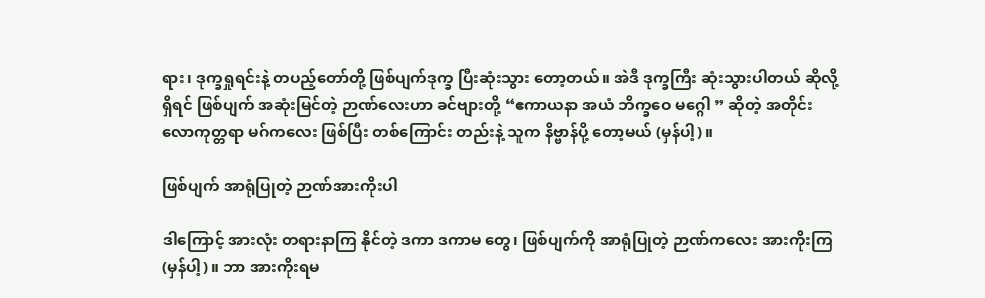ရား၊ ဒုက္ခရှုရင်းနဲ့ တပည့်တော်တို့ ဖြစ်ပျက်ဒုက္ခ ပြီးဆုံးသွား တော့တယ်။ အဲဒီ ဒုက္ခကြီး ဆုံးသွားပါတယ် ဆိုလို့ရှိရင် ဖြစ်ပျက် အဆုံးမြင်တဲ့ ဉာဏ်လေးဟာ ခင်ဗျားတို့ “ဧကာယနာ အယံ ဘိက္ခဝေ မဂ္ဂေါ ” ဆိုတဲ့ အတိုင်း လောကုတ္တရာ မဂ်ကလေး ဖြစ်ပြီး တစ်ကြောင်း တည်းနဲ့ သူက နိဗ္ဗာန်ပို့ တော့မယ် (မှန်ပါ့)။

ဖြစ်ပျက် အာရုံပြုတဲ့ ဉာဏ်အားကိုးပါ

ဒါကြောင့် အားလုံး တရားနာကြ နိုင်တဲ့ ဒကာ ဒကာမ တွေ၊ ဖြစ်ပျက်ကို အာရုံပြုတဲ့ ဉာဏ်ကလေး အားကိုးကြ (မှန်ပါ့)။ ဘာ အားကိုးရမ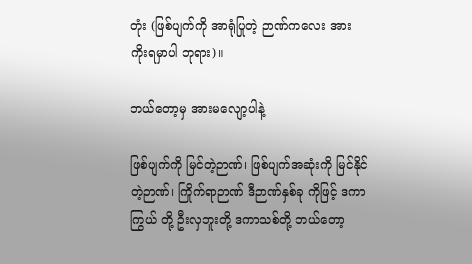တုံး (ဖြစ်ပျက်ကို အာရုံပြုတဲ့ ဉာဏ်ကလေး အားကိုးရမှာပါ ဘုရား)။

ဘယ်တော့မှ အားမလျော့ပါနဲ့

ဖြစ်ပျက်ကို မြင်တဲ့ဉာဏ်၊ ဖြစ်ပျက်အဆုံးကို မြင်နိုင် တဲ့ဉာဏ်၊ ကြိုက်ရာဉာဏ် ဒီဉာဏ်နှစ်ခု ကိုဖြင့် ဒကာကြွယ် တို့ ဦးလှဘူးတို့ ဒကာသစ်တို့ ဘယ်တော့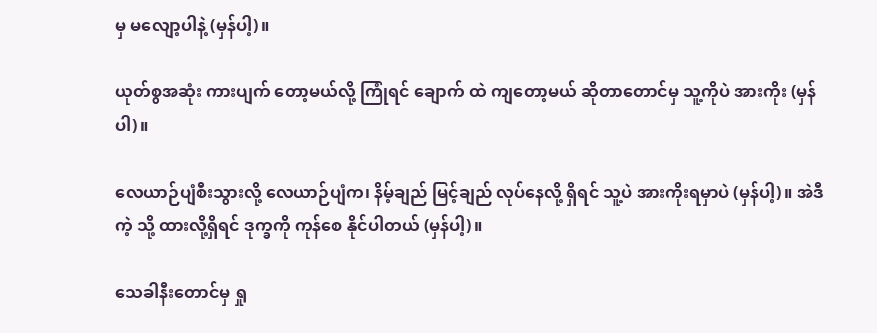မှ မလျော့ပါနဲ့ (မှန်ပါ့)။

ယုတ်စွအဆုံး ကားပျက် တော့မယ်လို့ ကြုံရင် ချောက် ထဲ ကျတော့မယ် ဆိုတာတောင်မှ သူ့ကိုပဲ အားကိုး (မှန် ပါ)။

လေယာဉ်ပျံစီးသွားလို့ လေယာဉ်ပျံက၊ နိမ့်ချည် မြင့်ချည် လုပ်နေလို့ ရှိရင် သူ့ပဲ အားကိုးရမှာပဲ (မှန်ပါ့)။ အဲဒီကဲ့ သို့ ထားလို့ရှိရင် ဒုက္ခကို ကုန်စေ နိုင်ပါတယ် (မှန်ပါ့)။

သေခါနီးတောင်မှ ရှု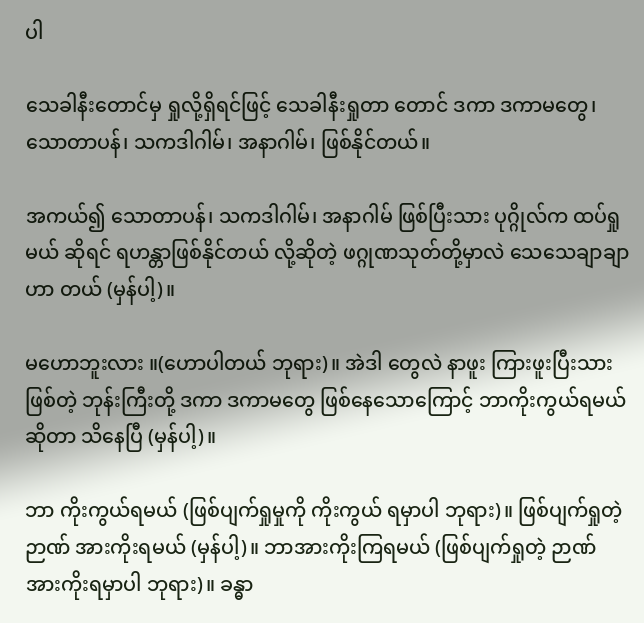ပါ

သေခါနီးတောင်မှ ရှုလို့ရှိရင်ဖြင့် သေခါနီးရှုတာ တောင် ဒကာ ဒကာမတွေ၊ သောတာပန်၊ သကဒါဂါမ်၊ အနာဂါမ်၊ ဖြစ်နိုင်တယ်။

အကယ်၍ သောတာပန်၊ သကဒါဂါမ်၊ အနာဂါမ် ဖြစ်ပြီးသား ပုဂ္ဂိုလ်က ထပ်ရှုမယ် ဆိုရင် ရဟန္တာဖြစ်နိုင်တယ် လို့ဆိုတဲ့ ဖဂ္ဂုဏသုတ်တို့မှာလဲ သေသေချာချာ ဟာ တယ် (မှန်ပါ့)။

မဟောဘူးလား ။(ဟောပါတယ် ဘုရား)။ အဲဒါ တွေလဲ နာဖူး ကြားဖူးပြီးသားဖြစ်တဲ့ ဘုန်းကြီးတို့ ဒကာ ဒကာမတွေ ဖြစ်နေသောကြောင့် ဘာကိုးကွယ်ရမယ် ဆိုတာ သိနေပြီ (မှန်ပါ့)။

ဘာ ကိုးကွယ်ရမယ် (ဖြစ်ပျက်ရှုမှုကို ကိုးကွယ် ရမှာပါ ဘုရား)။ ဖြစ်ပျက်ရှုတဲ့ဉာဏ် အားကိုးရမယ် (မှန်ပါ့)။ ဘာအားကိုးကြရမယ် (ဖြစ်ပျက်ရှုတဲ့ ဉာဏ် အားကိုးရမှာပါ ဘုရား)။ ခန္ဓာ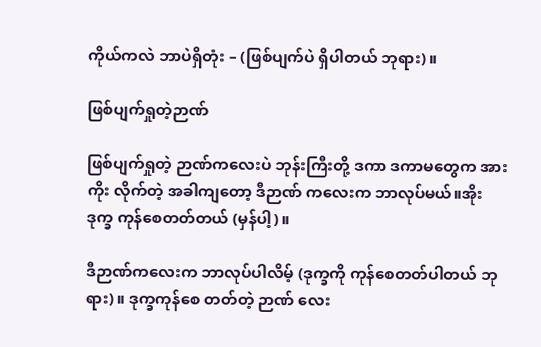ကိုယ်ကလဲ ဘာပဲရှိတုံး – (ဖြစ်ပျက်ပဲ ရှိပါတယ် ဘုရား)။

ဖြစ်ပျက်ရှုတဲ့ဉာဏ်

ဖြစ်ပျက်ရှုတဲ့ ဉာဏ်ကလေးပဲ ဘုန်းကြီးတို့ ဒကာ ဒကာမတွေက အားကိုး လိုက်တဲ့ အခါကျတော့ ဒီဉာဏ် ကလေးက ဘာလုပ်မယ်။အိုး ဒုက္ခ ကုန်စေတတ်တယ် (မှန်ပါ့)။

ဒီဉာဏ်ကလေးက ဘာလုပ်ပါလိမ့် (ဒုက္ခကို ကုန်စေတတ်ပါတယ် ဘုရား)။ ဒုက္ခကုန်စေ တတ်တဲ့ ဉာဏ် လေး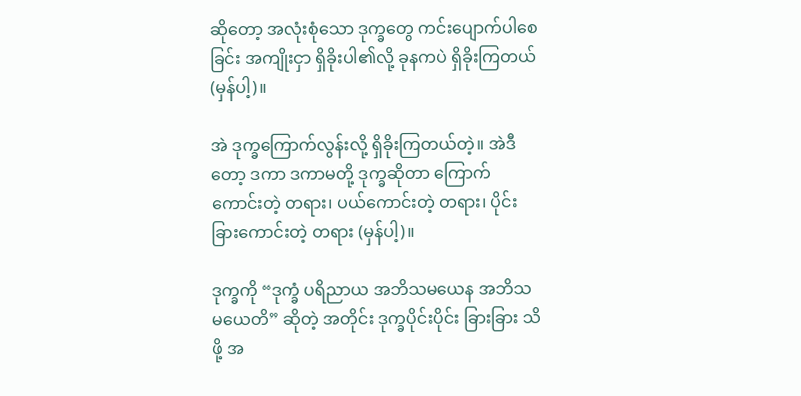ဆိုတော့ အလုံးစုံသော ဒုက္ခတွေ ကင်းပျောက်ပါစေခြင်း အကျိုးငှာ ရှိခိုးပါ၏လို့ ခုနကပဲ ရှိခိုးကြတယ် (မှန်ပါ့)။

အဲ ဒုက္ခကြောက်လွန်းလို့ ရှိခိုးကြတယ်တဲ့။ အဲဒီ တော့ ဒကာ ဒကာမတို့ ဒုက္ခဆိုတာ ကြောက် ကောင်းတဲ့ တရား၊ ပယ်ကောင်းတဲ့ တရား၊ ပိုင်းခြားကောင်းတဲ့ တရား (မှန်ပါ့)။

ဒုက္ခကို “ဒုက္ခံ ပရိညာယ အဘိသမယေန အဘိသမယေတိ” ဆိုတဲ့ အတိုင်း ဒုက္ခပိုင်းပိုင်း ခြားခြား သိဖို့ အ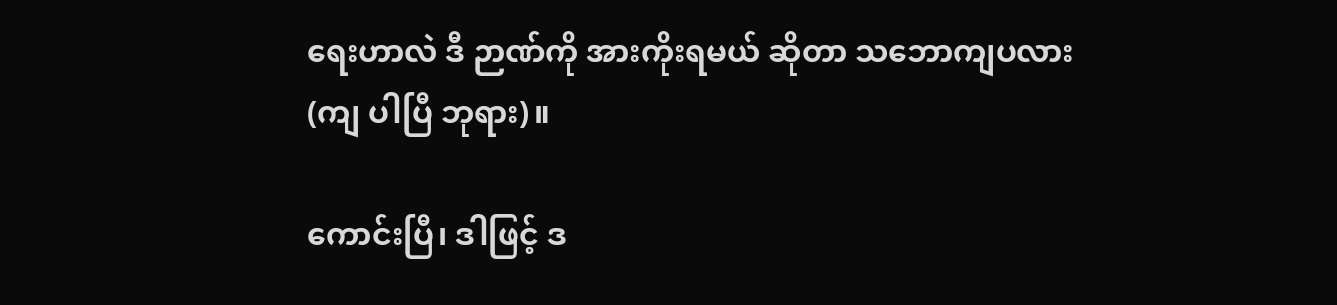ရေးဟာလဲ ဒီ ဉာဏ်ကို အားကိုးရမယ် ဆိုတာ သဘောကျပလား (ကျ ပါပြီ ဘုရား)။

ကောင်းပြီ၊ ဒါဖြင့် ဒ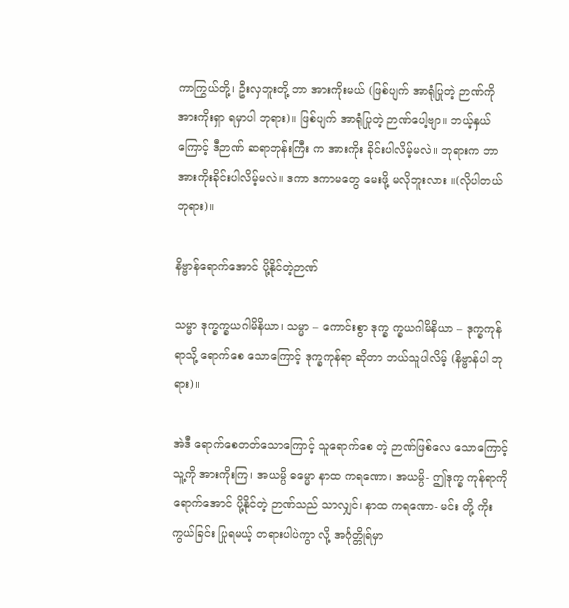ကာကြွယ်တို့၊ ဦးလှဘူးတို့ ဘာ အားကိုးမယ် (ဖြစ်ပျက် အာရုံပြုတဲ့ ဉာဏ်ကို အားကိုးရှာ ရမှာပါ ဘုရား)။ ဖြစ်ပျက် အာရုံပြုတဲ့ ဉာဏ်ပေါ့ဗျာ။ ဘယ့်နှယ်ကြောင့် ဒီဉာဏ် ဆရာဘုန်းကြီး က အားကိုး ခိုင်းပါလိမ့်မလဲ။ ဘုရားက ဘာ အားကိုးခိုင်းပါလိမ့်မလဲ။ ဒကာ ဒကာမတွေ မေးဖို့ မလိုဘူးလား ။(လိုပါတယ် ဘုရား)။

နိဗ္ဗာန်ရောက်အောင် ပို့နိုင်တဲ့ဉာဏ်

သမ္မာ ဒုက္ခက္ခယဂါမိနိယာ၊ သမ္မာ – ကောင်းစွာ ဒုက္ခ က္ခယဂါမိနိယာ – ဒုက္ခကုန်ရာသို့ ရောက်စေ သောကြောင့် ဒုက္ခကုန်ရာ ဆိုတာ ဘယ်သူပါလိမ့် (နိဗ္ဗာန်ပါ ဘုရား)။

အဲဒီ ရောက်စေတတ်သောကြောင့် သူရောက်စေ တဲ့ ဉာဏ်ဖြစ်လေ သောကြောင့် သူ့ကို အားကိုးကြ၊ အယမ္ပိ ဓမ္မော နာထ ကရဏော၊ အယမ္ပိ- ဤဒုက္ခ ကုန်ရာကို ရောက်အောင် ပို့နိုင်တဲ့ ဉာဏ်သည် သာလျှင်၊ နာထ ကရဏော- မင်း တို့ ကိုးကွယ်ခြင်း ပြုရမယ့် တရားပါပဲကွာ လို့ အင်္ဂုတ္တိုရ်မှာ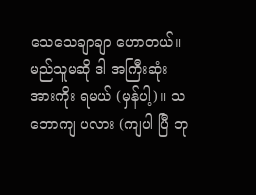သေသေချာချာ ဟောတယ်။ မည်သူမဆို ဒါ အကြီးဆုံး အားကိုး ရမယ် (မှန်ပါ့)။ သဘောကျ ပလား (ကျပါ ပြီ ဘု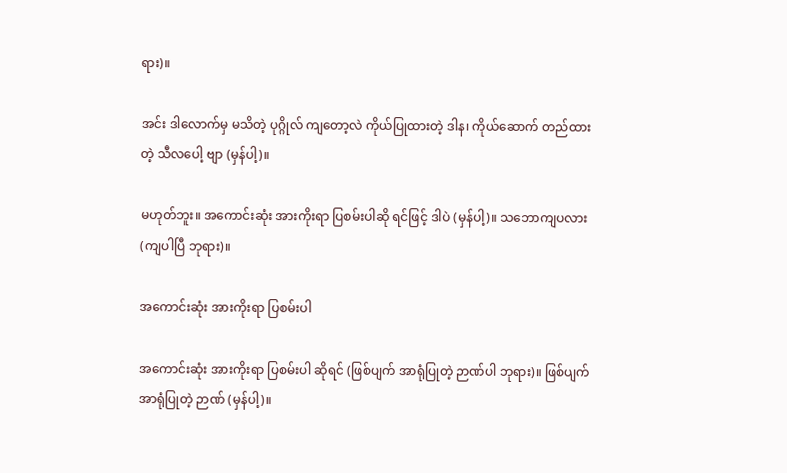ရား)။

အင်း ဒါလောက်မှ မသိတဲ့ ပုဂ္ဂိုလ် ကျတော့လဲ ကိုယ်ပြုထားတဲ့ ဒါန၊ ကိုယ်ဆောက် တည်ထားတဲ့ သီလပေါ့ ဗျာ (မှန်ပါ့)။

မဟုတ်ဘူး။ အကောင်းဆုံး အားကိုးရာ ပြစမ်းပါဆို ရင်ဖြင့် ဒါပဲ (မှန်ပါ့)။ သဘောကျပလား (ကျပါပြီ ဘုရား)။

အကောင်းဆုံး အားကိုးရာ ပြစမ်းပါ

အကောင်းဆုံး အားကိုးရာ ပြစမ်းပါ ဆိုရင် (ဖြစ်ပျက် အာရုံပြုတဲ့ ဉာဏ်ပါ ဘုရား)။ ဖြစ်ပျက် အာရုံပြုတဲ့ ဉာဏ် (မှန်ပါ့)။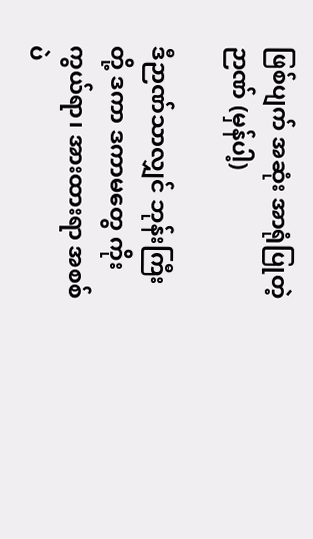ဖြစ်ပျက် အဆုံး အာရုံပြုတဲ့ဉာဏ် (မှန်ပါ့)

ဒီဉာဏ်သာလျှင် ဘုန်းကြီးတို့ ဒကာ ဒကာမတွေ ကိုးကွယ်ရာ၊ အားထားရာ အစစ်ပဲ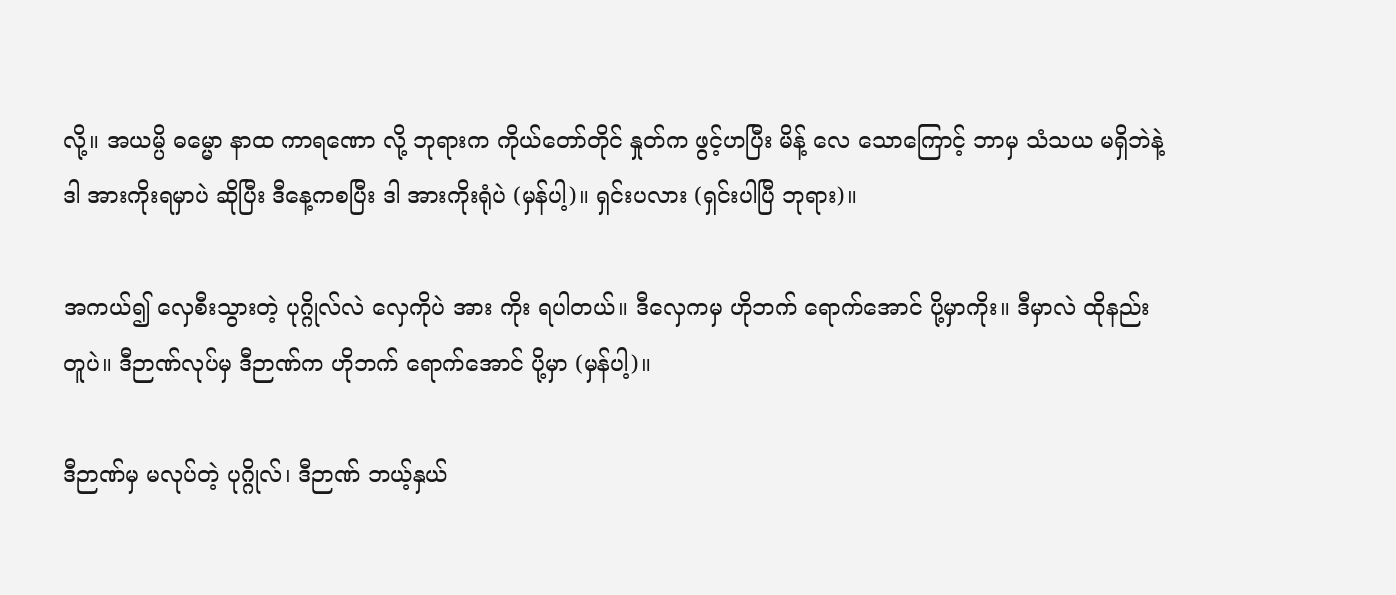လို့။ အယမ္ပိ ဓမ္မော နာထ ကာရဏော လို့ ဘုရားက ကိုယ်တော်တိုင် နှုတ်က ဖွင့်ဟပြီး မိန့် လေ သောကြောင့် ဘာမှ သံသယ မရှိဘဲနဲ့ဒါ အားကိုးရမှာပဲ ဆိုပြီး ဒီနေ့ကစပြီး ဒါ အားကိုးရုံပဲ (မှန်ပါ့)။ ရှင်းပလား (ရှင်းပါပြီ ဘုရား)။

အကယ်၍ လှေစီးသွားတဲ့ ပုဂ္ဂိုလ်လဲ လှေကိုပဲ အား ကိုး ရပါတယ်။ ဒီလှေကမှ ဟိုဘက် ရောက်အောင် ပို့မှာကိုး။ ဒီမှာလဲ ထိုနည်းတူပဲ။ ဒီဉာဏ်လုပ်မှ ဒီဉာဏ်က ဟိုဘက် ရောက်အောင် ပို့မှာ (မှန်ပါ့)။

ဒီဉာဏ်မှ မလုပ်တဲ့ ပုဂ္ဂိုလ်၊ ဒီဉာဏ် ဘယ့်နှယ်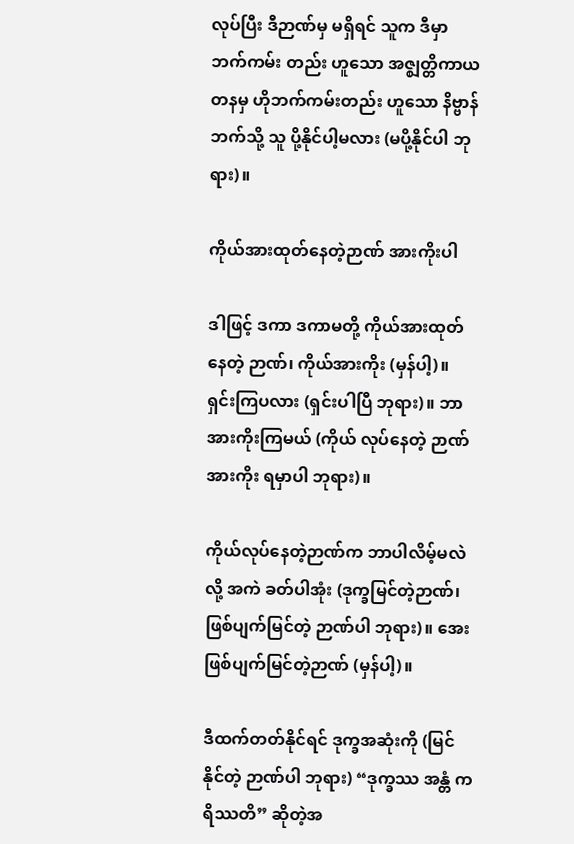လုပ်ပြီး ဒီဉာဏ်မှ မရှိရင် သူက ဒီမှာ ဘက်ကမ်း တည်း ဟူသော အဇ္ဈတ္တိကာယတနမှ ဟိုဘက်ကမ်းတည်း ဟူသော နိဗ္ဗာန် ဘက်သို့ သူ ပို့နိုင်ပါ့မလား (မပို့နိုင်ပါ ဘုရား)။

ကိုယ်အားထုတ်နေတဲ့ဉာဏ် အားကိုးပါ

ဒါဖြင့် ဒကာ ဒကာမတို့ ကိုယ်အားထုတ်နေတဲ့ ဉာဏ်၊ ကိုယ်အားကိုး (မှန်ပါ့)။ ရှင်းကြပလား (ရှင်းပါပြီ ဘုရား)။ ဘာ အားကိုးကြမယ် (ကိုယ် လုပ်နေတဲ့ ဉာဏ်အားကိုး ရမှာပါ ဘုရား)။

ကိုယ်လုပ်နေတဲ့ဉာဏ်က ဘာပါလိမ့်မလဲလို့ အကဲ ခတ်ပါအုံး (ဒုက္ခမြင်တဲ့ဉာဏ်၊ ဖြစ်ပျက်မြင်တဲ့ ဉာဏ်ပါ ဘုရား)။ အေး ဖြစ်ပျက်မြင်တဲ့ဉာဏ် (မှန်ပါ့)။

ဒီထက်တတ်နိုင်ရင် ဒုက္ခအဆုံးကို (မြင်နိုင်တဲ့ ဉာဏ်ပါ ဘုရား) “ဒုက္ခဿ အန္တံ ကရိဿတိ” ဆိုတဲ့အ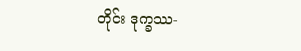တိုင်း ဒုက္ခဿ-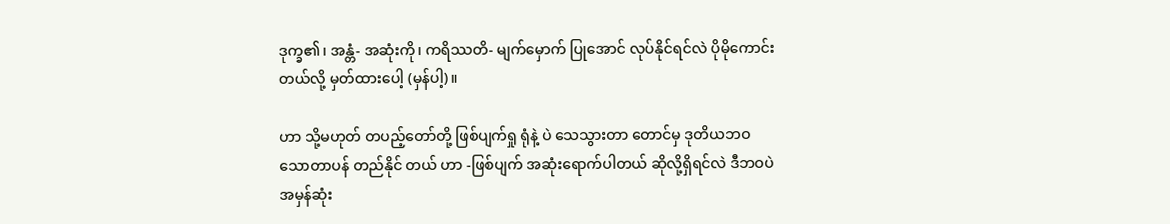ဒုက္ခ၏၊ အန္တံ- အဆုံးကို၊ ကရိဿတိ- မျက်မှောက် ပြုအောင် လုပ်နိုင်ရင်လဲ ပိုမိုကောင်းတယ်လို့ မှတ်ထားပေါ့ (မှန်ပါ့)။

ဟာ သို့မဟုတ် တပည့်တော်တို့ ဖြစ်ပျက်ရှု ရုံနဲ့ ပဲ သေသွားတာ တောင်မှ ဒုတိယဘဝ သောတာပန် တည်နိုင် တယ် ဟာ -ဖြစ်ပျက် အဆုံးရောက်ပါတယ် ဆိုလို့ရှိရင်လဲ ဒီဘဝပဲ အမှန်ဆုံး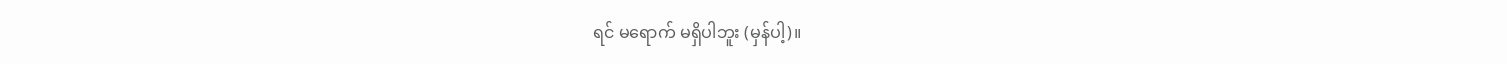ရင် မရောက် မရှိပါဘူး (မှန်ပါ့)။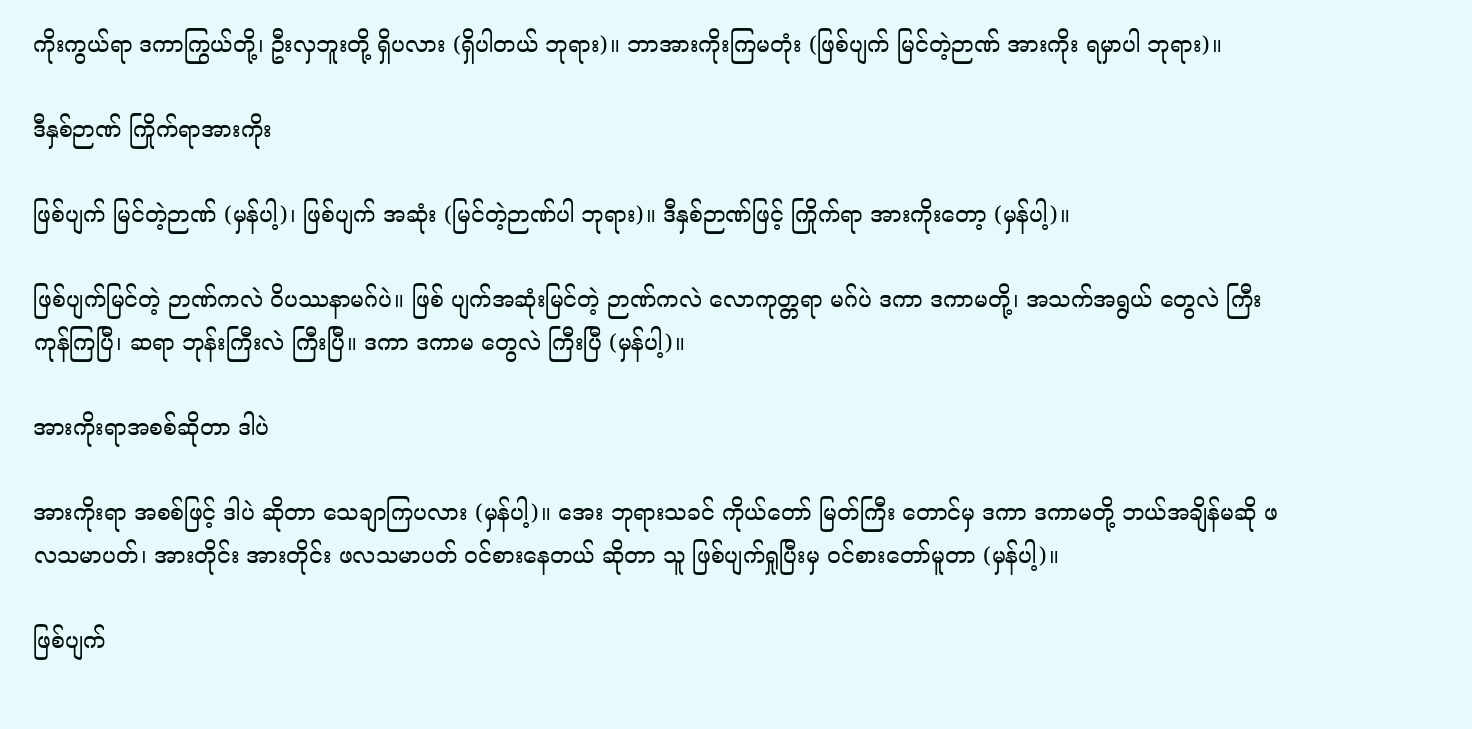ကိုးကွယ်ရာ ဒကာကြွယ်တို့၊ ဦးလှဘူးတို့ ရှိပလား (ရှိပါတယ် ဘုရား)။ ဘာအားကိုးကြမတုံး (ဖြစ်ပျက် မြင်တဲ့ဉာဏ် အားကိုး ရမှာပါ ဘုရား)။

ဒီနှစ်ဉာဏ် ကြိုက်ရာအားကိုး

ဖြစ်ပျက် မြင်တဲ့ဉာဏ် (မှန်ပါ့)၊ ဖြစ်ပျက် အဆုံး (မြင်တဲ့ဉာဏ်ပါ ဘုရား)။ ဒီနှစ်ဉာဏ်ဖြင့် ကြိုက်ရာ အားကိုးတော့ (မှန်ပါ့)။

ဖြစ်ပျက်မြင်တဲ့ ဉာဏ်ကလဲ ဝိပဿနာမဂ်ပဲ။ ဖြစ် ပျက်အဆုံးမြင်တဲ့ ဉာဏ်ကလဲ လောကုတ္တရာ မဂ်ပဲ ဒကာ ဒကာမတို့၊ အသက်အရွယ် တွေလဲ ကြီးကုန်ကြပြီ၊ ဆရာ ဘုန်းကြီးလဲ ကြီးပြီ။ ဒကာ ဒကာမ တွေလဲ ကြီးပြီ (မှန်ပါ့)။

အားကိုးရာအစစ်ဆိုတာ ဒါပဲ

အားကိုးရာ အစစ်ဖြင့် ဒါပဲ ဆိုတာ သေချာကြပလား (မှန်ပါ့)။ အေး ဘုရားသခင် ကိုယ်တော် မြတ်ကြီး တောင်မှ ဒကာ ဒကာမတို့ ဘယ်အချိန်မဆို ဖလသမာပတ်၊ အားတိုင်း အားတိုင်း ဖလသမာပတ် ဝင်စားနေတယ် ဆိုတာ သူ ဖြစ်ပျက်ရှုပြီးမှ ဝင်စားတော်မူတာ (မှန်ပါ့)။

ဖြစ်ပျက်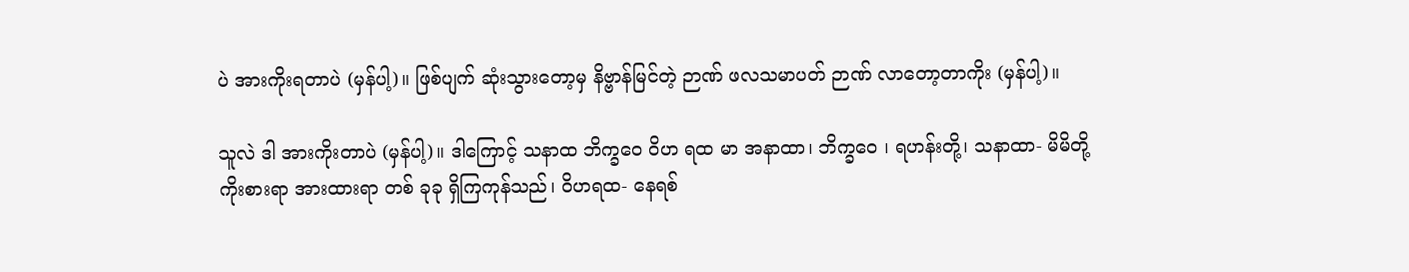ပဲ အားကိုးရတာပဲ (မှန်ပါ့)။ ဖြစ်ပျက် ဆုံးသွားတော့မှ နိဗ္ဗာန်မြင်တဲ့ ဉာဏ် ဖလသမာပတ် ဉာဏ် လာတော့တာကိုး (မှန်ပါ့)။

သူလဲ ဒါ အားကိုးတာပဲ (မှန်ပါ့)။ ဒါကြောင့် သနာထ ဘိက္ခဝေ ဝိဟ ရထ မာ အနာထာ၊ ဘိက္ခဝေ ၊ ရဟန်းတို့၊ သနာထာ- မိမိတို့ ကိုးစားရာ အားထားရာ တစ် ခုခု ရှိကြကုန်သည်၊ ဝိဟရထ- နေရစ်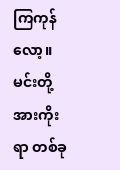ကြကုန်လော့။ မင်းတို့ အားကိုးရာ တစ်ခု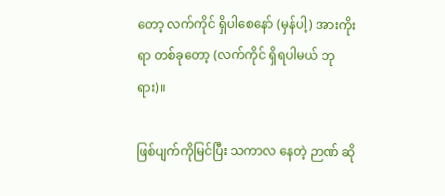တော့ လက်ကိုင် ရှိပါစေနော် (မှန်ပါ့) အားကိုးရာ တစ်ခုတော့ (လက်ကိုင် ရှိရပါမယ် ဘုရား)။

ဖြစ်ပျက်ကိုမြင်ပြီး သကာလ နေတဲ့ ဉာဏ် ဆို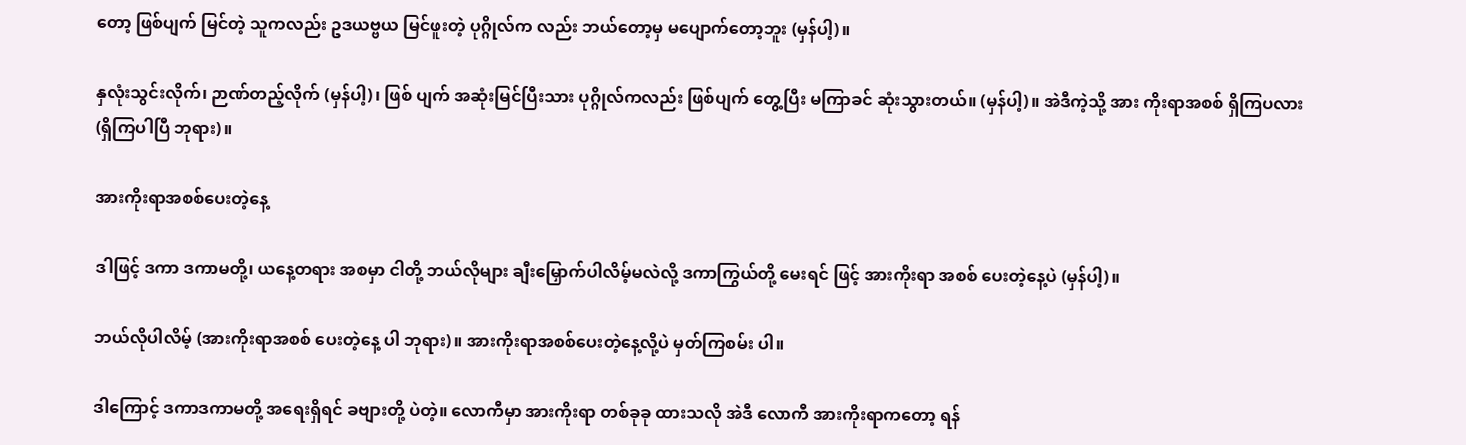တော့ ဖြစ်ပျက် မြင်တဲ့ သူကလည်း ဥဒယဗ္ဗယ မြင်ဖူးတဲ့ ပုဂ္ဂိုလ်က လည်း ဘယ်တော့မှ မပျောက်တော့ဘူး (မှန်ပါ့)။

နှလုံးသွင်းလိုက်၊ ဉာဏ်တည့်လိုက် (မှန်ပါ့)၊ ဖြစ် ပျက် အဆုံးမြင်ပြီးသား ပုဂ္ဂိုလ်ကလည်း ဖြစ်ပျက် တွေ့ပြီး မကြာခင် ဆုံးသွားတယ်။ (မှန်ပါ့)။ အဲဒီကဲ့သို့ အား ကိုးရာအစစ် ရှိကြပလား (ရှိကြပါပြီ ဘုရား)။

အားကိုးရာအစစ်ပေးတဲ့နေ့

ဒါဖြင့် ဒကာ ဒကာမတို့၊ ယနေ့တရား အစမှာ ငါတို့ ဘယ်လိုများ ချီးမြှောက်ပါလိမ့်မလဲလို့ ဒကာကြွယ်တို့ မေးရင် ဖြင့် အားကိုးရာ အစစ် ပေးတဲ့နေ့ပဲ (မှန်ပါ့)။

ဘယ်လိုပါလိမ့် (အားကိုးရာအစစ် ပေးတဲ့နေ့ ပါ ဘုရား)။ အားကိုးရာအစစ်ပေးတဲ့နေ့လို့ပဲ မှတ်ကြစမ်း ပါ။

ဒါကြောင့် ဒကာဒကာမတို့ အရေးရှိရင် ခဗျားတို့ ပဲတဲ့။ လောကီမှာ အားကိုးရာ တစ်ခုခု ထားသလို အဲဒီ လောကီ အားကိုးရာကတော့ ရန်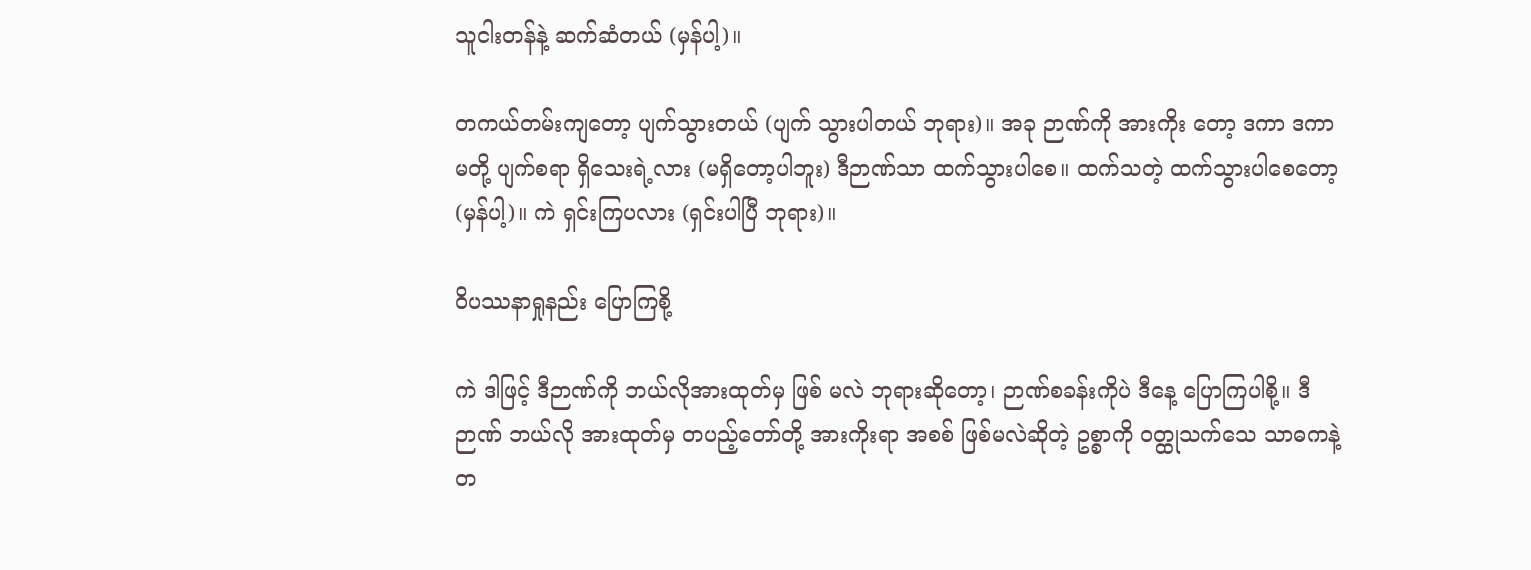သူငါးတန်နဲ့ ဆက်ဆံတယ် (မှန်ပါ့)။

တကယ်တမ်းကျတော့ ပျက်သွားတယ် (ပျက် သွားပါတယ် ဘုရား)။ အခု ဉာဏ်ကို အားကိုး တော့ ဒကာ ဒကာမတို့ ပျက်စရာ ရှိသေးရဲ့လား (မရှိတော့ပါဘူး) ဒီဉာဏ်သာ ထက်သွားပါစေ။ ထက်သတဲ့ ထက်သွားပါစေတော့ (မှန်ပါ့)။ ကဲ ရှင်းကြပလား (ရှင်းပါပြီ ဘုရား)။

ဝိပဿနာရှုနည်း ပြောကြစို့

ကဲ ဒါဖြင့် ဒီဉာဏ်ကို ဘယ်လိုအားထုတ်မှ ဖြစ် မလဲ ဘုရားဆိုတော့၊ ဉာဏ်စခန်းကိုပဲ ဒီနေ့ ပြောကြပါစို့။ ဒီ ဉာဏ် ဘယ်လို အားထုတ်မှ တပည့်တော်တို့ အားကိုးရာ အစစ် ဖြစ်မလဲဆိုတဲ့ ဥစ္စာကို ဝတ္ထုသက်သေ သာဓကနဲ့တ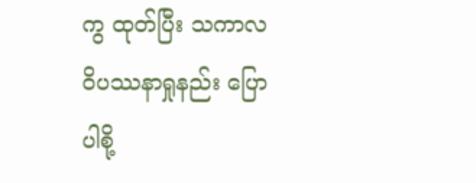ကွ ထုတ်ပြီး သကာလ ဝိပဿနာရှုနည်း ပြောပါစို့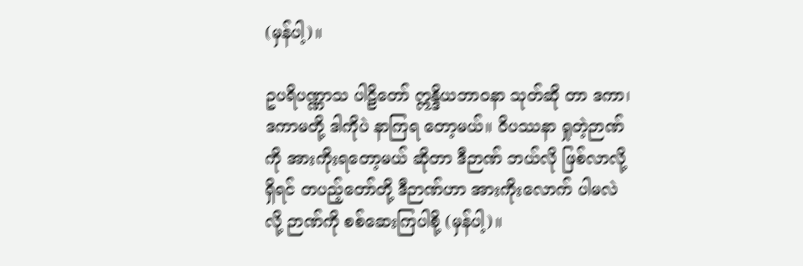(မှန်ပါ့)။

ဥပရိပဏ္ဏာသ ပါဠိတော် ဣန္ဒိယဘာဝနာ သုတ်ဆို တာ ဒကာ၊ ဒကာမတို့ ဒါကိုပဲ နာကြရ တော့မယ်။ ဝိပဿနာ ရှုတဲ့ဉာဏ်ကို အားကိုးရတော့မယ် ဆိုတာ ဒီဉာဏ် ဘယ်လို ဖြစ်လာလို့ ရှိရင် တပည့်တော်တို့ ဒီဉာဏ်ဟာ အားကိုးလောက် ပါမလဲလို့ ဉာဏ်ကို စစ်ဆေးကြပါစို့ (မှန်ပါ့)။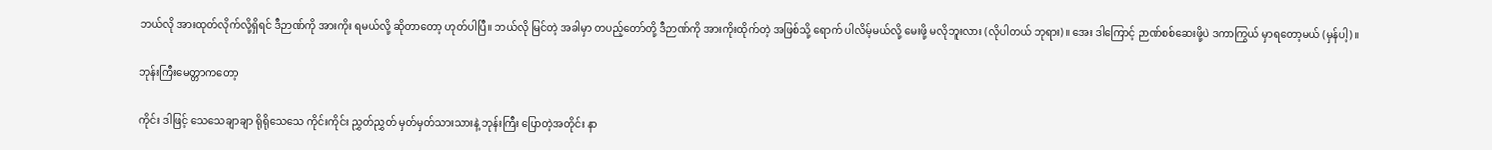ဘယ်လို အားထုတ်လိုက်လို့ရှိရင် ဒီဉာဏ်ကို အားကိုး ရမယ်လို့ ဆိုတာတော့ ဟုတ်ပါပြီ။ ဘယ်လို မြင်တဲ့ အခါမှာ တပည့်တော်တို့ ဒီဉာဏ်ကို အားကိုးထိုက်တဲ့ အဖြစ်သို့ ရောက် ပါလိမ့်မယ်လို့ မေးဖို့ မလိုဘူးလား (လိုပါတယ် ဘုရား)။ အေး ဒါကြောင့် ဉာဏ်စစ်ဆေးဖို့ပဲ ဒကာကြွယ် မှာရတော့မယ် (မှန်ပါ့)။

ဘုန်းကြီးမေတ္တာကတော့

ကိုင်း ဒါဖြင့် သေသေချာချာ ရိုရိုသေသေ ကိုင်းကိုင်း ညွှတ်ညွှတ် မှတ်မှတ်သားသားနဲ့ ဘုန်းကြီး ပြောတဲ့အတိုင်း နာ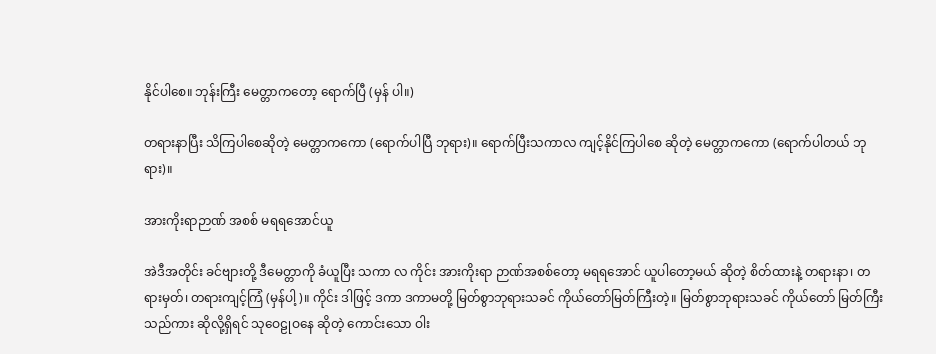နိုင်ပါစေ။ ဘုန်းကြီး မေတ္တာကတော့ ရောက်ပြီ (မှန် ပါ။)

တရားနာပြီး သိကြပါစေဆိုတဲ့ မေတ္တာကကော (ရောက်ပါပြီ ဘုရား)။ ရောက်ပြီးသကာလ ကျင့်နိုင်ကြပါစေ ဆိုတဲ့ မေတ္တာကကော (ရောက်ပါတယ် ဘုရား)။

အားကိုးရာဉာဏ် အစစ် မရရအောင်ယူ

အဲဒီအတိုင်း ခင်ဗျားတို့ ဒီမေတ္တာကို ခံယူပြီး သကာ လ ကိုင်း အားကိုးရာ ဉာဏ်အစစ်တော့ မရရအောင် ယူပါတော့မယ် ဆိုတဲ့ စိတ်ထားနဲ့ တရားနာ၊ တရားမှတ်၊ တရားကျင့်ကြံ (မှန်ပါ့)။ ကိုင်း ဒါဖြင့် ဒကာ ဒကာမတို့ မြတ်စွာဘုရားသခင် ကိုယ်တော်မြတ်ကြီးတဲ့။ မြတ်စွာဘုရားသခင် ကိုယ်တော် မြတ်ကြီးသည်ကား ဆိုလို့ရှိရင် သုဝေဠုဝနေ ဆိုတဲ့ ကောင်းသော ဝါး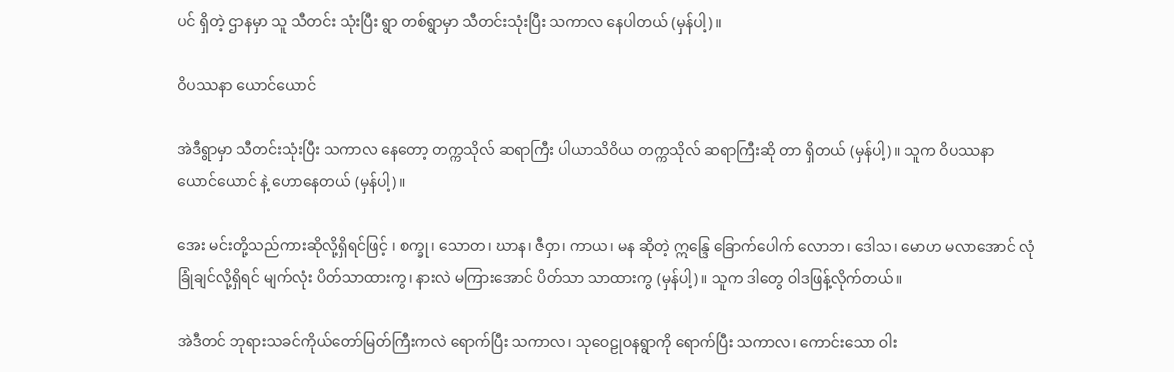ပင် ရှိတဲ့ ဌာနမှာ သူ သီတင်း သုံးပြီး ရွာ တစ်ရွာမှာ သီတင်းသုံးပြီး သကာလ နေပါတယ် (မှန်ပါ့)။

ဝိပဿနာ ယောင်ယောင်

အဲဒီရွာမှာ သီတင်းသုံးပြီး သကာလ နေတော့ တက္ကသိုလ် ဆရာကြီး ပါယာသိဝိယ တက္ကသိုလ် ဆရာကြီးဆို တာ ရှိတယ် (မှန်ပါ့)။ သူက ဝိပဿနာ ယောင်ယောင် နဲ့ ဟောနေတယ် (မှန်ပါ့)။

အေး မင်းတို့သည်ကားဆိုလို့ရှိရင်ဖြင့် ၊ စက္ခု၊ သောတ၊ ဃာန၊ ဇီဝှာ၊ ကာယ၊ မန ဆိုတဲ့ ဣန္ဒြေ ခြောက်ပေါက် လောဘ၊ ဒေါသ၊ မောဟ မလာအောင် လုံခြုံချင်လို့ရှိရင် မျက်လုံး ပိတ်သာထားကွ၊ နားလဲ မကြားအောင် ပိတ်သာ သာထားကွ (မှန်ပါ့)။ သူက ဒါတွေ ဝါဒဖြန့်လိုက်တယ်။

အဲဒီတင် ဘုရားသခင်ကိုယ်တော်မြတ်ကြီးကလဲ ရောက်ပြီး သကာလ၊ သုဝေဠုဝနရွာကို ရောက်ပြီး သကာလ၊ ကောင်းသော ဝါး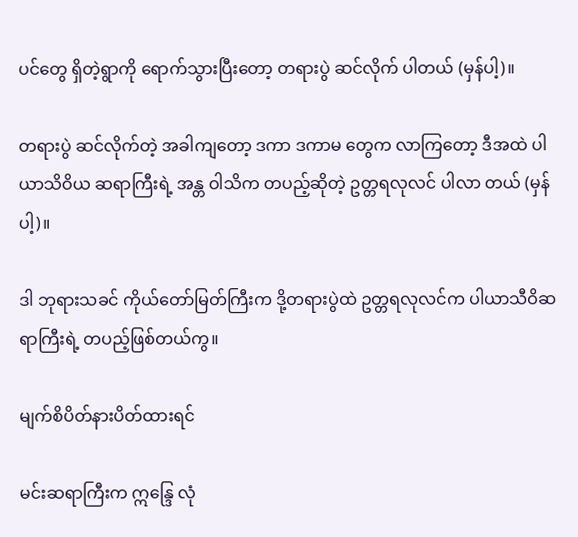ပင်တွေ ရှိတဲ့ရွာကို ရောက်သွားပြီးတော့ တရားပွဲ ဆင်လိုက် ပါတယ် (မှန်ပါ့)။

တရားပွဲ ဆင်လိုက်တဲ့ အခါကျတော့ ဒကာ ဒကာမ တွေက လာကြတော့ ဒီအထဲ ပါယာသိဝိယ ဆရာကြီးရဲ့ အန္တ ဝါသိက တပည့်ဆိုတဲ့ ဥတ္တရလုလင် ပါလာ တယ် (မှန်ပါ့)။

ဒါ ဘုရားသခင် ကိုယ်တော်မြတ်ကြီးက ဒို့တရားပွဲထဲ ဥတ္တရလုလင်က ပါယာသီဝိဆရာကြီးရဲ့ တပည့်ဖြစ်တယ်ကွ။

မျက်စိပိတ်နားပိတ်ထားရင်

မင်းဆရာကြီးက ဣန္ဒြေ လုံ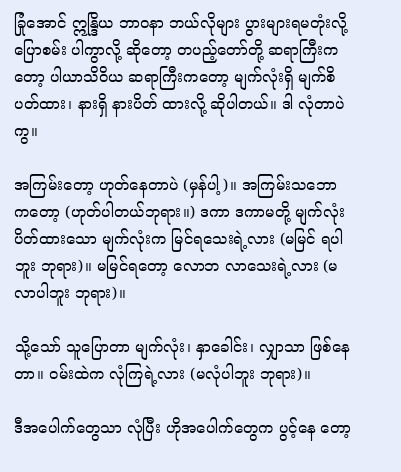ခြုံအောင် ဣန္ဒြိယ ဘာဝနာ ဘယ်လိုများ ပွားများရမတုံးလို့ ပြောစမ်း ပါကွာလို့ ဆိုတော့ တပည့်တော်တို့ ဆရာကြီးကတော့ ပါယာသိဝိယ ဆရာကြီးကတော့ မျက်လုံးရှိ မျက်စိပတ်ထား၊ နားရှိ နားပိတ် ထားလို့ ဆိုပါတယ်။ ဒါ လုံတာပဲကွ။

အကြမ်းတော့ ဟုတ်နေတာပဲ (မှန်ပါ့)။ အကြမ်းသဘော ကတော့ (ဟုတ်ပါတယ်ဘုရား။) ဒကာ ဒကာမတို့ မျက်လုံး ပိတ်ထားသော မျက်လုံးက မြင်ရသေးရဲ့လား (မမြင် ရပါဘူး ဘုရား)။ မမြင်ရတော့ လောဘ လာသေးရဲ့လား (မလာပါဘူး ဘုရား)။

သို့သော် သူပြောတာ မျက်လုံး၊ နှာခေါင်း၊ လျှာသာ ဖြစ်နေတာ။ ဝမ်းထဲက လုံကြရဲ့လား (မလုံပါဘူး ဘုရား)။

ဒီအပေါက်တွေသာ လုံပြီး ဟိုအပေါက်တွေက ပွင့်နေ တော့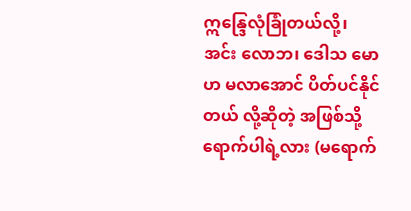ဣန္ဒြေလုံခြုံတယ်လို့၊ အင်း လောဘ၊ ဒေါသ မောဟ မလာအောင် ပိတ်ပင်နိုင်တယ် လို့ဆိုတဲ့ အဖြစ်သို့ ရောက်ပါရဲ့လား (မရောက်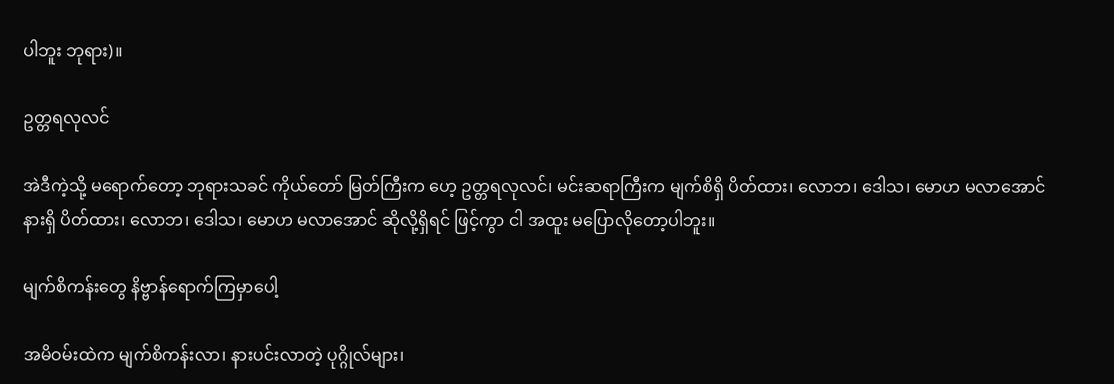ပါဘူး ဘုရား)။

ဥတ္တရလုလင်

အဲဒီကဲ့သို့ မရောက်တော့ ဘုရားသခင် ကိုယ်တော် မြတ်ကြီးက ဟေ့ ဥတ္တရလုလင်၊ မင်းဆရာကြီးက မျက်စိရှိ ပိတ်ထား၊ လောဘ၊ ဒေါသ၊ မောဟ မလာအောင် နားရှိ ပိတ်ထား၊ လောဘ၊ ဒေါသ၊ မောဟ မလာအောင် ဆိုလို့ရှိရင် ဖြင့်ကွာ ငါ အထူး မပြောလိုတော့ပါဘူး။

မျက်စိကန်းတွေ နိဗ္ဗာန်ရောက်ကြမှာပေါ့

အမိဝမ်းထဲက မျက်စိကန်းလာ၊ နားပင်းလာတဲ့ ပုဂ္ဂိုလ်များ၊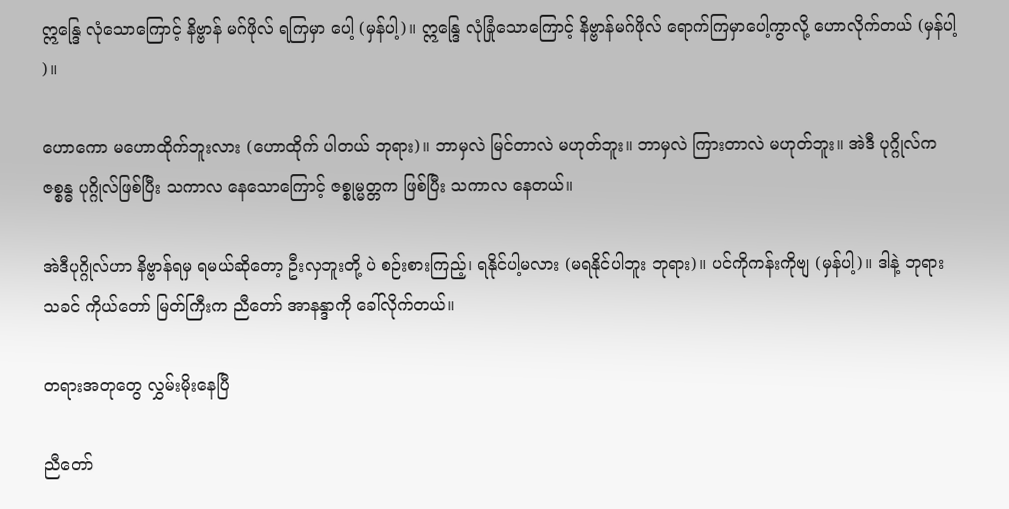ဣန္ဒြေ လုံသောကြောင့် နိဗ္ဗာန် မဂ်ဖိုလ် ရကြမှာ ပေါ့ (မှန်ပါ့)။ ဣန္ဒြေ လုံခြုံသောကြောင့် နိဗ္ဗာန်မဂ်ဖိုလ် ရောက်ကြမှာပေါ့ကွာလို့ ဟောလိုက်တယ် (မှန်ပါ့ )။

ဟောကော မဟောထိုက်ဘူးလား (ဟောထိုက် ပါတယ် ဘုရား)။ ဘာမှလဲ မြင်တာလဲ မဟုတ်ဘူး။ ဘာမှလဲ ကြားတာလဲ မဟုတ်ဘူး။ အဲဒီ ပုဂ္ဂိုလ်က ဇစ္စန္ဓ ပုဂ္ဂိုလ်ဖြစ်ပြီး သကာလ နေသောကြောင့် ဇစ္စုမ္မတ္တက ဖြစ်ပြီး သကာလ နေတယ်။

အဲဒီပုဂ္ဂိုလ်ဟာ နိဗ္ဗာန်ရမှ ရမယ်ဆိုတော့ ဦးလှဘူးတို့ ပဲ စဉ်းစားကြည့်၊ ရနိုင်ပါ့မလား (မရနိုင်ပါဘူး ဘုရား)။ ပင်ကိုကန်းကိုဗျ (မှန်ပါ့)။ ဒါနဲ့ ဘုရားသခင် ကိုယ်တော် မြတ်ကြီးက ညီတော် အာနန္ဒာကို ခေါ်လိုက်တယ်။

တရားအတုတွေ လွှမ်းမိုးနေပြီ

ညီတော်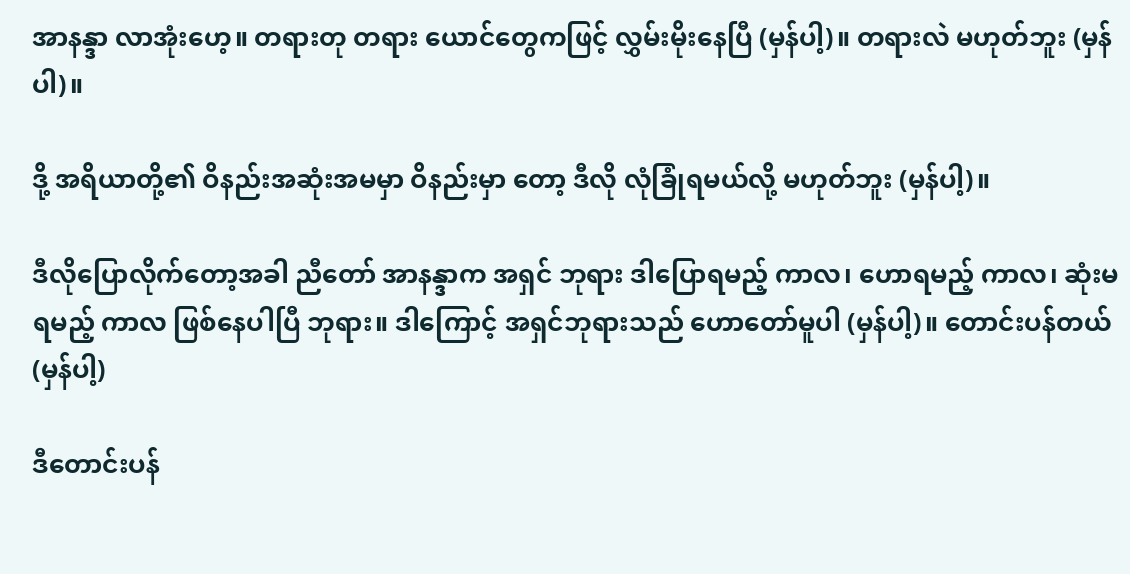အာနန္ဒာ လာအုံးဟေ့။ တရားတု တရား ယောင်တွေကဖြင့် လွှမ်းမိုးနေပြီ (မှန်ပါ့)။ တရားလဲ မဟုတ်ဘူး (မှန်ပါ)။

ဒို့ အရိယာတို့၏ ဝိနည်းအဆုံးအမမှာ ဝိနည်းမှာ တော့ ဒီလို လုံခြုံရမယ်လို့ မဟုတ်ဘူး (မှန်ပါ့)။

ဒီလိုပြောလိုက်တော့အခါ ညီတော် အာနန္ဒာက အရှင် ဘုရား ဒါပြောရမည့် ကာလ၊ ဟောရမည့် ကာလ၊ ဆုံးမရမည့် ကာလ ဖြစ်နေပါပြီ ဘုရား။ ဒါကြောင့် အရှင်ဘုရားသည် ဟောတော်မူပါ (မှန်ပါ့)။ တောင်းပန်တယ် (မှန်ပါ့)

ဒီတောင်းပန်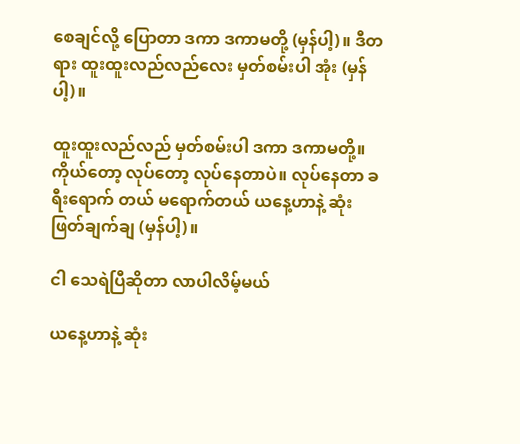စေချင်လို့ ပြောတာ ဒကာ ဒကာမတို့ (မှန်ပါ့)။ ဒီတရား ထူးထူးလည်လည်လေး မှတ်စမ်းပါ အုံး (မှန်ပါ့)။

ထူးထူးလည်လည် မှတ်စမ်းပါ ဒကာ ဒကာမတို့။ ကိုယ်တော့ လုပ်တော့ လုပ်နေတာပဲ။ လုပ်နေတာ ခရီးရောက် တယ် မရောက်တယ် ယနေ့ဟာနဲ့ ဆုံးဖြတ်ချက်ချ (မှန်ပါ့)။

ငါ သေရဲပြီဆိုတာ လာပါလိမ့်မယ်

ယနေ့ဟာနဲ့ ဆုံး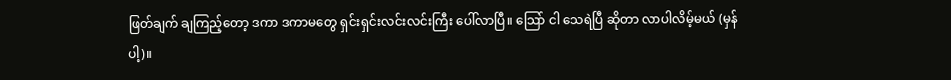ဖြတ်ချက် ချကြည့်တော့ ဒကာ ဒကာမတွေ ရှင်းရှင်းလင်းလင်းကြီး ပေါ်လာပြီ။ သြော် ငါ သေရဲပြီ ဆိုတာ လာပါလိမ့်မယ် (မှန်ပါ့)။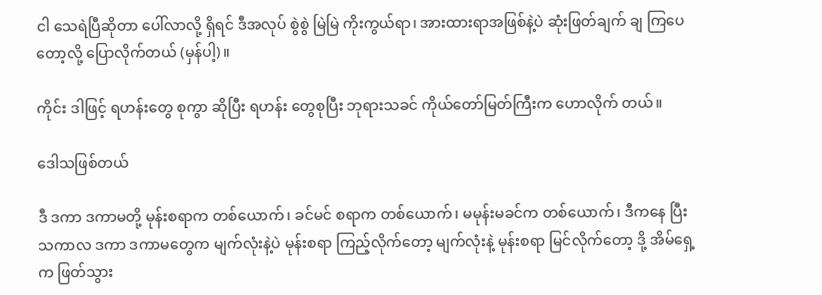ငါ သေရဲပြီဆိုတာ ပေါ်လာလို့ ရှိရင် ဒီအလုပ် စွဲစွဲ မြဲမြဲ ကိုးကွယ်ရာ၊ အားထားရာအဖြစ်နဲ့ပဲ ဆုံးဖြတ်ချက် ချ ကြပေတော့လို့ ပြောလိုက်တယ် (မှန်ပါ့)။

ကိုင်း ဒါဖြင့် ရဟန်းတွေ စုကွာ ဆိုပြီး ရဟန်း တွေစုပြီး ဘုရားသခင် ကိုယ်တော်မြတ်ကြီးက ဟောလိုက် တယ်။

ဒေါသဖြစ်တယ်

ဒီ ဒကာ ဒကာမတို့ မုန်းစရာက တစ်ယောက်၊ ခင်မင် စရာက တစ်ယောက်၊ မမုန်းမခင်က တစ်ယောက်၊ ဒီကနေ ပြီး သကာလ ဒကာ ဒကာမတွေက မျက်လုံးနဲ့ပဲ မုန်းစရာ ကြည့်လိုက်တော့ မျက်လုံးနဲ့ မုန်းစရာ မြင်လိုက်တော့ ဒို့ အိမ်ရှေ့က ဖြတ်သွား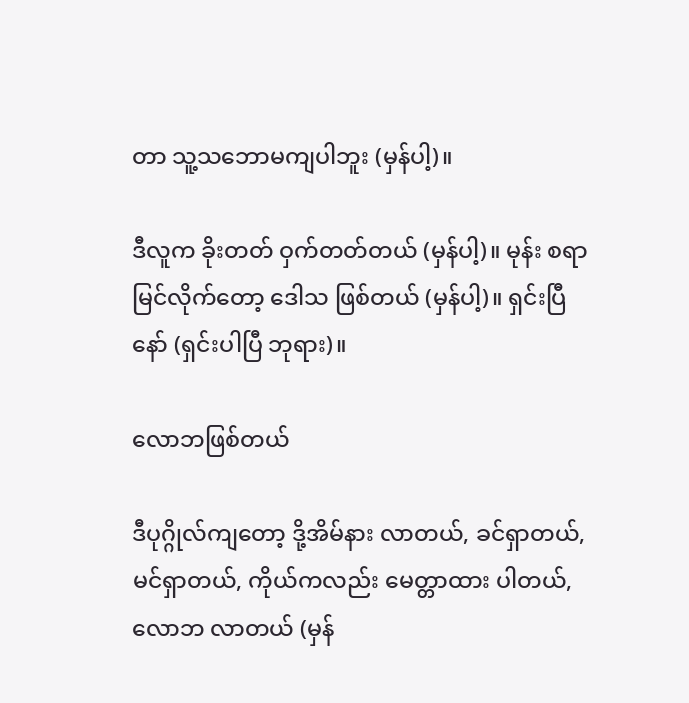တာ သူ့သဘောမကျပါဘူး (မှန်ပါ့)။

ဒီလူက ခိုးတတ် ဝှက်တတ်တယ် (မှန်ပါ့)။ မုန်း စရာ မြင်လိုက်တော့ ဒေါသ ဖြစ်တယ် (မှန်ပါ့)။ ရှင်းပြီနော် (ရှင်းပါပြီ ဘုရား)။

လောဘဖြစ်တယ်

ဒီပုဂ္ဂိုလ်ကျတော့ ဒို့အိမ်နား လာတယ်, ခင်ရှာတယ်, မင်ရှာတယ်, ကိုယ်ကလည်း မေတ္တာထား ပါတယ်, လောဘ လာတယ် (မှန်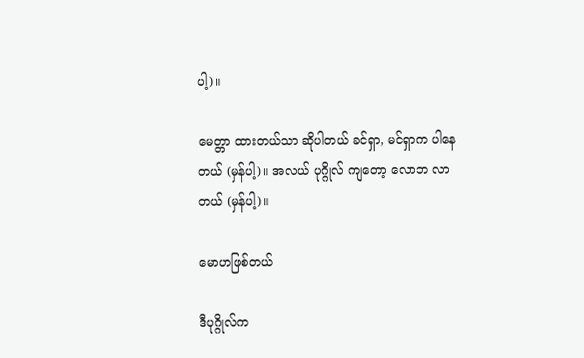ပါ့)။

မေတ္တာ ထားတယ်သာ ဆိုပါတယ် ခင်ရှာ, မင်ရှာက ပါနေတယ် (မှန်ပါ့)။ အလယ် ပုဂ္ဂိုလ် ကျတော့ လောဘ လာတယ် (မှန်ပါ့)။

မောဟဖြစ်တယ်

ဒီပုဂ္ဂိုလ်က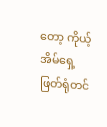တော့ ကိုယ့်အိမ်ရှေ့ ဖြတ်ရုံတင်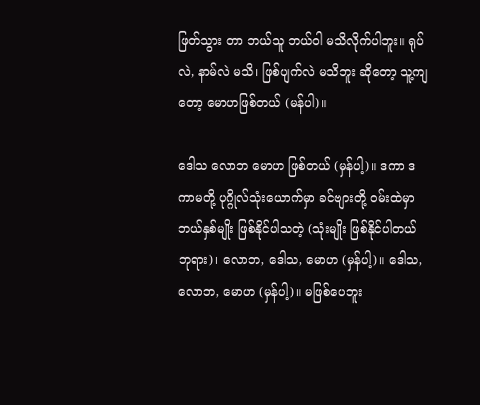ဖြတ်သွား တာ ဘယ်သူ ဘယ်ဝါ မသိလိုက်ပါဘူး။ ရုပ်လဲ, နာမ်လဲ မသိ၊ ဖြစ်ပျက်လဲ မသိဘူး ဆိုတော့ သူ့ကျတော့ မောဟဖြစ်တယ် (မန်ပါ)။

ဒေါသ လောဘ မောဟ ဖြစ်တယ် (မှန်ပါ့)။ ဒကာ ဒကာမတို့ ပုဂ္ဂိုလ်သုံးယောက်မှာ ခင်ဗျားတို့ ဝမ်းထဲမှာ ဘယ်နှစ်မျိုး ဖြစ်နိုင်ပါသတဲ့ (သုံးမျိုး ဖြစ်နိုင်ပါတယ် ဘုရား)၊ လောဘ, ဒေါသ, မောဟ (မှန်ပါ့)။ ဒေါသ, လောဘ, မောဟ (မှန်ပါ့)။ မဖြစ်ပေဘူး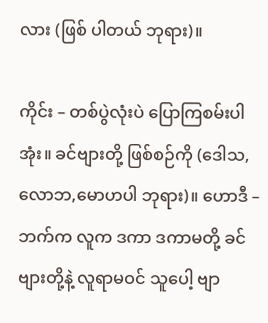လား (ဖြစ် ပါတယ် ဘုရား)။

ကိုင်း – တစ်ပွဲလုံးပဲ ပြောကြစမ်းပါအုံး။ ခင်ဗျားတို့ ဖြစ်စဉ်ကို (ဒေါသ,လောဘ,မောဟပါ ဘုရား)။ ဟောဒီ – ဘက်က လူက ဒကာ ဒကာမတို့ ခင်ဗျားတို့နဲ့ လူရာမဝင် သူပေါ့ ဗျာ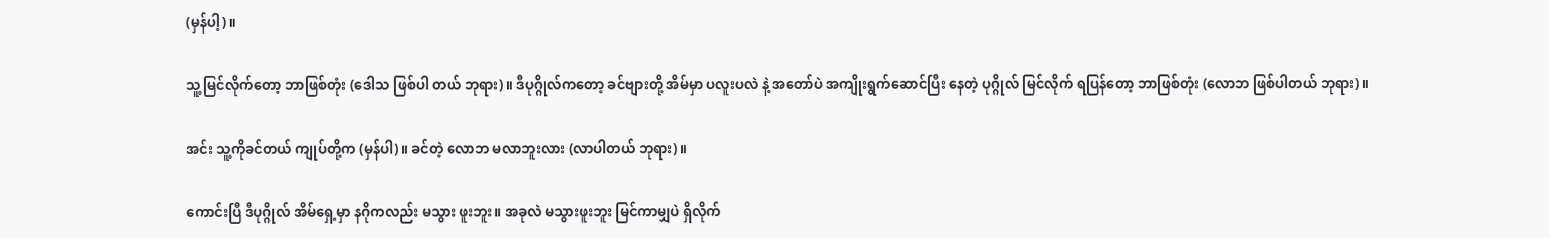(မှန်ပါ့)။

သူ့မြင်လိုက်တော့ ဘာဖြစ်တုံး (ဒေါသ ဖြစ်ပါ တယ် ဘုရား)။ ဒီပုဂ္ဂိုလ်ကတော့ ခင်ဗျားတို့ အိမ်မှာ ပလူးပလဲ နဲ့ အတော်ပဲ အကျိုးရွက်ဆောင်ပြီး နေတဲ့ ပုဂ္ဂိုလ် မြင်လိုက် ရပြန်တော့ ဘာဖြစ်တုံး (လောဘ ဖြစ်ပါတယ် ဘုရား)။

အင်း သူ့ကိုခင်တယ် ကျုပ်တို့က (မှန်ပါ)။ ခင်တဲ့ လောဘ မလာဘူးလား (လာပါတယ် ဘုရား)။

ကောင်းပြီ ဒီပုဂ္ဂိုလ် အိမ်ရှေ့မှာ နဂိုကလည်း မသွား ဖူးဘူး။ အခုလဲ မသွားဖူးဘူး မြင်ကာမျှပဲ ရှိလိုက်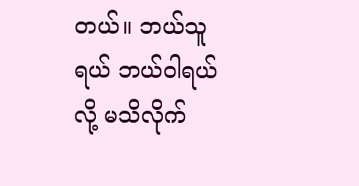တယ်။ ဘယ်သူရယ် ဘယ်ဝါရယ်လို့ မသိလိုက်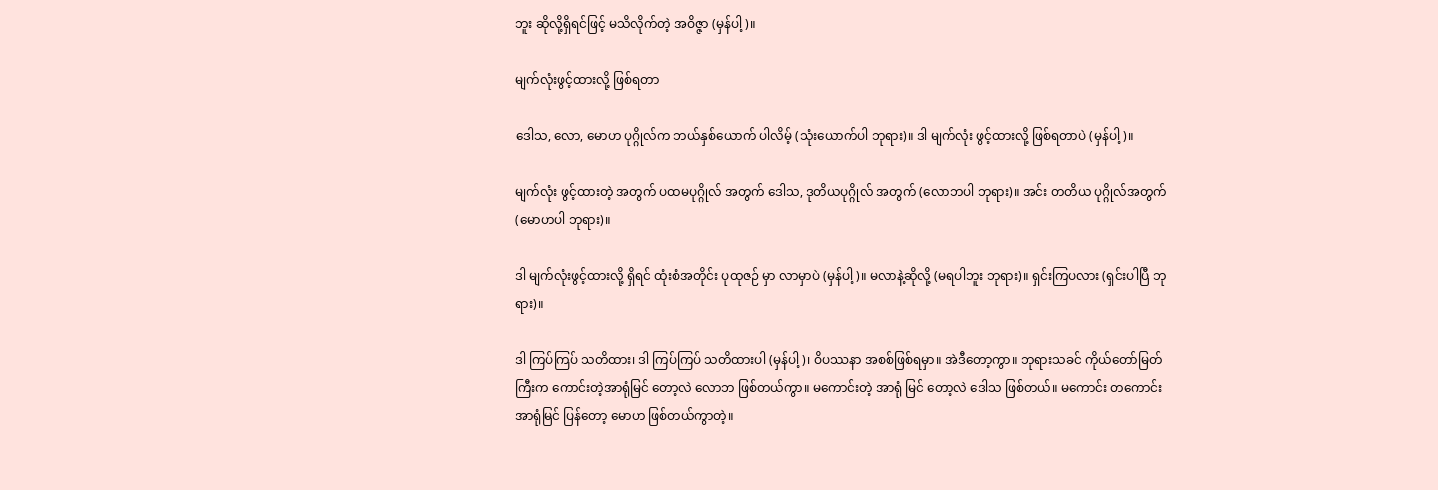ဘူး ဆိုလို့ရှိရင်ဖြင့် မသိလိုက်တဲ့ အဝိဇ္ဇာ (မှန်ပါ့)။

မျက်လုံးဖွင့်ထားလို့ ဖြစ်ရတာ

ဒေါသ, လော, မောဟ ပုဂ္ဂိုလ်က ဘယ်နှစ်ယောက် ပါလိမ့် (သုံးယောက်ပါ ဘုရား)။ ဒါ မျက်လုံး ဖွင့်ထားလို့ ဖြစ်ရတာပဲ (မှန်ပါ့)။

မျက်လုံး ဖွင့်ထားတဲ့ အတွက် ပထမပုဂ္ဂိုလ် အတွက် ဒေါသ, ဒုတိယပုဂ္ဂိုလ် အတွက် (လောဘပါ ဘုရား)။ အင်း တတိယ ပုဂ္ဂိုလ်အတွက် (မောဟပါ ဘုရား)။

ဒါ မျက်လုံးဖွင့်ထားလို့ ရှိရင် ထုံးစံအတိုင်း ပုထုဇဉ် မှာ လာမှာပဲ (မှန်ပါ့)။ မလာနဲ့ဆိုလို့ (မရပါဘူး ဘုရား)။ ရှင်းကြပလား (ရှင်းပါပြီ ဘုရား)။

ဒါ ကြပ်ကြပ် သတိထား၊ ဒါ ကြပ်ကြပ် သတိထားပါ (မှန်ပါ့)၊ ဝိပဿနာ အစစ်ဖြစ်ရမှာ။ အဲဒီတော့ကွာ။ ဘုရားသခင် ကိုယ်တော်မြတ်ကြီးက ကောင်းတဲ့အာရုံမြင် တော့လဲ လောဘ ဖြစ်တယ်ကွာ။ မကောင်းတဲ့ အာရုံ မြင် တော့လဲ ဒေါသ ဖြစ်တယ်။ မကောင်း တကောင်း အာရုံမြင် ပြန်တော့ မောဟ ဖြစ်တယ်ကွာတဲ့။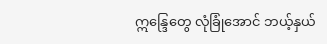ဣန္ဒြေတွေ လုံခြုံအောင် ဘယ့်နှယ်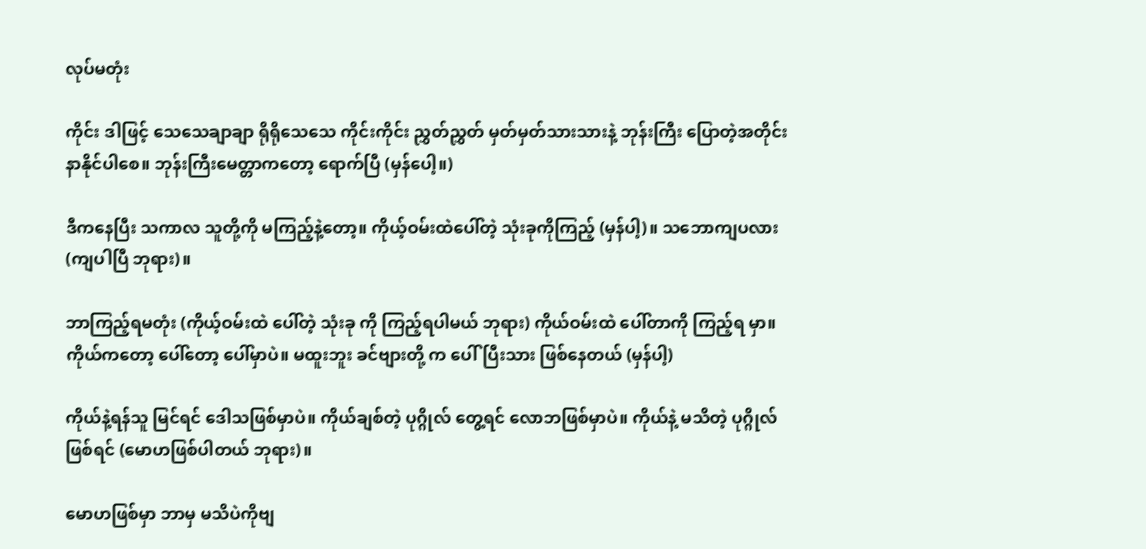လုပ်မတုံး

ကိုင်း ဒါဖြင့် သေသေချာချာ ရိုရိုသေသေ ကိုင်းကိုင်း ညွှတ်ညွှတ် မှတ်မှတ်သားသားနဲ့ ဘုန်းကြီး ပြောတဲ့အတိုင်း နာနိုင်ပါစေ။ ဘုန်းကြီးမေတ္တာကတော့ ရောက်ပြီ (မှန်ပေါ့။)

ဒီကနေပြီး သကာလ သူတို့ကို မကြည့်နဲ့တော့။ ကိုယ့်ဝမ်းထဲပေါ်တဲ့ သုံးခုကိုကြည့် (မှန်ပါ့)။ သဘောကျပလား (ကျပါပြီ ဘုရား)။

ဘာကြည့်ရမတုံး (ကိုယ့်ဝမ်းထဲ ပေါ်တဲ့ သုံးခု ကို ကြည့်ရပါမယ် ဘုရား) ကိုယ်ဝမ်းထဲ ပေါ်တာကို ကြည့်ရ မှာ။ ကိုယ်ကတော့ ပေါ်တော့ ပေါ်မှာပဲ။ မထူးဘူး ခင်ဗျားတို့ က ပေါ်ပြီးသား ဖြစ်နေတယ် (မှန်ပါ့)

ကိုယ်နဲ့ရန်သူ မြင်ရင် ဒေါသဖြစ်မှာပဲ။ ကိုယ်ချစ်တဲ့ ပုဂ္ဂိုလ် တွေ့ရင် လောဘဖြစ်မှာပဲ။ ကိုယ်နဲ့ မသိတဲ့ ပုဂ္ဂိုလ်ဖြစ်ရင် (မောဟဖြစ်ပါတယ် ဘုရား)။

မောဟဖြစ်မှာ ဘာမှ မသိပဲကိုဗျ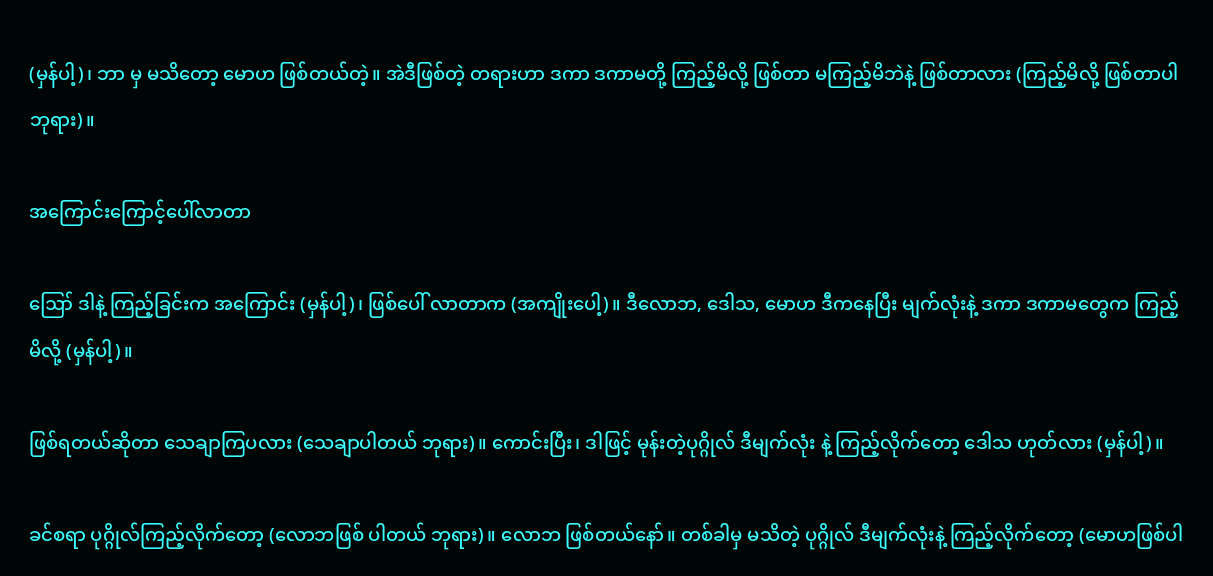(မှန်ပါ့)၊ ဘာ မှ မသိတော့ မောဟ ဖြစ်တယ်တဲ့။ အဲဒီဖြစ်တဲ့ တရားဟာ ဒကာ ဒကာမတို့ ကြည့်မိလို့ ဖြစ်တာ မကြည့်မိဘဲနဲ့ ဖြစ်တာလား (ကြည့်မိလို့ ဖြစ်တာပါ ဘုရား)။

အကြောင်းကြောင့်ပေါ်လာတာ

ဪ ဒါနဲ့ ကြည့်ခြင်းက အကြောင်း (မှန်ပါ့)၊ ဖြစ်ပေါ် လာတာက (အကျိုးပေါ့)။ ဒီလောဘ, ဒေါသ, မောဟ ဒီကနေပြီး မျက်လုံးနဲ့ ဒကာ ဒကာမတွေက ကြည့်မိလို့ (မှန်ပါ့)။

ဖြစ်ရတယ်ဆိုတာ သေချာကြပလား (သေချာပါတယ် ဘုရား)။ ကောင်းပြီး၊ ဒါဖြင့် မုန်းတဲ့ပုဂ္ဂိုလ် ဒီမျက်လုံး နဲ့ ကြည့်လိုက်တော့ ဒေါသ ဟုတ်လား (မှန်ပါ့)။

ခင်စရာ ပုဂ္ဂိုလ်ကြည့်လိုက်တော့ (လောဘဖြစ် ပါတယ် ဘုရား)။ လောဘ ဖြစ်တယ်နော်။ တစ်ခါမှ မသိတဲ့ ပုဂ္ဂိုလ် ဒီမျက်လုံးနဲ့ ကြည့်လိုက်တော့ (မောဟဖြစ်ပါ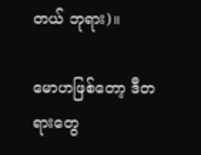တယ် ဘုရား)။

မောဟဖြစ်တော့ ဒီတရားတွေ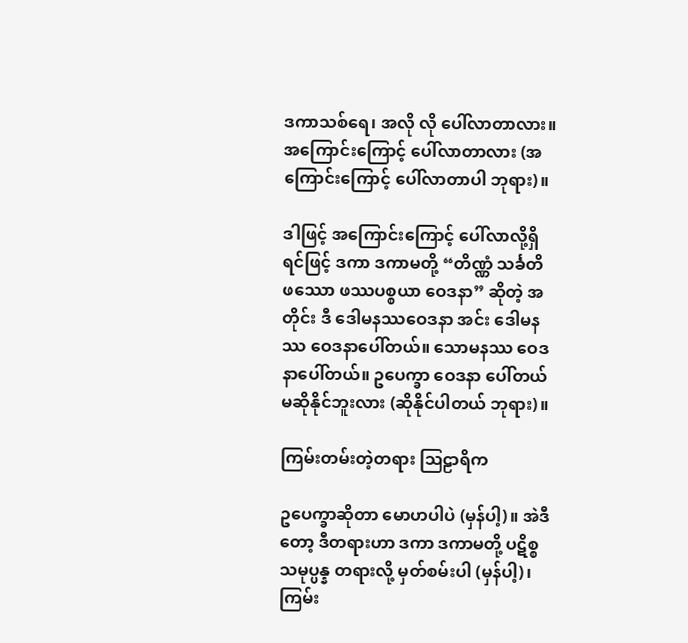ဒကာသစ်ရေ၊ အလို လို ပေါ်လာတာလား။ အကြောင်းကြောင့် ပေါ်လာတာလား (အကြောင်းကြောင့် ပေါ်လာတာပါ ဘုရား)။

ဒါဖြင့် အကြောင်းကြောင့် ပေါ်လာလို့ရှိရင်ဖြင့် ဒကာ ဒကာမတို့ “တိဏ္ဏံ သင်္ခတိ ဖဿော ဖဿပစ္စယာ ဝေဒနာ” ဆိုတဲ့ အတိုင်း ဒီ ဒေါမနဿဝေဒနာ အင်း ဒေါမနဿ ဝေဒနာပေါ်တယ်။ သောမနဿ ဝေဒနာပေါ်တယ်။ ဥပေက္ခာ ဝေဒနာ ပေါ်တယ် မဆိုနိုင်ဘူးလား (ဆိုနိုင်ပါတယ် ဘုရား)။

ကြမ်းတမ်းတဲ့တရား ဩဠာရိက

ဥပေက္ခာဆိုတာ မောဟပါပဲ (မှန်ပါ့)။ အဲဒီ တော့ ဒီတရားဟာ ဒကာ ဒကာမတို့ ပဋိစ္စသမုပ္ပန္န တရားလို့ မှတ်စမ်းပါ (မှန်ပါ့)၊ ကြမ်း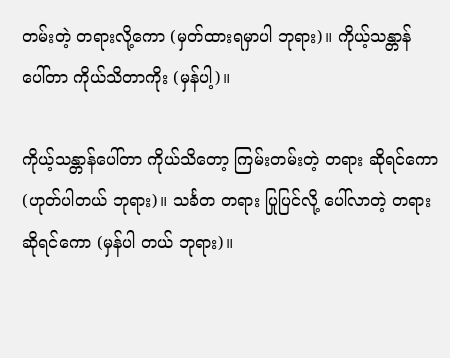တမ်းတဲ့ တရားလို့ကော (မှတ်ထားရမှာပါ ဘုရား)။ ကိုယ့်သန္တာန် ပေါ်တာ ကိုယ်သိတာကိုး (မှန်ပါ့)။

ကိုယ့်သန္တာန်ပေါ်တာ ကိုယ်သိတော့ ကြမ်းတမ်းတဲ့ တရား ဆိုရင်ကော (ဟုတ်ပါတယ် ဘုရား)။ သင်္ခတ တရား ပြုပြင်လို့ ပေါ်လာတဲ့ တရား ဆိုရင်ကော (မှန်ပါ တယ် ဘုရား)။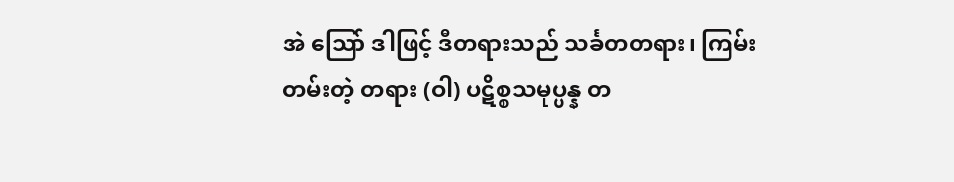အဲ သြော် ဒါဖြင့် ဒီတရားသည် သင်္ခတတရား၊ ကြမ်းတမ်းတဲ့ တရား (ဝါ) ပဋိစ္စသမုပ္ပန္န တ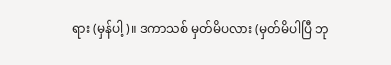ရား (မှန်ပါ့)။ ဒကာသစ် မှတ်မိပလား (မှတ်မိပါပြီ ဘု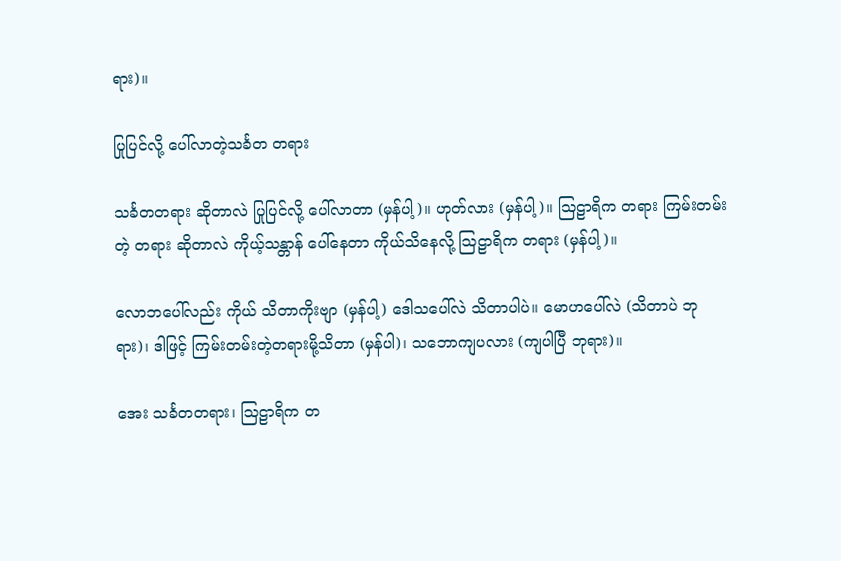ရား)။

ပြုပြင်လို့ ပေါ်လာတဲ့သင်္ခတ တရား

သင်္ခတတရား ဆိုတာလဲ ပြုပြင်လို့ ပေါ်လာတာ (မှန်ပါ့)။ ဟုတ်လား (မှန်ပါ့)။ သြဠာရိက တရား ကြမ်းတမ်းတဲ့ တရား ဆိုတာလဲ ကိုယ့်သန္တာန် ပေါ်နေတာ ကိုယ်သိနေလို့ သြဠာရိက တရား (မှန်ပါ့)။

လောဘပေါ်လည်း ကိုယ် သိတာကိုးဗျာ (မှန်ပါ့) ဒေါသပေါ်လဲ သိတာပါပဲ။ မောဟပေါ်လဲ (သိတာပဲ ဘုရား)၊ ဒါဖြင့် ကြမ်းတမ်းတဲ့တရားမို့သိတာ (မှန်ပါ)၊ သဘောကျပလား (ကျပါပြီ ဘုရား)။

အေး သင်္ခတတရား၊ သြဠာရိက တ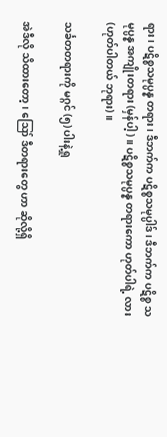ရား၊ ပဋိစ္စသမုပ္ပန္န တရား၊ ဒီဘက်က ပဋိစ္စသမုပ္ပါဒ်၊ ဒီဘက်က ပဋိစ္စ သမုပ္ပန္န အကျိုးတရား (မှန်ပါ့)။ ပဋိစ္စသမုပ္ပန္န တရားကော ဟုတ်ပါရဲ့ လား (ဟုတ်ပါတယ် ဘုရား)။

သင်္ခတတရားကို မဂ္ဂင် (၅) ပါးနဲ့ရှု

အဲဒီလို သိထားတော့၊ ဪ ဒီတရားတွေ ဟာ ဆိုလို့ရှိ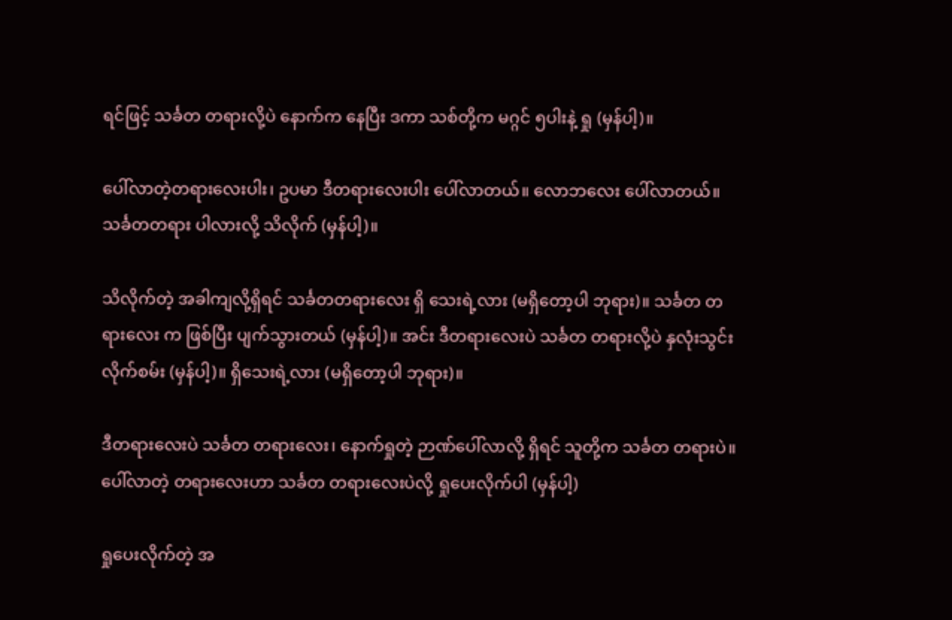ရင်ဖြင့် သင်္ခတ တရားလို့ပဲ နောက်က နေပြီး ဒကာ သစ်တို့က မဂ္ဂင် ၅ပါးနဲ့ ရှု (မှန်ပါ့)။

ပေါ်လာတဲ့တရားလေးပါး၊ ဥပမာ ဒီတရားလေးပါး ပေါ်လာတယ်။ လောဘလေး ပေါ်လာတယ်။ သင်္ခတတရား ပါလားလို့ သိလိုက် (မှန်ပါ့)။

သိလိုက်တဲ့ အခါကျလို့ရှိရင် သင်္ခတတရားလေး ရှိ သေးရဲ့လား (မရှိတော့ပါ ဘုရား)။ သင်္ခတ တရားလေး က ဖြစ်ပြီး ပျက်သွားတယ် (မှန်ပါ့)။ အင်း ဒီတရားလေးပဲ သင်္ခတ တရားလို့ပဲ နှလုံးသွင်း လိုက်စမ်း (မှန်ပါ့)။ ရှိသေးရဲ့လား (မရှိတော့ပါ ဘုရား)။

ဒီတရားလေးပဲ သင်္ခတ တရားလေး၊ နောက်ရှုတဲ့ ဉာဏ်ပေါ်လာလို့ ရှိရင် သူတို့က သင်္ခတ တရားပဲ။ ပေါ်လာတဲ့ တရားလေးဟာ သင်္ခတ တရားလေးပဲလို့ ရှုပေးလိုက်ပါ (မှန်ပါ့)

ရှုပေးလိုက်တဲ့ အ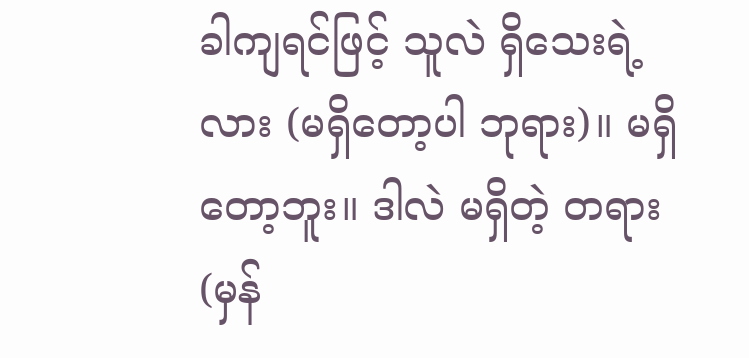ခါကျရင်ဖြင့် သူလဲ ရှိသေးရဲ့ လား (မရှိတော့ပါ ဘုရား)။ မရှိတော့ဘူး။ ဒါလဲ မရှိတဲ့ တရား (မှန်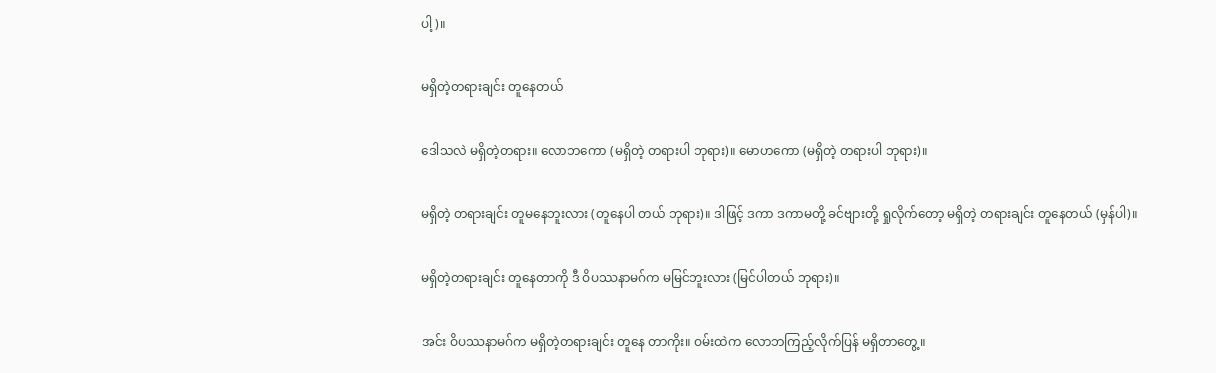ပါ့)။

မရှိတဲ့တရားချင်း တူနေတယ်

ဒေါသလဲ မရှိတဲ့တရား။ လောဘကော (မရှိတဲ့ တရားပါ ဘုရား)။ မောဟကော (မရှိတဲ့ တရားပါ ဘုရား)။

မရှိတဲ့ တရားချင်း တူမနေဘူးလား (တူနေပါ တယ် ဘုရား)။ ဒါဖြင့် ဒကာ ဒကာမတို့ ခင်ဗျားတို့ ရှုလိုက်တော့ မရှိတဲ့ တရားချင်း တူနေတယ် (မှန်ပါ)။

မရှိတဲ့တရားချင်း တူနေတာကို ဒီ ဝိပဿနာမဂ်က မမြင်ဘူးလား (မြင်ပါတယ် ဘုရား)။

အင်း ဝိပဿနာမဂ်က မရှိတဲ့တရားချင်း တူနေ တာကိုး။ ဝမ်းထဲက လောဘကြည့်လိုက်ပြန် မရှိတာတွေ့။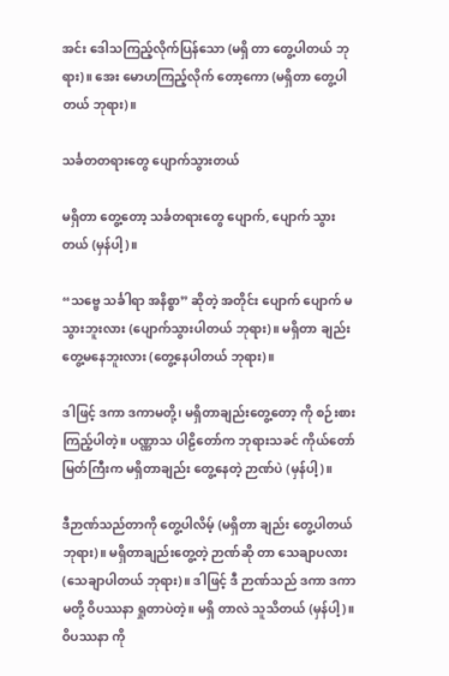အင်း ဒေါသကြည့်လိုက်ပြန်သော (မရှိ တာ တွေ့ပါတယ် ဘုရား)။ အေး မောဟကြည့်လိုက် တော့ကော (မရှိတာ တွေ့ပါတယ် ဘုရား)။

သင်္ခတတရားတွေ ပျောက်သွားတယ်

မရှိတာ တွေ့တော့ သင်္ခတရားတွေ ပျောက်, ပျောက် သွားတယ် (မှန်ပါ့)။

“သဗ္ဗေ သင်္ခါရာ အနိစ္စာ” ဆိုတဲ့ အတိုင်း ပျောက် ပျောက် မသွားဘူးလား (ပျောက်သွားပါတယ် ဘုရား)။ မရှိတာ ချည်း တွေ့မနေဘူးလား (တွေ့နေပါတယ် ဘုရား)။

ဒါဖြင့် ဒကာ ဒကာမတို့၊ မရှိတာချည်းတွေ့တော့ ကို စဉ်းစားကြည့်ပါတဲ့။ ပဏ္ဏာသ ပါဠိတော်က ဘုရားသခင် ကိုယ်တော်မြတ်ကြီးက မရှိတာချည်း တွေ့နေတဲ့ ဉာဏ်ပဲ (မှန်ပါ့)။

ဒီဉာဏ်သည်တာကို တွေ့ပါလိမ့် (မရှိတာ ချည်း တွေ့ပါတယ် ဘုရား)။ မရှိတာချည်းတွေ့တဲ့ ဉာဏ်ဆို တာ သေချာပလား (သေချာပါတယ် ဘုရား)။ ဒါဖြင့် ဒီ ဉာဏ်သည် ဒကာ ဒကာမတို့ ဝိပဿနာ ရှုတာပဲတဲ့။ မရှိ တာလဲ သူသိတယ် (မှန်ပါ့)။ ဝိပဿနာ ကို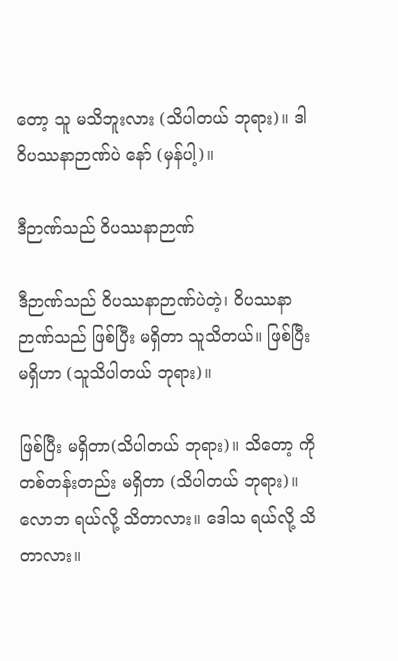တော့ သူ မသိဘူးလား (သိပါတယ် ဘုရား)။ ဒါ ဝိပဿနာဉာဏ်ပဲ နော် (မှန်ပါ့)။

ဒီဉာဏ်သည် ဝိပဿနာဉာဏ်

ဒီဉာဏ်သည် ဝိပဿနာဉာဏ်ပဲတဲ့၊ ဝိပဿနာ ဉာဏ်သည် ဖြစ်ပြီး မရှိတာ သူသိတယ်။ ဖြစ်ပြီး မရှိဟာ (သူသိပါတယ် ဘုရား)။

ဖြစ်ပြီး မရှိတာ(သိပါတယ် ဘုရား)။ သိတော့ ကို တစ်တန်းတည်း မရှိတာ (သိပါတယ် ဘုရား)။ လောဘ ရယ်လို့ သိတာလား။ ဒေါသ ရယ်လို့ သိတာလား။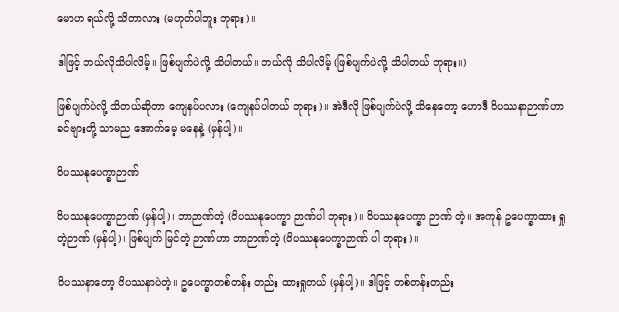မောဟ ရယ်လို့ သိတာလား (မဟုတ်ပါဘူး ဘုရား)။

ဒါဖြင့် ဘယ်လိုသိပါလိမ့်။ ဖြစ်ပျက်ပဲလို့ သိပါတယ်။ ဘယ်လို သိပါလိမ့် (ဖြစ်ပျက်ပဲလို့ သိပါတယ် ဘုရား။)

ဖြစ်ပျက်ပဲလို့ သိတယ်ဆိုတာ ကျေနပ်ပလား (ကျေနပ်ပါတယ် ဘုရား)။ အဲဒီလို ဖြစ်ပျက်ပဲလို့ သိနေတော့ ဟောဒီ ဝိပဿနာဉာဏ်ဟာ ခင်ဗျားတို့ သာမည အောက်မေ့ မနေနဲ့ (မှန်ပါ့)။

ဝိပဿနုပေက္ခာဉာဏ်

ဝိပဿနုပေက္ခာဉာဏ် (မှန်ပါ့)၊ ဘာဉာဏ်တဲ့ (ဝိပဿနုပေက္ခာ ဉာဏ်ပါ ဘုရား)။ ဝိပဿနုပေက္ခာ ဉာဏ် တဲ့။ အကုန် ဥပေက္ခာထား ရှုတဲ့ဉာဏ် (မှန်ပါ့)၊ ဖြစ်ပျက် မြင်တဲ့ ဉာဏ်ဟာ ဘာဉာဏ်တဲ့ (ဝိပဿနုပေက္ခာဉာဏ် ပါ ဘုရား)။

ဝိပဿနာတော့ ဝိပဿနာပဲတဲ့။ ဥပေက္ခာတစ်တန်း တည်း ထားရှုတယ် (မှန်ပါ့)။ ဒါဖြင့် တစ်တန်းတည်း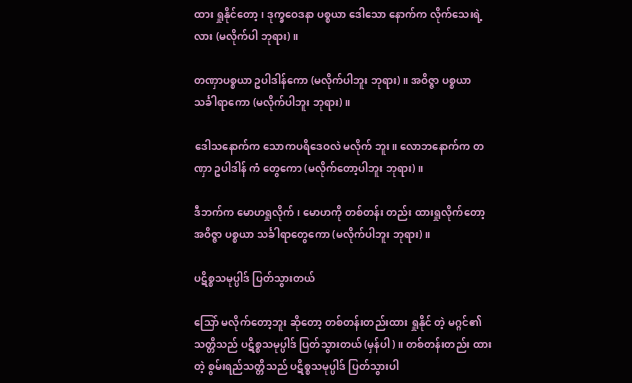ထား ရှုနိုင်တော့၊ ဒုက္ခဝေဒနာ ပစ္စယာ ဒေါသော နောက်က လိုက်သေးရဲ့ လား (မလိုက်ပါ ဘုရား)။

တဏှာပစ္စယာ ဥပါဒါန်ကော (မလိုက်ပါဘူး ဘုရား)။ အဝိဇ္ဇာ ပစ္စယာ သင်္ခါရာကော (မလိုက်ပါဘူး ဘုရား)။

ဒေါသနောက်က သောကပရိဒေဝလဲ မလိုက် ဘူး။ လောဘနောက်က တဏှာ ဥပါဒါန် ကံ တွေကော (မလိုက်တော့ပါဘူး ဘုရား)။

ဒီဘက်က မောဟရှုလိုက်၊ မောဟကို တစ်တန်း တည်း ထားရှုလိုက်တော့ အဝိဇ္ဇာ ပစ္စယာ သင်္ခါရာတွေကော (မလိုက်ပါဘူး ဘုရား)။

ပဋိစ္စသမုပ္ပါဒ် ပြတ်သွားတယ်

သြော် မလိုက်တော့ဘူး ဆိုတော့ တစ်တန်းတည်းထား ရှုနိုင် တဲ့ မဂ္ဂင်၏ သတ္တိသည် ပဋိစ္စသမုပ္ပါဒ် ပြတ်သွားတယ် (မှန်ပါ)။ တစ်တန်းတည်း ထားတဲ့ စွမ်းရည်သတ္တိသည် ပဋိစ္စသမုပ္ပါဒ် ပြတ်သွားပါ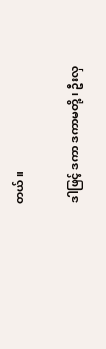တယ်။

ဒါဖြင့် ဒကာ ဒကာမတို့၊ ဦးလှ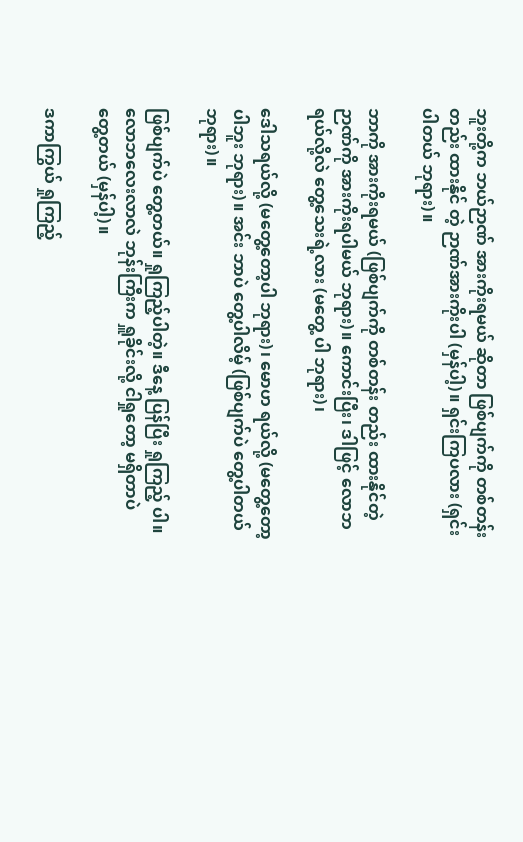ဘူးတို့က ဘယ်ဉာဏ် အားကိုးရမယ် ဆိုတာ ဖြစ်ပျက်ကို တစ်တန်းတည်း ထားနိုင် တဲ့ ဉာဏ်အားကိုးပါ (မှန်ပါ့)။ ရှင်းကြပလား (ရှင်း ပါတယ် ဘုရား)။

ဘာကို အားကိုးရမယ် (ဖြစ်ပျက်ကို တစ်တန်း တည်း ထားနိုင်တဲ့ဉာဏ်ကို အားကိုးရပါမယ် ဘုရား)။ ကောင်းပြီး၊ ဒါဖြင့် လောဘရယ်လို့လဲ တွေ့သေးရဲ့လား (မတွေ့ ပါ ဘုရား)၊

ဒေါသရယ်လို့ (မတွေ့တော့ပါ ဘုရား)၊ မောဟ ရယ်လို့ (မတွေ့တော့ပါဘူး ဘုရား)။ အင်း ဘာပဲ တွေ့ပါလိမ့် (ဖြစ်ပျက်ပဲ တွေ့ပါတယ် ဘုရား)။

ဖြစ်ပျက်ပဲ တွေ့တယ်။ ရှုကြည့်ပါတဲ့။ ဒီနေ့ ပြန်ပြီး ရှုကြည့် ပါ။ လောဘလေးလာလဲ ဘုန်းကြီးက ရှူခိုင်းလို့ ငါရှုတော့ မရှိတာပဲ တွေ့တယ် (မှန်ပါ့)။

ဒကာကြွယ် ရှုကြည့်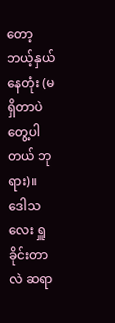တော့ ဘယ့်နှယ်နေတုံး (မရှိတာပဲ တွေ့ပါတယ် ဘုရား)။ ဒေါသလေး ရှူခိုင်းတာလဲ ဆရာ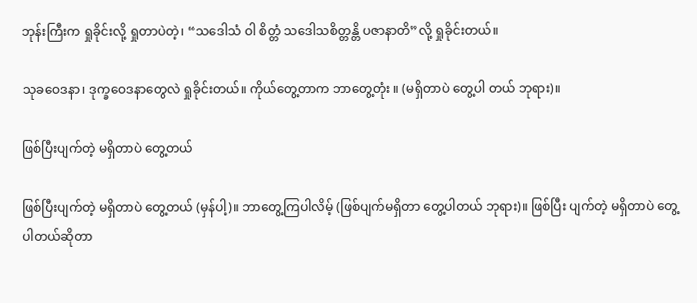ဘုန်းကြီးက ရှုခိုင်းလို့ ရှုတာပဲတဲ့၊ “သဒေါသံ ဝါ စိတ္တံ သဒေါသစိတ္တန္တိ ပဇာနာတိ”လို့ ရှုခိုင်းတယ်။

သုခဝေဒနာ၊ ဒုက္ခဝေဒနာတွေလဲ ရှုခိုင်းတယ်။ ကိုယ်တွေ့တာက ဘာတွေ့တုံး ။ (မရှိတာပဲ တွေ့ပါ တယ် ဘုရား)။

ဖြစ်ပြီးပျက်တဲ့ မရှိတာပဲ တွေ့တယ်

ဖြစ်ပြီးပျက်တဲ့ မရှိတာပဲ တွေ့တယ် (မှန်ပါ့)။ ဘာတွေ့ကြပါလိမ့် (ဖြစ်ပျက်မရှိတာ တွေ့ပါတယ် ဘုရား)။ ဖြစ်ပြီး ပျက်တဲ့ မရှိတာပဲ တွေ့ပါတယ်ဆိုတာ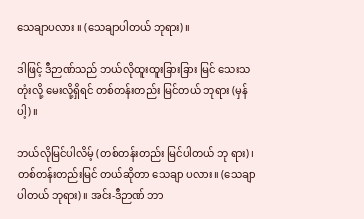သေချာပလား ။ (သေချာပါတယ် ဘုရား)။

ဒါဖြင့် ဒီဉာဏ်သည် ဘယ်လိုထူးထူးခြားခြား မြင် သေးသတုံးလို့ မေးလို့ရှိရင် တစ်တန်းတည်း မြင်တယ် ဘုရား (မှန်ပါ့)။

ဘယ်လိုမြင်ပါလိမ့် (တစ်တန်းတည်း မြင်ပါတယ် ဘု ရား)၊ တစ်တန်းတည်းမြင် တယ်ဆိုတာ သေချာ ပလား။ (သေချာပါတယ် ဘုရား)။ အင်း-ဒီဉာဏ် ဘာ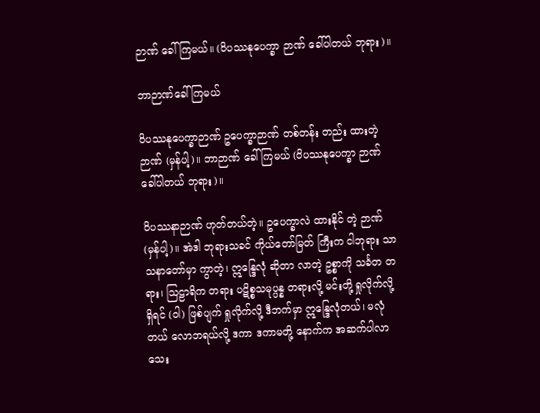ဉာဏ် ခေါ်ကြမယ်။ (ဝိပဿနုပေက္ခာ ဉာဏ် ခေါ်ပါတယ် ဘုရား)။

ဘာဉာဏ်ခေါ်ကြမယ်

ဝိပဿနုပေက္ခာဉာဏ် ဥပေက္ခာဉာဏ် တစ်တန်း တည်း ထားတဲ့ ဉာဏ် (မှန်ပါ့)။ ဘာဉာဏ် ခေါ်ကြမယ် (ဝိပဿနုပေက္ခာ ဉာဏ် ခေါ်ပါတယ် ဘုရား)။

ဝိပဿနာဉာဏ် ဟုတ်တယ်တဲ့။ ဥပေက္ခာလဲ ထားနိုင် တဲ့ ဉာဏ် (မှန်ပါ့)။ အဲဒါ ဘုရားသခင် ကိုယ်တော်မြတ် ကြီးက ငါဘုရား သာသနာတော်မှာ ကွာတဲ့၊ ဣန္ဒြေလုံ ဆိုတာ လာတဲ့ ဥစ္စာကို သင်္ခတ တရား၊ သြဠာရိက တရား ပဋိစ္စသမုပ္ပန္န တရားလို့ မင်းတို့ ရှုလိုက်လို့ ရှိရင် (ဝါ) ဖြစ်ပျက် ရှုလိုက်လို့ ဒီဘက်မှာ ဣန္ဒြေလုံတယ်၊ မလုံတယ် လောဘရယ်လို့ ဒကာ ဒကာမတို့ နောက်က အဆက်ပါလာ သေး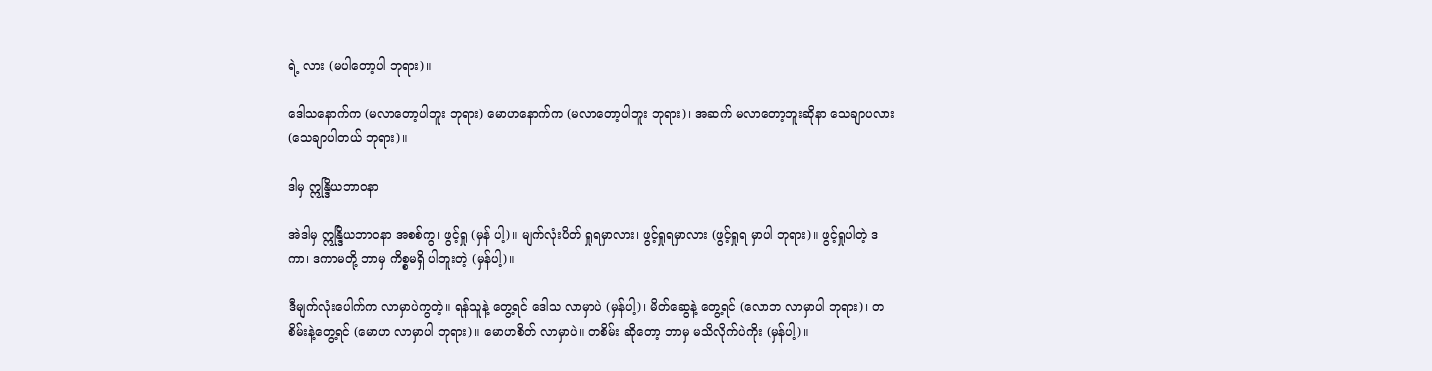ရဲ့ လား (မပါတော့ပါ ဘုရား)။

ဒေါသနောက်က (မလာတော့ပါဘူး ဘုရား) မောဟနောက်က (မလာတော့ပါဘူး ဘုရား)၊ အဆက် မလာတော့ဘူးဆိုနာ သေချာပလား (သေချာပါတယ် ဘုရား)။

ဒါမှ ဣန္ဒြိယဘာဝနာ

အဲဒါမှ ဣန္ဒြိယဘာဝနာ အစစ်ကွ၊ ဖွင့်ရှု (မှန် ပါ့)။ မျက်လုံးပိတ် ရှုရမှာလား၊ ဖွင့်ရှုရမှာလား (ဖွင့်ရှုရ မှာပါ ဘုရား)။ ဖွင့်ရှုပါတဲ့ ဒကာ၊ ဒကာမတို့ ဘာမှ ကိစ္စမရှိ ပါဘူးတဲ့ (မှန်ပါ့)။

ဒီမျက်လုံးပေါက်က လာမှာပဲကွတဲ့။ ရန်သူနဲ့ တွေ့ရင် ဒေါသ လာမှာပဲ (မှန်ပါ့)၊ မိတ်ဆွေနဲ့ တွေ့ရင် (လောဘ လာမှာပါ ဘုရား)၊ တစိမ်းနဲ့တွေ့ရင် (မောဟ လာမှာပါ ဘုရား)။ မောဟစိတ် လာမှာပဲ။ တစိမ်း ဆိုတော့ ဘာမှ မသိလိုက်ပဲကိုး (မှန်ပါ့)။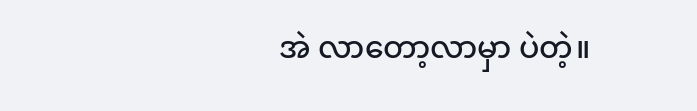အဲ လာတော့လာမှာ ပဲတဲ့။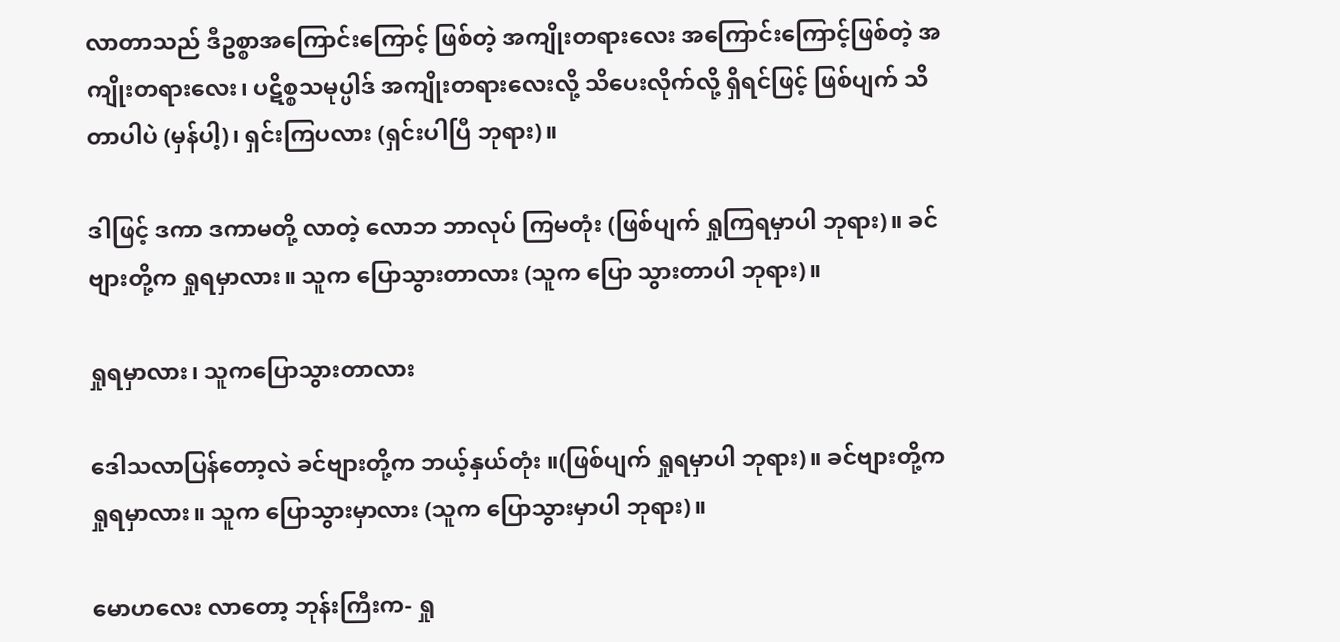လာတာသည် ဒီဥစ္စာအကြောင်းကြောင့် ဖြစ်တဲ့ အကျိုးတရားလေး အကြောင်းကြောင့်ဖြစ်တဲ့ အကျိုးတရားလေး၊ ပဋိစ္စသမုပ္ပါဒ် အကျိုးတရားလေးလို့ သိပေးလိုက်လို့ ရှိရင်ဖြင့် ဖြစ်ပျက် သိတာပါပဲ (မှန်ပါ့)၊ ရှင်းကြပလား (ရှင်းပါပြီ ဘုရား)။

ဒါဖြင့် ဒကာ ဒကာမတို့ လာတဲ့ လောဘ ဘာလုပ် ကြမတုံး (ဖြစ်ပျက် ရှုကြရမှာပါ ဘုရား)။ ခင်ဗျားတို့က ရှုရမှာလား။ သူက ပြောသွားတာလား (သူက ပြော သွားတာပါ ဘုရား)။

ရှုရမှာလား၊ သူကပြောသွားတာလား

ဒေါသလာပြန်တော့လဲ ခင်ဗျားတို့က ဘယ့်နှယ်တုံး ။(ဖြစ်ပျက် ရှုရမှာပါ ဘုရား)။ ခင်ဗျားတို့က ရှုရမှာလား။ သူက ပြောသွားမှာလား (သူက ပြောသွားမှာပါ ဘုရား)။

မောဟလေး လာတော့ ဘုန်းကြီးက- ရှု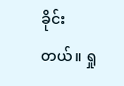ခိုင်းတယ်။ ရှု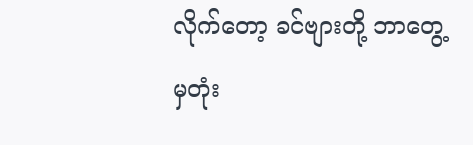လိုက်တော့ ခင်ဗျားတို့ ဘာတွေ့မှတုံး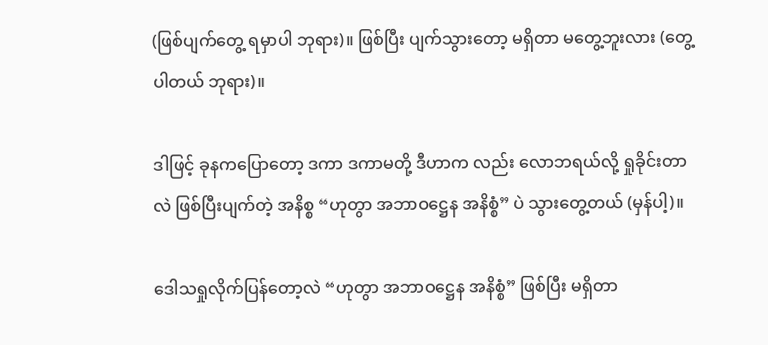(ဖြစ်ပျက်တွေ့ ရမှာပါ ဘုရား)။ ဖြစ်ပြီး ပျက်သွားတော့ မရှိတာ မတွေ့ဘူးလား (တွေ့ပါတယ် ဘုရား)။

ဒါဖြင့် ခုနကပြောတော့ ဒကာ ဒကာမတို့ ဒီဟာက လည်း လောဘရယ်လို့ ရှုခိုင်းတာလဲ ဖြစ်ပြီးပျက်တဲ့ အနိစ္စ “ဟုတွာ အဘာဝဋ္ဌေန အနိစ္စံ” ပဲ သွားတွေ့တယ် (မှန်ပါ့)။

ဒေါသရှုလိုက်ပြန်တော့လဲ “ဟုတွာ အဘာဝဋ္ဌေန အနိစ္စံ” ဖြစ်ပြီး မရှိတာ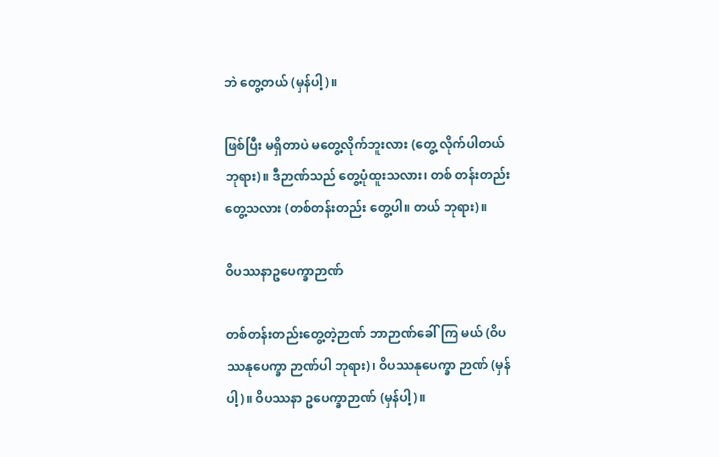ဘဲ တွေ့တယ် (မှန်ပါ့)။

ဖြစ်ပြီး မရှိတာပဲ မတွေ့လိုက်ဘူးလား (တွေ့ လိုက်ပါတယ် ဘုရား)။ ဒီဉာဏ်သည် တွေ့ပုံထူးသလား၊ တစ် တန်းတည်း တွေ့သလား (တစ်တန်းတည်း တွေ့ပါ။ တယ် ဘုရား)။

ဝိပဿနာဥပေက္ခာဉာဏ်

တစ်တန်းတည်းတွေ့တဲ့ဉာဏ် ဘာဉာဏ်ခေါ်ကြ မယ် (ဝိပဿနုပေက္ခာ ဉာဏ်ပါ ဘုရား)၊ ဝိပဿနုပေက္ခာ ဉာဏ် (မှန်ပါ့)။ ဝိပဿနာ ဥပေက္ခာဉာဏ် (မှန်ပါ့)။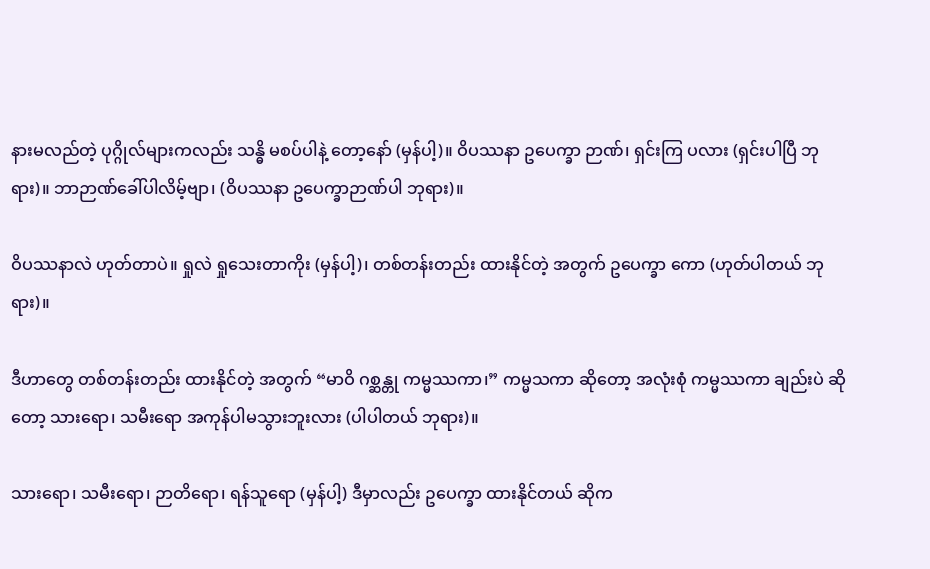နားမလည်တဲ့ ပုဂ္ဂိုလ်များကလည်း သန္ဓိ မစပ်ပါနဲ့ တော့နော် (မှန်ပါ့)။ ဝိပဿနာ ဥပေက္ခာ ဉာဏ်၊ ရှင်းကြ ပလား (ရှင်းပါပြီ ဘုရား)။ ဘာဉာဏ်ခေါ်ပါလိမ့်ဗျာ၊ (ဝိပဿနာ ဥပေက္ခာဉာဏ်ပါ ဘုရား)။

ဝိပဿနာလဲ ဟုတ်တာပဲ။ ရှုလဲ ရှုသေးတာကိုး (မှန်ပါ့)၊ တစ်တန်းတည်း ထားနိုင်တဲ့ အတွက် ဥပေက္ခာ ကော (ဟုတ်ပါတယ် ဘုရား)။

ဒီဟာတွေ တစ်တန်းတည်း ထားနိုင်တဲ့ အတွက် “မာဝိ ဂစ္ဆန္တု ကမ္မဿကာ၊” ကမ္မသကာ ဆိုတော့ အလုံးစုံ ကမ္မဿကာ ချည်းပဲ ဆိုတော့ သားရော၊ သမီးရော အကုန်ပါမသွားဘူးလား (ပါပါတယ် ဘုရား)။

သားရော၊ သမီးရော၊ ဉာတိရော၊ ရန်သူရော (မှန်ပါ့) ဒီမှာလည်း ဥပေက္ခာ ထားနိုင်တယ် ဆိုက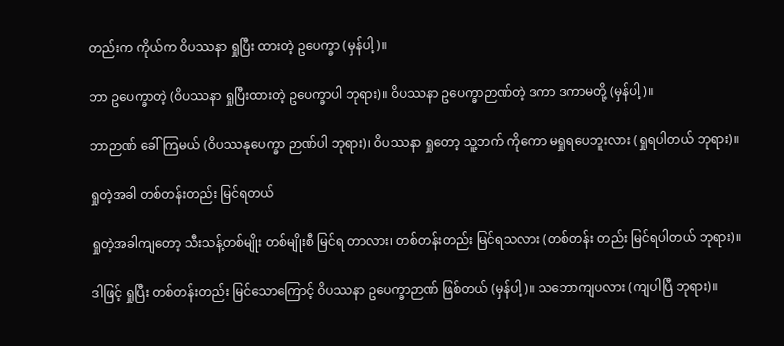တည်းက ကိုယ်က ဝိပဿနာ ရှုပြီး ထားတဲ့ ဥပေက္ခာ (မှန်ပါ့)။

ဘာ ဥပေက္ခာတဲ့ (ဝိပဿနာ ရှုပြီးထားတဲ့ ဥပေက္ခာပါ ဘုရား)။ ဝိပဿနာ ဥပေက္ခာဉာဏ်တဲ့ ဒကာ ဒကာမတို့ (မှန်ပါ့)။

ဘာဉာဏ် ခေါ်ကြမယ် (ဝိပဿနုပေက္ခာ ဉာဏ်ပါ ဘုရား)၊ ဝိပဿနာ ရှုတော့ သူ့ဘက် ကိုကော မရှုရပေဘူးလား (ရှုရပါတယ် ဘုရား)။

ရှုတဲ့အခါ တစ်တန်းတည်း မြင်ရတယ်

ရှုတဲ့အခါကျတော့ သီးသန့်တစ်မျိုး တစ်မျိုးစီ မြင်ရ တာလား၊ တစ်တန်းတည်း မြင်ရသလား (တစ်တန်း တည်း မြင်ရပါတယ် ဘုရား)။

ဒါဖြင့် ရှုပြီး တစ်တန်းတည်း မြင်သောကြောင့် ဝိပဿနာ ဥပေက္ခာဉာဏ် ဖြစ်တယ် (မှန်ပါ့)။ သဘောကျပလား (ကျပါပြီ ဘုရား)။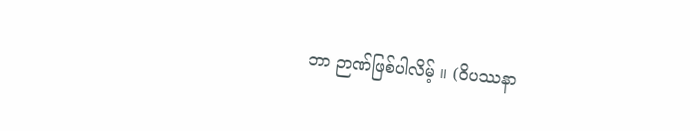ဘာ ဉာဏ်ဖြစ်ပါလိမ့် ။ (ဝိပဿနာ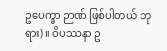ဥပေက္ခာ ဉာဏ် ဖြစ်ပါတယ် ဘုရား)။ ဝိပဿနာ ဥ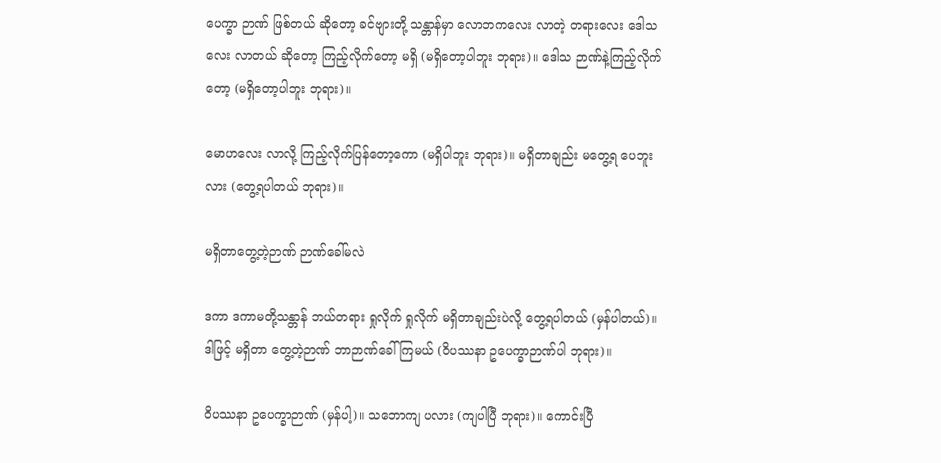ပေက္ခာ ဉာဏ် ဖြစ်တယ် ဆိုတော့ ခင်ဗျားတို့ သန္တာန်မှာ လောဘကလေး လာတဲ့ တရားလေး ဒေါသလေး လာတယ် ဆိုတော့ ကြည့်လိုက်တော့ မရှိ (မရှိတော့ပါဘူး ဘုရား)။ ဒေါသ ဉာဏ်နဲ့ကြည့်လိုက်တော့ (မရှိတော့ပါဘူး ဘုရား)။

မောဟလေး လာလို့ ကြည့်လိုက်ပြန်တော့ကော (မရှိပါဘူး ဘုရား)။ မရှိတာချည်း မတွေ့ရ ပေဘူးလား (တွေ့ရပါတယ် ဘုရား)။

မရှိတာတွေ့တဲ့ဉာဏ် ဉာဏ်ခေါ်မလဲ

ဒကာ ဒကာမတို့သန္တာန် ဘယ်တရား ရှုလိုက် ရှုလိုက် မရှိတာချည်းပဲလို့ တွေ့ရပါတယ် (မှန်ပါတယ်)။ ဒါဖြင့် မရှိတာ တွေ့တဲ့ဉာဏ် ဘာဉာဏ်ခေါ်ကြမယ် (ဝိပဿနာ ဥပေက္ခာဉာဏ်ပါ ဘုရား)။

ဝိပဿနာ ဥပေက္ခာဉာဏ် (မှန်ပါ့)။ သဘောကျ ပလား (ကျပါပြီ ဘုရား)။ ကောင်းပြီ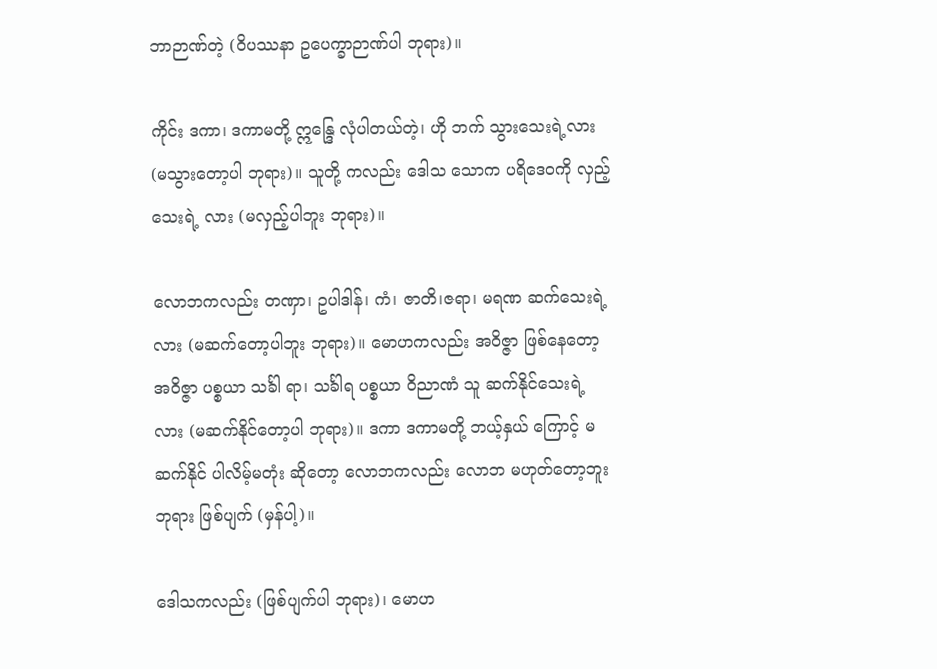ဘာဉာဏ်တဲ့ (ဝိပဿနာ ဥပေက္ခာဉာဏ်ပါ ဘုရား)။

ကိုင်း ဒကာ၊ ဒကာမတို့ ဣန္ဒြေ လုံပါတယ်တဲ့၊ ဟို ဘက် သွားသေးရဲ့လား (မသွားတော့ပါ ဘုရား)။ သူတို့ ကလည်း ဒေါသ သောက ပရိဒေဝကို လှည့်သေးရဲ့ လား (မလှည့်ပါဘူး ဘုရား)။

လောဘကလည်း တဏှာ၊ ဥပါဒါန်၊ ကံ၊ ဇာတိ၊ဇရာ၊ မရဏ ဆက်သေးရဲ့လား (မဆက်တော့ပါဘူး ဘုရား)။ မောဟကလည်း အဝိဇ္ဇာ ဖြစ်နေတော့ အဝိဇ္ဇာ ပစ္စယာ သင်္ခါ ရာ၊ သင်္ခါရ ပစ္စယာ ဝိညာဏံ သူ ဆက်နိုင်သေးရဲ့လား (မဆက်နိုင်တော့ပါ ဘုရား)။ ဒကာ ဒကာမတို့ ဘယ့်နှယ် ကြောင့် မဆက်နိုင် ပါလိမ့်မတုံး ဆိုတော့ လောဘကလည်း လောဘ မဟုတ်တော့ဘူး ဘုရား ဖြစ်ပျက် (မှန်ပါ့)။

ဒေါသကလည်း (ဖြစ်ပျက်ပါ ဘုရား)၊ မောဟ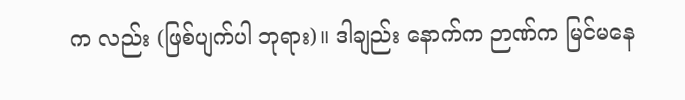က လည်း (ဖြစ်ပျက်ပါ ဘုရား)။ ဒါချည်း နောက်က ဉာဏ်က မြင်မနေ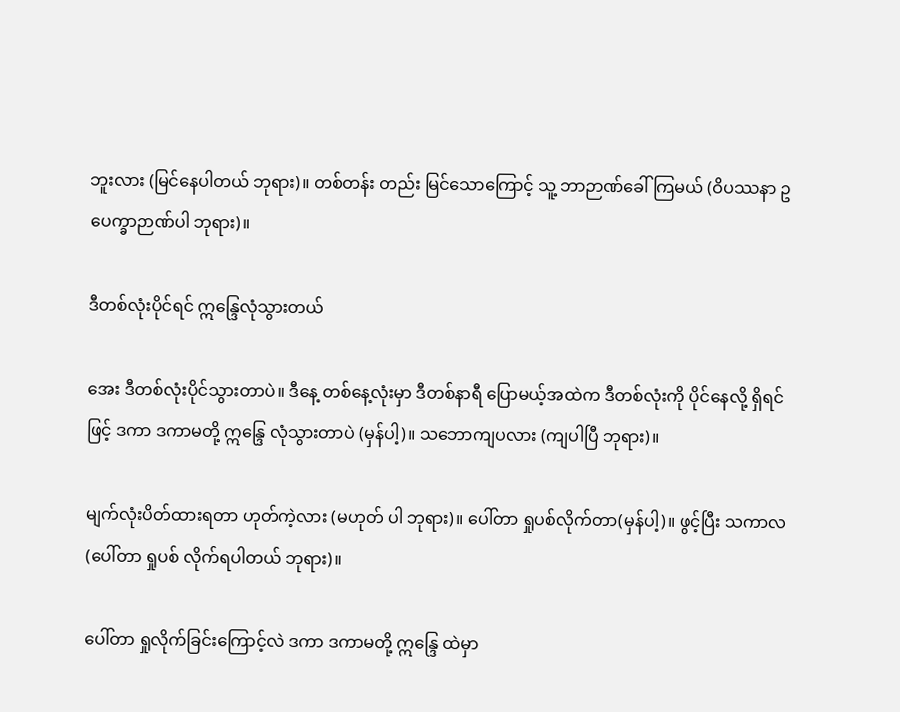ဘူးလား (မြင်နေပါတယ် ဘုရား)။ တစ်တန်း တည်း မြင်သောကြောင့် သူ့ ဘာဉာဏ်ခေါ်ကြမယ် (ဝိပဿနာ ဥပေက္ခာဉာဏ်ပါ ဘုရား)။

ဒီတစ်လုံးပိုင်ရင် ဣန္ဒြေလုံသွားတယ်

အေး ဒီတစ်လုံးပိုင်သွားတာပဲ။ ဒီနေ့ တစ်နေ့လုံးမှာ ဒီတစ်နာရီ ပြောမယ့်အထဲက ဒီတစ်လုံးကို ပိုင်နေလို့ ရှိရင်ဖြင့် ဒကာ ဒကာမတို့ ဣန္ဒြေ လုံသွားတာပဲ (မှန်ပါ့)။ သဘောကျပလား (ကျပါပြီ ဘုရား)။

မျက်လုံးပိတ်ထားရတာ ဟုတ်ကဲ့လား (မဟုတ် ပါ ဘုရား)။ ပေါ်တာ ရှုပစ်လိုက်တာ(မှန်ပါ့)။ ဖွင့်ပြီး သကာလ (ပေါ်တာ ရှုပစ် လိုက်ရပါတယ် ဘုရား)။

ပေါ်တာ ရှုလိုက်ခြင်းကြောင့်လဲ ဒကာ ဒကာမတို့ ဣန္ဒြေ ထဲမှာ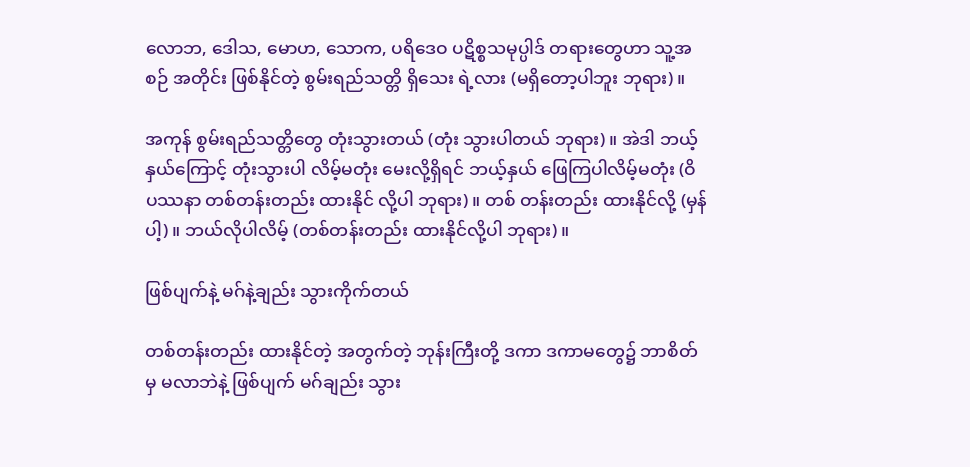လောဘ, ဒေါသ, မောဟ, သောက, ပရိဒေဝ ပဋိစ္စသမုပ္ပါဒ် တရားတွေဟာ သူ့အစဉ် အတိုင်း ဖြစ်နိုင်တဲ့ စွမ်းရည်သတ္တိ ရှိသေး ရဲ့လား (မရှိတော့ပါဘူး ဘုရား)။

အကုန် စွမ်းရည်သတ္တိတွေ တုံးသွားတယ် (တုံး သွားပါတယ် ဘုရား)။ အဲဒါ ဘယ့်နှယ်ကြောင့် တုံးသွားပါ လိမ့်မတုံး မေးလို့ရှိရင် ဘယ့်နှယ် ဖြေကြပါလိမ့်မတုံး (ဝိပဿနာ တစ်တန်းတည်း ထားနိုင် လို့ပါ ဘုရား)။ တစ် တန်းတည်း ထားနိုင်လို့ (မှန်ပါ့)။ ဘယ်လိုပါလိမ့် (တစ်တန်းတည်း ထားနိုင်လို့ပါ ဘုရား)။

ဖြစ်ပျက်နဲ့ မဂ်နဲ့ချည်း သွားကိုက်တယ်

တစ်တန်းတည်း ထားနိုင်တဲ့ အတွက်တဲ့ ဘုန်းကြီးတို့ ဒကာ ဒကာမတွေ၌ ဘာစိတ်မှ မလာဘဲနဲ့ ဖြစ်ပျက် မဂ်ချည်း သွား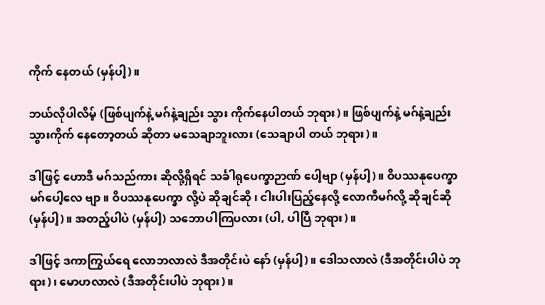ကိုက် နေတယ် (မှန်ပါ့)။

ဘယ်လိုပါလိမ့် (ဖြစ်ပျက်နဲ့ မဂ်နဲ့ချည်း သွား ကိုက်နေပါတယ် ဘုရား)။ ဖြစ်ပျက်နဲ့ မဂ်နဲ့ချည်း သွားကိုက် နေတော့တယ် ဆိုတာ မသေချာဘူးလား (သေချာပါ တယ် ဘုရား)။

ဒါဖြင့် ဟောဒီ မဂ်သည်ကား ဆိုလို့ရှိရင် သင်္ခါရုပေက္ခာဉာဏ် ပေါ့ဗျာ (မှန်ပါ့)။ ဝိပဿနုပေက္ခာ မဂ်ပေါ့လေ ဗျာ။ ဝိပဿနုပေက္ခာ လို့ပဲ ဆိုချင်ဆို၊ ငါးပါးပြည့်နေလို့ လောကီမဂ်လို့ ဆိုချင်ဆို (မှန်ပါ့)။ အတည့်ပါပဲ (မှန်ပါ့) သဘောပါကြပလား (ပါ, ပါပြီ ဘုရား)။

ဒါဖြင့် ဒကာကြွယ်ရေ လောဘလာလဲ ဒီအတိုင်းပဲ နော် (မှန်ပါ့)။ ဒေါသလာလဲ (ဒီအတိုင်းပါပဲ ဘုရား)၊ မောဟလာလဲ (ဒီအတိုင်းပါပဲ ဘုရား)။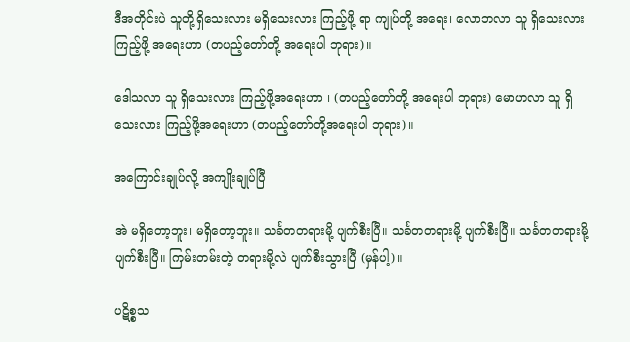ဒီအတိုင်းပဲ သူတို့ရှိသေးလား မရှိသေးလား ကြည့်ဖို့ ရာ ကျုပ်တို့ အရေး၊ လောဘလာ သူ ရှိသေးလား ကြည့်ဖို့ အရေးဟာ (တပည့်တော်တို့ အရေးပါ ဘုရား)။

ဒေါသလာ သူ ရှိသေးလား ကြည့်ဖို့အရေးဟာ ၊ (တပည့်တော်တို့ အရေးပါ ဘုရား) မောဟလာ သူ ရှိသေးလား ကြည့်ဖို့အရေးဟာ (တပည့်တော်တို့အရေးပါ ဘုရား)။

အကြောင်းချုပ်လို့ အကျိုးချုပ်ပြီ

အဲ မရှိတော့ဘူး၊ မရှိတော့ဘူး။ သင်္ခတတရားမို့ ပျက်စီးပြီ။ သင်္ခတတရားမို့ ပျက်စီးပြီ။ သင်္ခတတရားမို့ ပျက်စီးပြီ။ ကြမ်းတမ်းတဲ့ တရားမို့လဲ ပျက်စီးသွားပြီ (မှန်ပါ့)။

ပဋိစ္စသ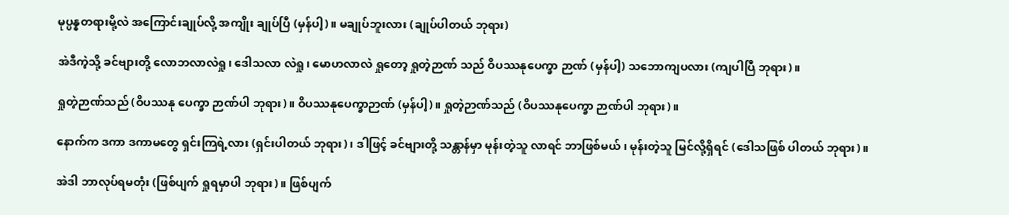မုပ္ပန္နတရားမို့လဲ အကြောင်းချုပ်လို့ အကျိုး ချုပ်ပြီ (မှန်ပါ့)။ မချုပ်ဘူးလား (ချုပ်ပါတယ် ဘုရား)

အဲဒီကဲ့သို့ ခင်ဗျားတို့ လောဘလာလဲရှု၊ ဒေါသလာ လဲရှု၊ မောဟလာလဲ ရှုတော့ ရှုတဲ့ဉာဏ် သည် ဝိပဿနုပေက္ခာ ဉာဏ် (မှန်ပါ့) သဘောကျပလား (ကျပါပြီ ဘုရား)။

ရှုတဲ့ဉာဏ်သည် (ဝိပဿနု ပေက္ခာ ဉာဏ်ပါ ဘုရား)။ ဝိပဿနုပေက္ခာဉာဏ် (မှန်ပါ့)။ ရှုတဲ့ဉာဏ်သည် (ဝိပဿနုပေက္ခာ ဉာဏ်ပါ ဘုရား)။

နောက်က ဒကာ ဒကာမတွေ ရှင်းကြရဲ့လား (ရှင်းပါတယ် ဘုရား)၊ ဒါဖြင့် ခင်ဗျားတို့ သန္တာန်မှာ မုန်းတဲ့သူ လာရင် ဘာဖြစ်မယ်၊ မုန်းတဲ့သူ မြင်လို့ရှိရင် (ဒေါသဖြစ် ပါတယ် ဘုရား)။

အဲဒါ ဘာလုပ်ရမတုံး (ဖြစ်ပျက် ရှုရမှာပါ ဘုရား)။ ဖြစ်ပျက်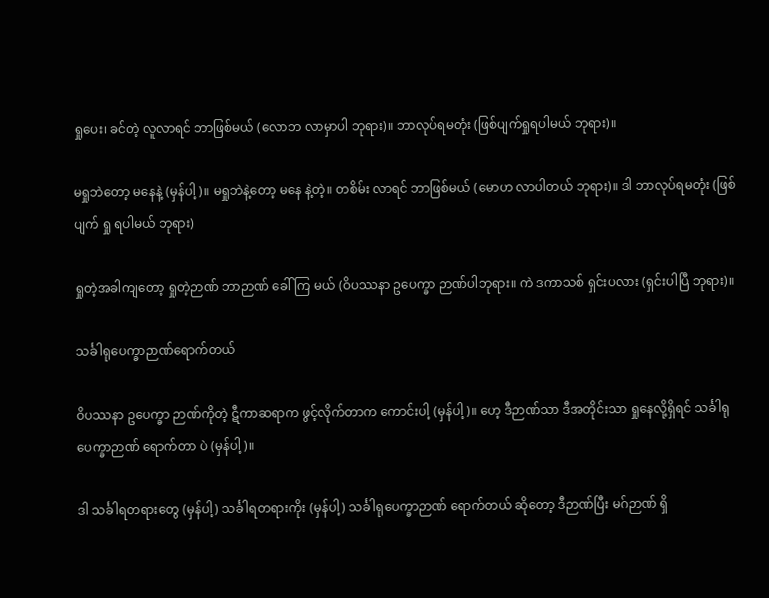ရှုပေး၊ ခင်တဲ့ လူလာရင် ဘာဖြစ်မယ် (လောဘ လာမှာပါ ဘုရား)။ ဘာလုပ်ရမတုံး (ဖြစ်ပျက်ရှုရပါမယ် ဘုရား)။

မရှုဘဲတော့ မနေနဲ့ (မှန်ပါ့)။ မရှုဘဲနဲ့တော့ မနေ နဲ့တဲ့။ တစိမ်း လာရင် ဘာဖြစ်မယ် (မောဟ လာပါတယ် ဘုရား)။ ဒါ ဘာလုပ်ရမတုံး (ဖြစ်ပျက် ရှု ရပါမယ် ဘုရား)

ရှုတဲ့အခါကျတော့ ရှုတဲ့ဉာဏ် ဘာဉာဏ် ခေါ်ကြ မယ် (ဝိပဿနာ ဥပေက္ခာ ဉာဏ်ပါဘုရား။ ကဲ ဒကာသစ် ရှင်းပလား (ရှင်းပါပြီ ဘုရား)။

သင်္ခါရုပေက္ခာဉာဏ်ရောက်တယ်

ဝိပဿနာ ဥပေက္ခာ ဉာဏ်ကိုတဲ့ ဋီကာဆရာက ဖွင့်လိုက်တာက ကောင်းပါ့ (မှန်ပါ့)။ ဟေ့ ဒီဉာဏ်သာ ဒီအတိုင်းသာ ရှုနေလို့ရှိရင် သင်္ခါရုပေက္ခာဉာဏ် ရောက်တာ ပဲ (မှန်ပါ့)။

ဒါ သင်္ခါရတရားတွေ (မှန်ပါ့) သင်္ခါရတရားကိုး (မှန်ပါ့) သင်္ခါရုပေက္ခာဉာဏ် ရောက်တယ် ဆိုတော့ ဒီဉာဏ်ပြီး မဂ်ဉာဏ် ရှိ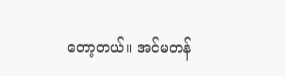တော့တယ်။ အင်မတန်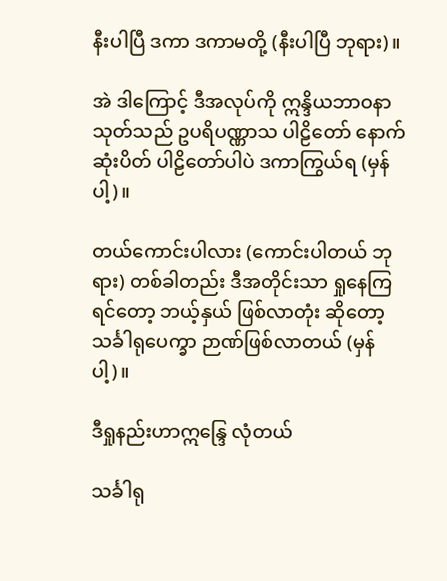နီးပါပြီ ဒကာ ဒကာမတို့ (နီးပါပြီ ဘုရား)။

အဲ ဒါကြောင့် ဒီအလုပ်ကို ဣန္ဒိယဘာဝနာ သုတ်သည် ဥပရိပဏ္ဏာသ ပါဠိတော် နောက်ဆုံးပိတ် ပါဠိတော်ပါပဲ ဒကာကြွယ်ရ (မှန်ပါ့)။

တယ်ကောင်းပါလား (ကောင်းပါတယ် ဘုရား) တစ်ခါတည်း ဒီအတိုင်းသာ ရှုနေကြရင်တော့ ဘယ့်နှယ် ဖြစ်လာတုံး ဆိုတော့ သင်္ခါရုပေက္ခာ ဉာဏ်ဖြစ်လာတယ် (မှန်ပါ့)။

ဒီရှုနည်းဟာဣန္ဒြေ လုံတယ်

သင်္ခါရု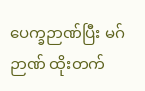ပေက္ခဉာဏ်ပြီး မဂ်ဉာဏ် ထိုးတက်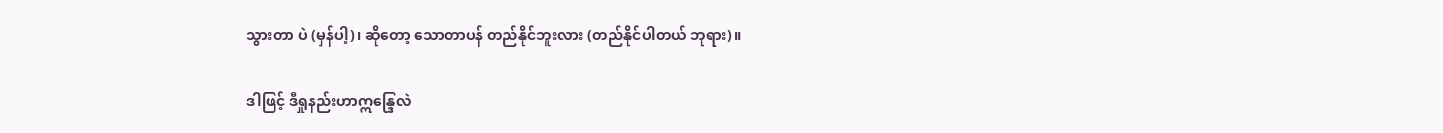သွားတာ ပဲ (မှန်ပါ့)၊ ဆိုတော့ သောတာပန် တည်နိုင်ဘူးလား (တည်နိုင်ပါတယ် ဘုရား)။

ဒါဖြင့် ဒီရှုနည်းဟာဣန္ဒြေလဲ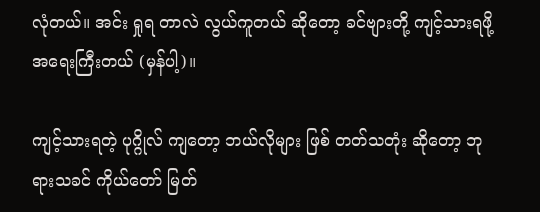လုံတယ်။ အင်း ရှုရ တာလဲ လွယ်ကူတယ် ဆိုတော့ ခင်ဗျားတို့ ကျင့်သားရဖို့ အရေးကြီးတယ် (မှန်ပါ့)။

ကျင့်သားရတဲ့ ပုဂ္ဂိုလ် ကျတော့ ဘယ်လိုများ ဖြစ် တတ်သတုံး ဆိုတော့ ဘုရားသခင် ကိုယ်တော် မြတ်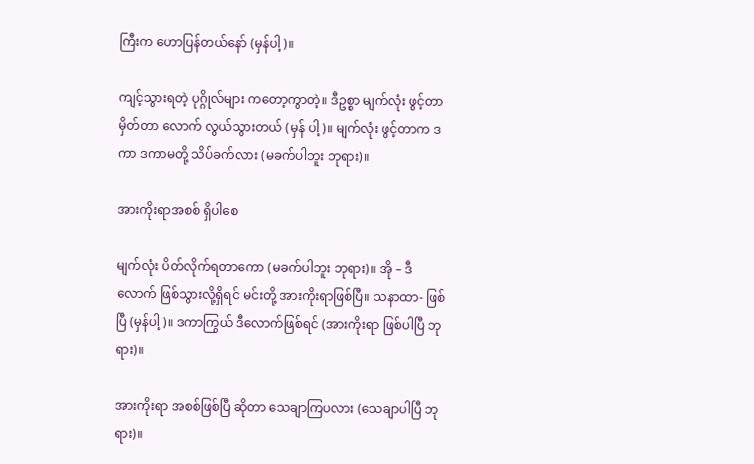ကြီးက ဟောပြန်တယ်နော် (မှန်ပါ့)။

ကျင့်သွားရတဲ့ ပုဂ္ဂိုလ်များ ကတော့ကွာတဲ့။ ဒီဥစ္စာ မျက်လုံး ဖွင့်တာ မှိတ်တာ လောက် လွယ်သွားတယ် (မှန် ပါ့)။ မျက်လုံး ဖွင့်တာက ဒကာ ဒကာမတို့ သိပ်ခက်လား (မခက်ပါဘူး ဘုရား)။

အားကိုးရာအစစ် ရှိပါစေ

မျက်လုံး ပိတ်လိုက်ရတာကော (မခက်ပါဘူး ဘုရား)။ အို – ဒီလောက် ဖြစ်သွားလို့ရှိရင် မင်းတို့ အားကိုးရာဖြစ်ပြီ။ သနာထာ- ဖြစ်ပြီ (မှန်ပါ့)။ ဒကာကြွယ် ဒီလောက်ဖြစ်ရင် (အားကိုးရာ ဖြစ်ပါပြီ ဘုရား)။

အားကိုးရာ အစစ်ဖြစ်ပြီ ဆိုတာ သေချာကြပလား (သေချာပါပြီ ဘုရား)။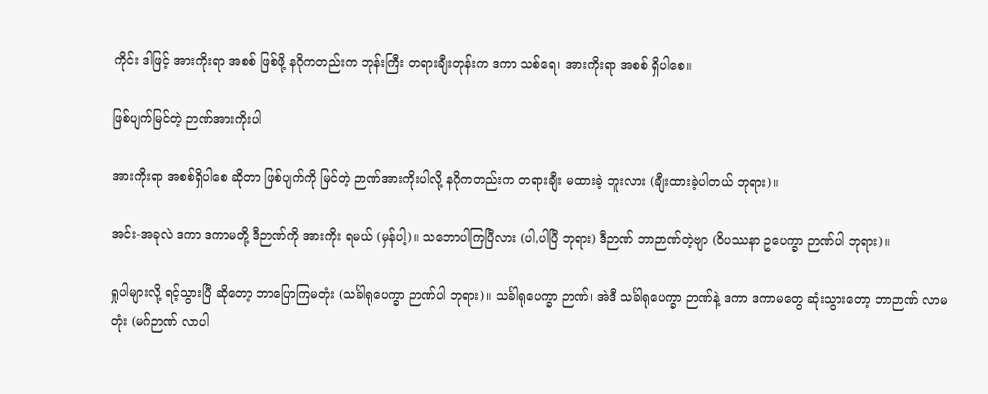ကိုင်း ဒါဖြင့် အားကိုးရာ အစစ် ဖြစ်ဖို့ နဂိုကတည်းက ဘုန်းကြီး တရားချီးတုန်းက ဒကာ သစ်ရေ၊ အားကိုးရာ အစစ် ရှိပါစေ။

ဖြစ်ပျက်မြင်တဲ့ ဉာဏ်အားကိုးပါ

အားကိုးရာ အစစ်ရှိပါစေ ဆိုတာ ဖြစ်ပျက်ကို မြင်တဲ့ ဉာဏ်အားကိုးပါလို့ နဂိုကတည်းက တရားချီး မထားခဲ့ ဘူးလား (ချီးထားခဲ့ပါတယ် ဘုရား)။

အင်း-အခုလဲ ဒကာ ဒကာမတို့ ဒီဉာဏ်ကို အားကိုး ရမယ် (မှန်ပါ့)။ သဘောပါကြပြီလား (ပါ,ပါပြီ ဘုရား) ဒီဉာဏ် ဘာဉာဏ်တဲ့ဗျာ (ဝိပဿနာ ဥပေက္ခာ ဉာဏ်ပါ ဘုရား)။

ရှုပါများလို့ ရင့်သွားပြီ ဆိုတော့ ဘာပြောကြမတုံး (သင်္ခါရုပေက္ခာ ဉာဏ်ပါ ဘုရား)။ သင်္ခါရုပေက္ခာ ဉာဏ်၊ အဲဒီ သင်္ခါရုပေက္ခာ ဉာဏ်နဲ့ ဒကာ ဒကာမတွေ ဆုံးသွားတော့ ဘာဉာဏ် လာမတုံး (မဂ်ဉာဏ် လာပါ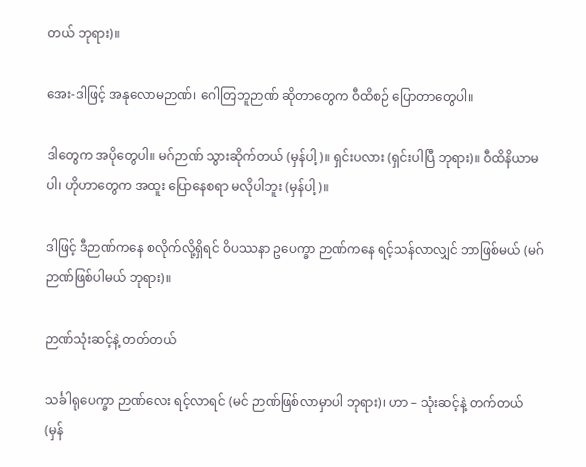တယ် ဘုရား)။

အေး-ဒါဖြင့် အနုလောမဉာဏ်၊ ဂေါတြဘူဉာဏ် ဆိုတာတွေက ဝီထိစဉ် ပြောတာတွေပါ။

ဒါတွေက အပိုတွေပါ။ မဂ်ဉာဏ် သွားဆိုက်တယ် (မှန်ပါ့)။ ရှင်းပလား (ရှင်းပါပြီ ဘုရား)။ ဝီထိနိယာမပါ၊ ဟိုဟာတွေက အထူး ပြောနေစရာ မလိုပါဘူး (မှန်ပါ့)။

ဒါဖြင့် ဒီဉာဏ်ကနေ စလိုက်လို့ရှိရင် ဝိပဿနာ ဥပေက္ခာ ဉာဏ်ကနေ ရင့်သန်လာလျှင် ဘာဖြစ်မယ် (မဂ် ဉာဏ်ဖြစ်ပါမယ် ဘုရား)။

ဉာဏ်သုံးဆင့်နဲ့ တတ်တယ်

သင်္ခါရုပေက္ခာ ဉာဏ်လေး ရင့်လာရင် (မင် ဉာဏ်ဖြစ်လာမှာပါ ဘုရား)၊ ဟာ – သုံးဆင့်နဲ့ တက်တယ် (မှန်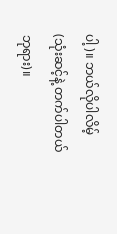ပါ့)။ ဘယ်လိုပါလိမ့် (သုံးဆင့်နဲ့ တက်ပါတယ် ဘုရား)။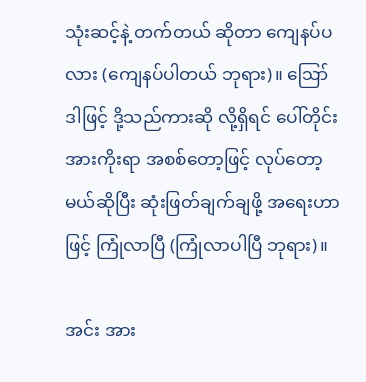သုံးဆင့်နဲ့ တက်တယ် ဆိုတာ ကျေနပ်ပလား (ကျေနပ်ပါတယ် ဘုရား)။ ဪ ဒါဖြင့် ဒို့သည်ကားဆို လို့ရှိရင် ပေါ်တိုင်း အားကိုးရာ အစစ်တော့ဖြင့် လုပ်တော့ မယ်ဆိုပြီး ဆုံးဖြတ်ချက်ချဖို့ အရေးဟာဖြင့် ကြုံလာပြီ (ကြုံလာပါပြီ ဘုရား)။

အင်း အား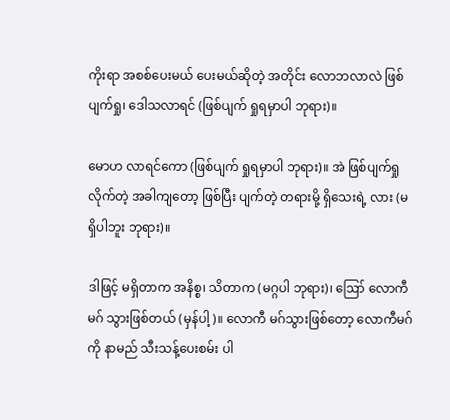ကိုးရာ အစစ်ပေးမယ် ပေးမယ်ဆိုတဲ့ အတိုင်း လောဘလာလဲ ဖြစ်ပျက်ရှု၊ ဒေါသလာရင် (ဖြစ်ပျက် ရှုရမှာပါ ဘုရား)။

မောဟ လာရင်ကော (ဖြစ်ပျက် ရှုရမှာပါ ဘုရား)။ အဲ ဖြစ်ပျက်ရှု လိုက်တဲ့ အခါကျတော့ ဖြစ်ပြီး ပျက်တဲ့ တရားမို့ ရှိသေးရဲ့ လား (မရှိပါဘူး ဘုရား)။

ဒါဖြင့် မရှိတာက အနိစ္စ၊ သိတာက (မဂ္ဂပါ ဘုရား)၊ ဪ လောကီမဂ် သွားဖြစ်တယ် (မှန်ပါ့)။ လောကီ မဂ်သွားဖြစ်တော့ လောကီမဂ်ကို နာမည် သီးသန့်ပေးစမ်း ပါ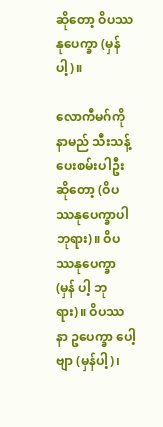ဆိုတော့ ဝိပဿနုပေက္ခာ (မှန်ပါ့)။

လောကီမဂ်ကို နာမည် သီးသန့် ပေးစမ်းပါဦး ဆိုတော့ (ဝိပဿနုပေက္ခာပါ ဘုရား)။ ဝိပဿနုပေက္ခာ (မှန် ပါ့ ဘုရား)။ ဝိပဿနာ ဥပေက္ခာ ပေါ့ဗျာ (မှန်ပါ့)၊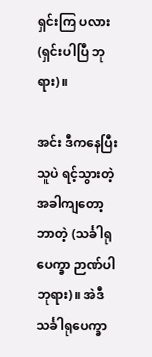ရှင်းကြ ပလား (ရှင်းပါပြီ ဘုရား)။

အင်း ဒီကနေပြီး သူပဲ ရင့်သွားတဲ့ အခါကျတော့ ဘာတဲ့ (သင်္ခါရုပေက္ခာ ဉာဏ်ပါ ဘုရား)။ အဲဒီ သင်္ခါရုပေက္ခာ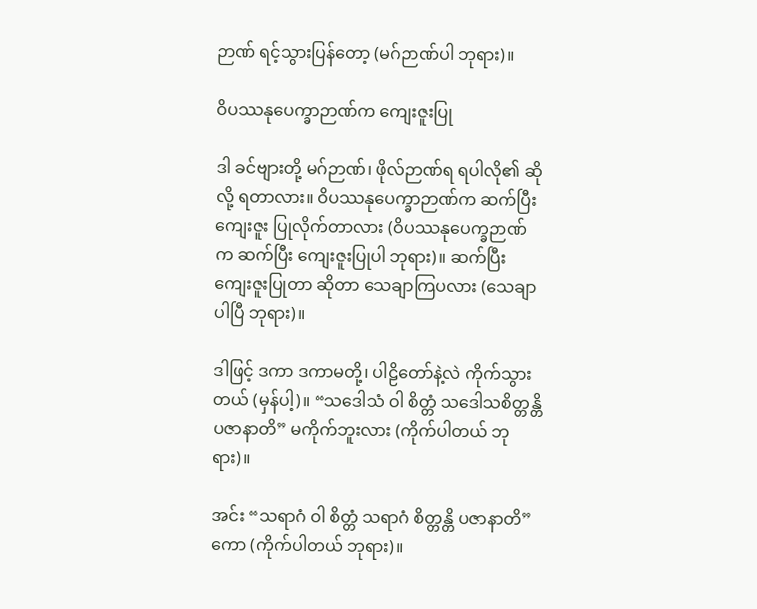ဉာဏ် ရင့်သွားပြန်တော့ (မဂ်ဉာဏ်ပါ ဘုရား)။

ဝိပဿနုပေက္ခာဉာဏ်က ကျေးဇူးပြု

ဒါ ခင်ဗျားတို့ မဂ်ဉာဏ်၊ ဖိုလ်ဉာဏ်ရ ရပါလို၏ ဆိုလို့ ရတာလား။ ဝိပဿနုပေက္ခာဉာဏ်က ဆက်ပြီး ကျေးဇူး ပြုလိုက်တာလား (ဝိပဿနုပေက္ခဉာဏ်က ဆက်ပြီး ကျေးဇူးပြုပါ ဘုရား)။ ဆက်ပြီး ကျေးဇူးပြုတာ ဆိုတာ သေချာကြပလား (သေချာပါပြီ ဘုရား)။

ဒါဖြင့် ဒကာ ဒကာမတို့၊ ပါဠိတော်နဲ့လဲ ကိုက်သွား တယ် (မှန်ပါ့)။ “သဒေါသံ ဝါ စိတ္တံ သဒေါသစိတ္တန္တိ ပဇာနာတိ” မကိုက်ဘူးလား (ကိုက်ပါတယ် ဘုရား)။

အင်း “သရာဂံ ဝါ စိတ္တံ သရာဂံ စိတ္တန္တိ ပဇာနာတိ” ကော (ကိုက်ပါတယ် ဘုရား)။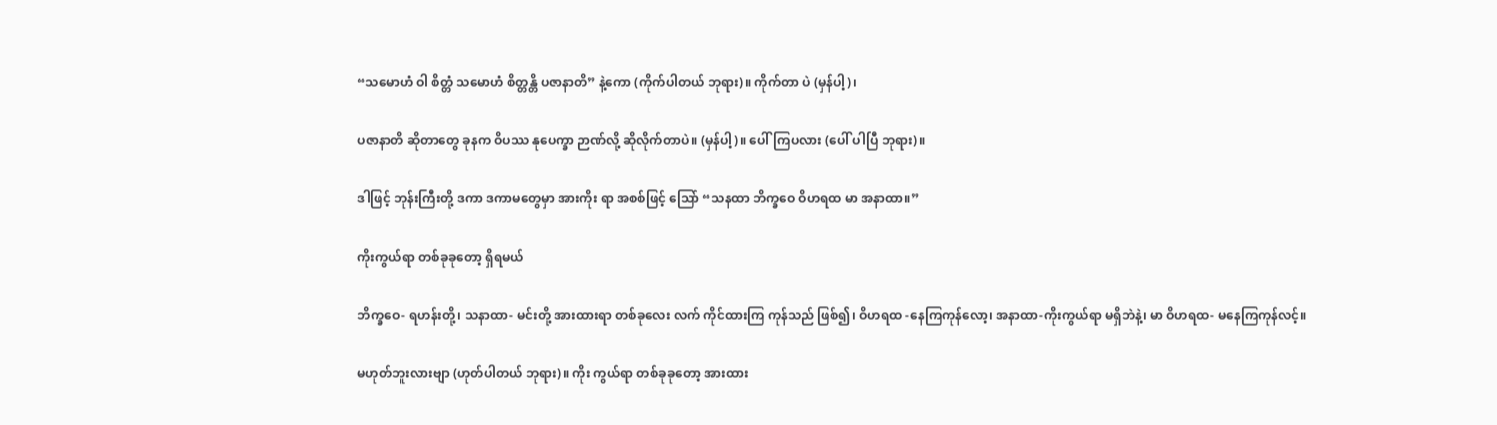“သမောဟံ ဝါ စိတ္တံ သမောဟံ စိတ္တန္တိ ပဇာနာတိ” နဲ့ကော (ကိုက်ပါတယ် ဘုရား)။ ကိုက်တာ ပဲ (မှန်ပါ့)၊

ပဇာနာတိ ဆိုတာတွေ ခုနက ဝိပဿ နုပေက္ခာ ဉာဏ်လို့ ဆိုလိုက်တာပဲ။ (မှန်ပါ့)။ ပေါ်ကြပလား (ပေါ် ပါပြီ ဘုရား)။

ဒါဖြင့် ဘုန်းကြီးတို့ ဒကာ ဒကာမတွေမှာ အားကိုး ရာ အစစ်ဖြင့် သြော် “သနထာ ဘိက္ခဝေ ဝိဟရထ မာ အနာထာ။”

ကိုးကွယ်ရာ တစ်ခုခုတော့ ရှိရမယ်

ဘိက္ခဝေ- ရဟန်းတို့၊ သနာထာ- မင်းတို့ အားထားရာ တစ်ခုလေး လက် ကိုင်ထားကြ ကုန်သည် ဖြစ်၍၊ ဝိဟရထ -နေကြကုန်လော့၊ အနာထာ-ကိုးကွယ်ရာ မရှိဘဲနဲ့၊ မာ ဝိဟရထ- မနေကြကုန်လင့်။

မဟုတ်ဘူးလားဗျာ (ဟုတ်ပါတယ် ဘုရား)။ ကိုး ကွယ်ရာ တစ်ခုခုတော့ အားထား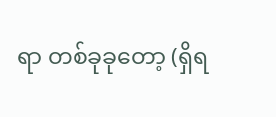ရာ တစ်ခုခုတော့ (ရှိရ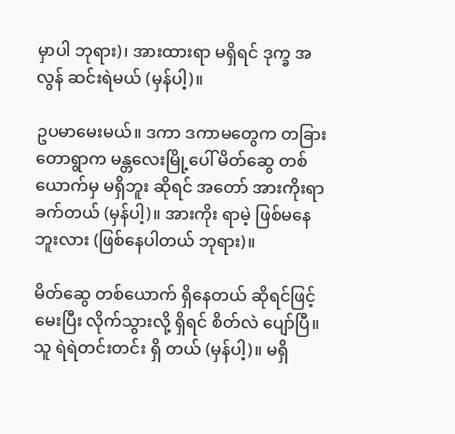မှာပါ ဘုရား)၊ အားထားရာ မရှိရင် ဒုက္ခ အလွန် ဆင်းရဲမယ် (မှန်ပါ့)။

ဥပမာမေးမယ်။ ဒကာ ဒကာမတွေက တခြား တောရွာက မန္တလေးမြို့ပေါ် မိတ်ဆွေ တစ်ယောက်မှ မရှိဘူး ဆိုရင် အတော် အားကိုးရာ ခက်တယ် (မှန်ပါ့)။ အားကိုး ရာမဲ့ ဖြစ်မနေဘူးလား (ဖြစ်နေပါတယ် ဘုရား)။

မိတ်ဆွေ တစ်ယောက် ရှိနေတယ် ဆိုရင်ဖြင့် မေးပြီး လိုက်သွားလို့ ရှိရင် စိတ်လဲ ပျော်ပြီ။ သူ ရဲရဲတင်းတင်း ရှိ တယ် (မှန်ပါ့)။ မရှိ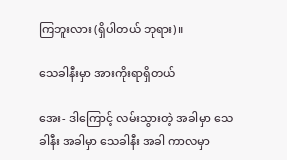ကြဘူးလား (ရှိပါတယ် ဘုရား)။

သေခါနီးမှာ အားကိုးရာရှိတယ်

အေး- ဒါကြောင့် လမ်းသွားတဲ့ အခါမှာ သေခါနီး အခါမှာ သေခါနီး အခါ ကာလမှာ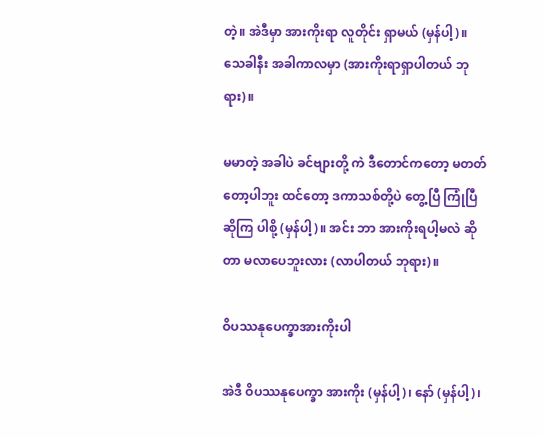တဲ့။ အဲဒီမှာ အားကိုးရာ လူတိုင်း ရှာမယ် (မှန်ပါ့)။ သေခါနီး အခါကာလမှာ (အားကိုးရာရှာပါတယ် ဘုရား)။

မမာတဲ့ အခါပဲ ခင်ဗျားတို့ ကဲ ဒီတောင်ကတော့ မတတ်တော့ပါဘူး ထင်တော့ ဒကာသစ်တို့ပဲ တွေ့ပြီ ကြုံပြီ ဆိုကြ ပါစို့ (မှန်ပါ့)။ အင်း ဘာ အားကိုးရပါ့မလဲ ဆိုတာ မလာပေဘူးလား (လာပါတယ် ဘုရား)။

ဝိပဿနုပေက္ခာအားကိုးပါ

အဲဒီ ဝိပဿနုပေက္ခာ အားကိုး (မှန်ပါ့)၊ နော် (မှန်ပါ့)၊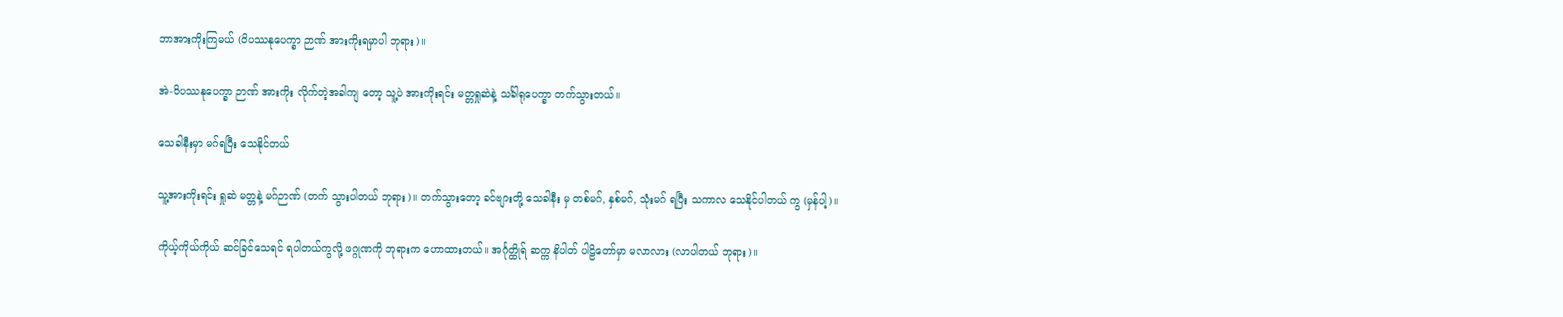ဘာအားကိုးကြမယ် (ဝိပဿနုပေက္ခာ ဉာဏ် အားကိုးရမှာပါ ဘုရား)။

အဲ-ဝိပဿနုပေက္ခာ ဉာဏ် အားကိုး လိုက်တဲ့အခါကျ တော့ သူ့ပဲ အားကိုးရင်း မတ္တရှုဆဲနဲ့ သင်္ခါရုပေက္ခာ တက်သွားတယ်။

သေခါနီးမှာ မဂ်ရပြီး သေနိုင်တယ်

သူ့အားကိုးရင်း ရှုဆဲ မတ္တနဲ့ မဂ်ဉာဏ် (တက် သွားပါတယ် ဘုရား)။ တက်သွားတော့ ခင်ဗျားတို့ သေခါနီး မှ တစ်မဂ်, နှစ်မဂ်, သုံးမဂ် ရပြီး သကာလ သေနိုင်ပါတယ် ကွ (မှန်ပါ့)။

ကိုယ့်ကိုယ်ကိုယ် ဆင်ခြင်သေရင် ရပါတယ်ကွလို့ ဖဂ္ဂုဏကို ဘုရားက ဟောထားတယ်။ အင်္ဂုတ္ထိုရ် ဆက္က နိပါတ် ပါဠိတော်မှာ မလာလား (လာပါတယ် ဘုရား)။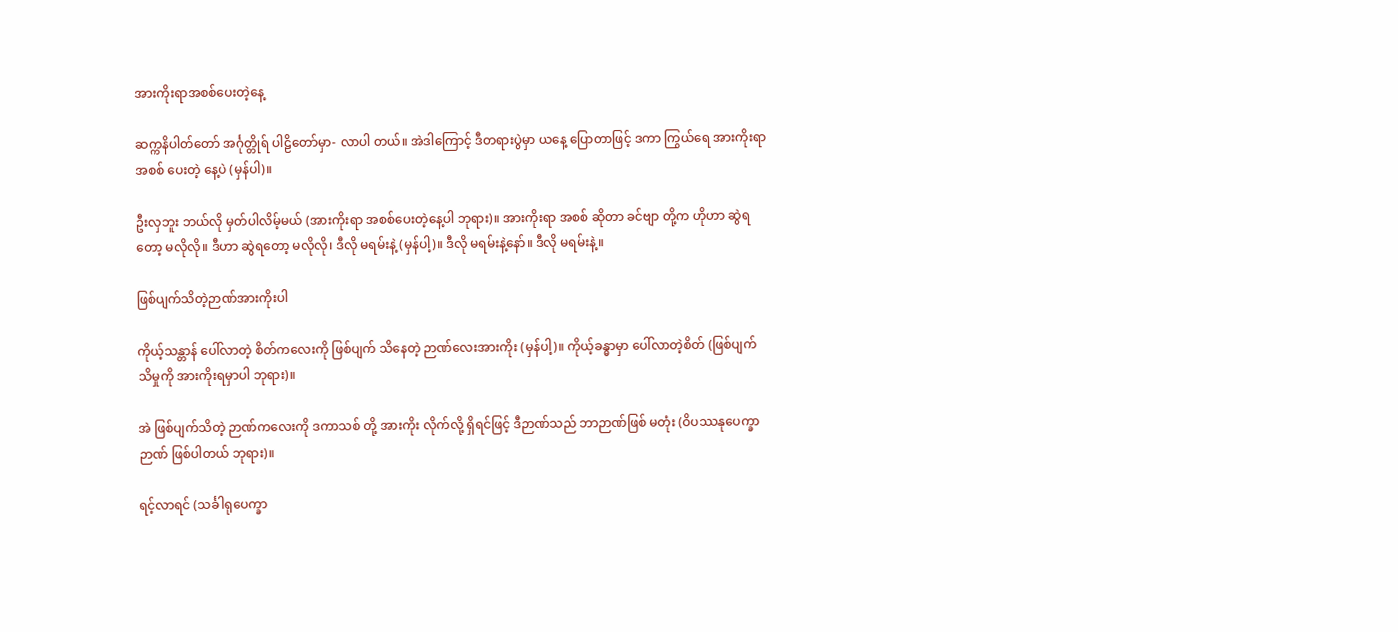အားကိုးရာအစစ်ပေးတဲ့နေ့

ဆက္ကနိပါတ်တော် အင်္ဂုတ္တိုရ် ပါဠိတော်မှာ- လာပါ တယ်။ အဲဒါကြောင့် ဒီတရားပွဲမှာ ယနေ့ ပြောတာဖြင့် ဒကာ ကြွယ်ရေ အားကိုးရာ အစစ် ပေးတဲ့ နေ့ပဲ (မှန်ပါ)။

ဦးလှဘူး ဘယ်လို မှတ်ပါလိမ့်မယ် (အားကိုးရာ အစစ်ပေးတဲ့နေ့ပါ ဘုရား)။ အားကိုးရာ အစစ် ဆိုတာ ခင်ဗျာ တို့က ဟိုဟာ ဆွဲရတော့ မလိုလို။ ဒီဟာ ဆွဲရတော့ မလိုလို၊ ဒီလို မရမ်းနဲ့ (မှန်ပါ့)။ ဒီလို မရမ်းနဲ့နော်။ ဒီလို မရမ်းနဲ့။

ဖြစ်ပျက်သိတဲ့ဉာဏ်အားကိုးပါ

ကိုယ့်သန္တာန် ပေါ်လာတဲ့ စိတ်ကလေးကို ဖြစ်ပျက် သိနေတဲ့ ဉာဏ်လေးအားကိုး (မှန်ပါ့)။ ကိုယ့်ခန္ဓာမှာ ပေါ်လာတဲ့စိတ် (ဖြစ်ပျက် သိမှုကို အားကိုးရမှာပါ ဘုရား)။

အဲ ဖြစ်ပျက်သိတဲ့ ဉာဏ်ကလေးကို ဒကာသစ် တို့ အားကိုး လိုက်လို့ ရှိရင်ဖြင့် ဒီဉာဏ်သည် ဘာဉာဏ်ဖြစ် မတုံး (ဝိပဿနုပေက္ခာ ဉာဏ် ဖြစ်ပါတယ် ဘုရား)။

ရင့်လာရင် (သင်္ခါရုပေက္ခာ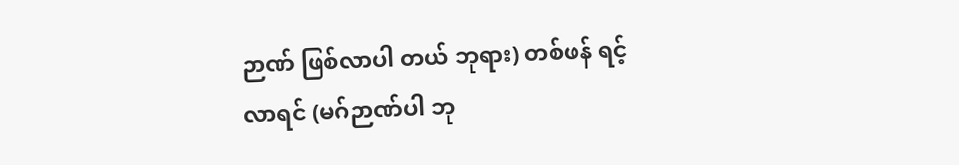ဉာဏ် ဖြစ်လာပါ တယ် ဘုရား) တစ်ဖန် ရင့်လာရင် (မဂ်ဉာဏ်ပါ ဘု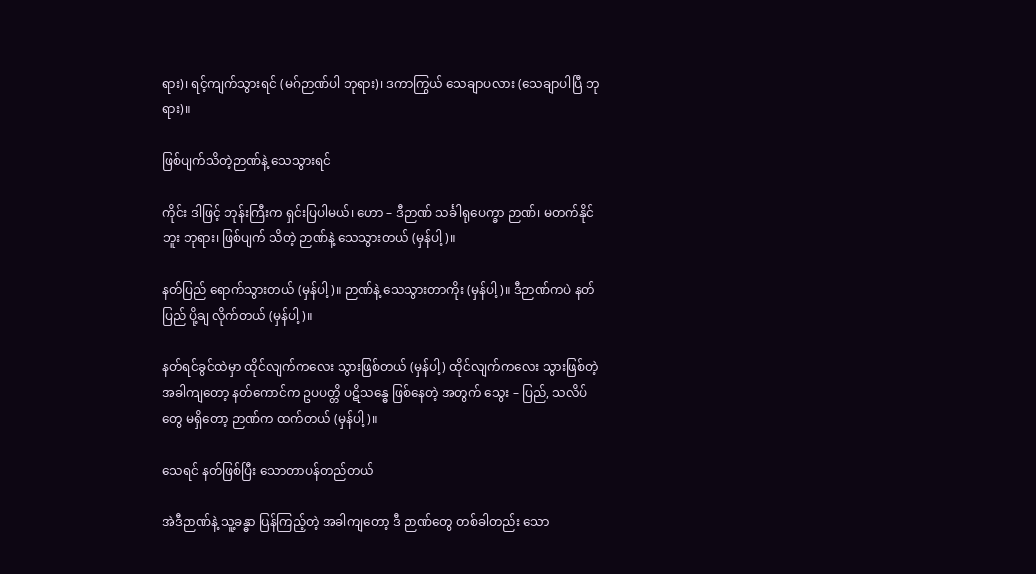ရား)၊ ရင့်ကျက်သွားရင် (မဂ်ဉာဏ်ပါ ဘုရား)၊ ဒကာကြွယ် သေချာပလား (သေချာပါပြီ ဘုရား)။

ဖြစ်ပျက်သိတဲ့ဉာဏ်နဲ့ သေသွားရင်

ကိုင်း ဒါဖြင့် ဘုန်းကြီးက ရှင်းပြပါမယ်၊ ဟော – ဒီဉာဏ် သင်္ခါရုပေက္ခာ ဉာဏ်၊ မတက်နိုင်ဘူး ဘုရား၊ ဖြစ်ပျက် သိတဲ့ ဉာဏ်နဲ့ သေသွားတယ် (မှန်ပါ့)။

နတ်ပြည် ရောက်သွားတယ် (မှန်ပါ့)။ ဉာဏ်နဲ့ သေသွားတာကိုး (မှန်ပါ့)။ ဒီဉာဏ်ကပဲ နတ်ပြည် ပို့ချ လိုက်တယ် (မှန်ပါ့)။

နတ်ရင်ခွင်ထဲမှာ ထိုင်လျက်ကလေး သွားဖြစ်တယ် (မှန်ပါ့) ထိုင်လျက်ကလေး သွားဖြစ်တဲ့ အခါကျတော့ နတ်ကောင်က ဥပပတ္တိ ပဋိသန္ဓေ ဖြစ်နေတဲ့ အတွက် သွေး – ပြည်, သလိပ်တွေ မရှိတော့ ဉာဏ်က ထက်တယ် (မှန်ပါ့)။

သေရင် နတ်ဖြစ်ပြီး သောတာပန်တည်တယ်

အဲဒီဉာဏ်နဲ့ သူ့ခန္ဓာ ပြန်ကြည့်တဲ့ အခါကျတော့ ဒီ ဉာဏ်တွေ တစ်ခါတည်း သော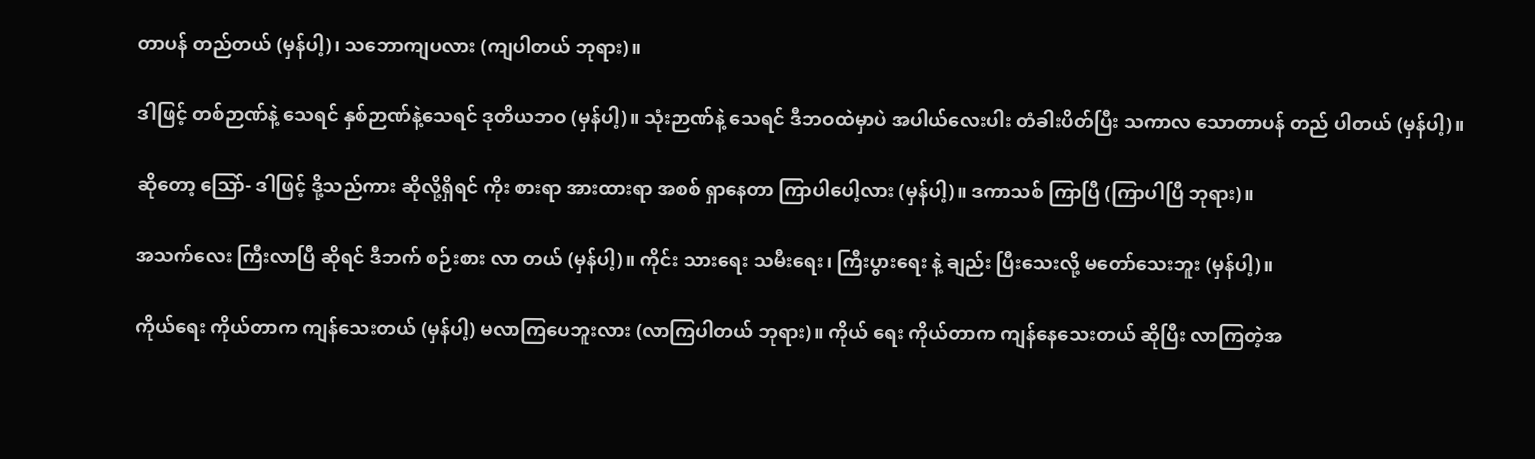တာပန် တည်တယ် (မှန်ပါ့)၊ သဘောကျပလား (ကျပါတယ် ဘုရား)။

ဒါဖြင့် တစ်ဉာဏ်နဲ့ သေရင် နှစ်ဉာဏ်နဲ့သေရင် ဒုတိယဘဝ (မှန်ပါ့)။ သုံးဉာဏ်နဲ့ သေရင် ဒီဘဝထဲမှာပဲ အပါယ်လေးပါး တံခါးပိတ်ပြီး သကာလ သောတာပန် တည် ပါတယ် (မှန်ပါ့)။

ဆိုတော့ သြော်- ဒါဖြင့် ဒို့သည်ကား ဆိုလို့ရှိရင် ကိုး စားရာ အားထားရာ အစစ် ရှာနေတာ ကြာပါပေါ့လား (မှန်ပါ့)။ ဒကာသစ် ကြာပြီ (ကြာပါပြီ ဘုရား)။

အသက်လေး ကြီးလာပြီ ဆိုရင် ဒီဘက် စဉ်းစား လာ တယ် (မှန်ပါ့)။ ကိုင်း သားရေး သမီးရေး၊ ကြီးပွားရေး နဲ့ ချည်း ပြီးသေးလို့ မတော်သေးဘူး (မှန်ပါ့)။

ကိုယ်ရေး ကိုယ်တာက ကျန်သေးတယ် (မှန်ပါ့) မလာကြပေဘူးလား (လာကြပါတယ် ဘုရား)။ ကိုယ် ရေး ကိုယ်တာက ကျန်နေသေးတယ် ဆိုပြီး လာကြတဲ့အ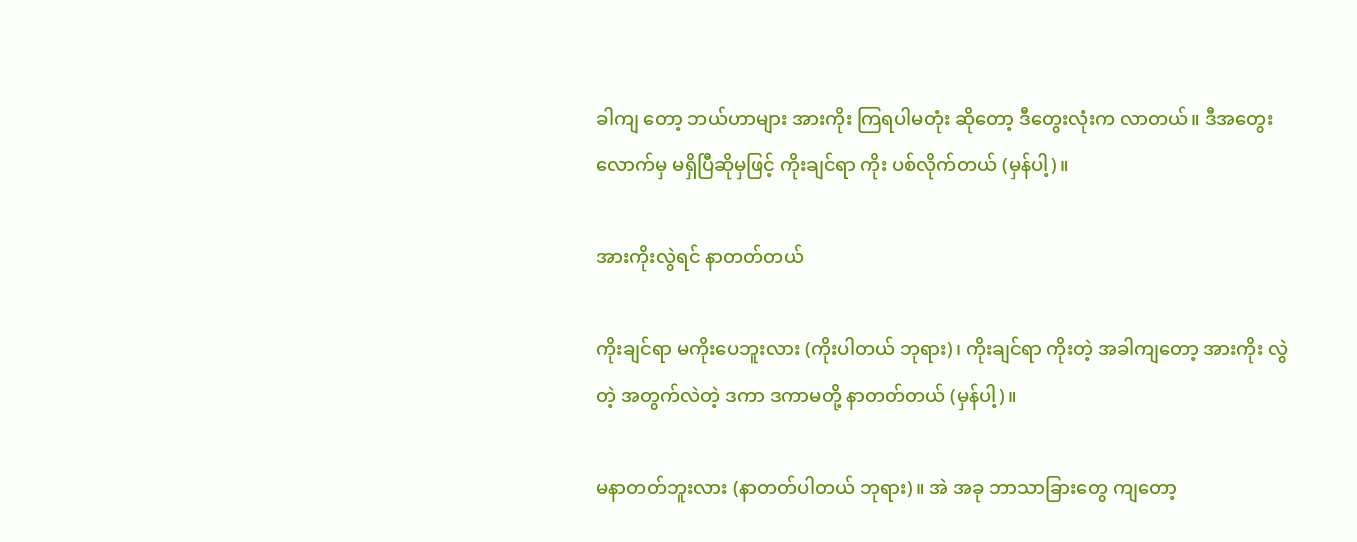ခါကျ တော့ ဘယ်ဟာများ အားကိုး ကြရပါမတုံး ဆိုတော့ ဒီတွေးလုံးက လာတယ်။ ဒီအတွေးလောက်မှ မရှိပြီဆိုမှဖြင့် ကိုးချင်ရာ ကိုး ပစ်လိုက်တယ် (မှန်ပါ့)။

အားကိုးလွဲရင် နာတတ်တယ်

ကိုးချင်ရာ မကိုးပေဘူးလား (ကိုးပါတယ် ဘုရား)၊ ကိုးချင်ရာ ကိုးတဲ့ အခါကျတော့ အားကိုး လွဲတဲ့ အတွက်လဲတဲ့ ဒကာ ဒကာမတို့ နာတတ်တယ် (မှန်ပါ့)။

မနာတတ်ဘူးလား (နာတတ်ပါတယ် ဘုရား)။ အဲ အခု ဘာသာခြားတွေ ကျတော့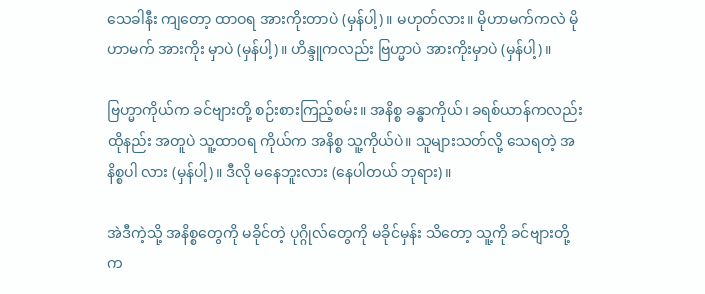သေခါနီး ကျတော့ ထာဝရ အားကိုးတာပဲ (မှန်ပါ့)။ မဟုတ်လား။ မိုဟာမက်ကလဲ မိုဟာမက် အားကိုး မှာပဲ (မှန်ပါ့)။ ဟိန္ဒူကလည်း ဗြဟ္မာပဲ အားကိုးမှာပဲ (မှန်ပါ့)။

ဗြဟ္မာကိုယ်က ခင်ဗျားတို့ စဉ်းစားကြည့်စမ်း။ အနိစ္စ ခန္ဓာကိုယ်၊ ခရစ်ယာန်ကလည်း ထိုနည်း အတူပဲ သူ့ထာဝရ ကိုယ်က အနိစ္စ သူ့ကိုယ်ပဲ။ သူများသတ်လို့ သေရတဲ့ အနိစ္စပါ လား (မှန်ပါ့)။ ဒီလို မနေဘူးလား (နေပါတယ် ဘုရား)။

အဲဒီကဲ့သို့ အနိစ္စတွေကို မခိုင်တဲ့ ပုဂ္ဂိုလ်တွေကို မခိုင်မှန်း သိတော့ သူ့ကို ခင်ဗျားတို့က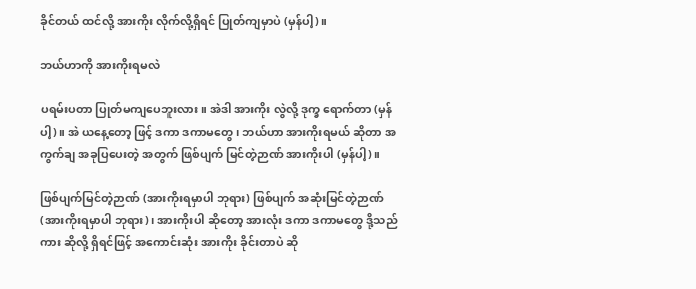ခိုင်တယ် ထင်လို့ အားကိုး လိုက်လို့ရှိရင် ပြုတ်ကျမှာပဲ (မှန်ပါ့)။

ဘယ်ဟာကို အားကိုးရမလဲ

ပရမ်းပတာ ပြုတ်မကျပေဘူးလား။ အဲဒါ အားကိုး လွဲလို့ ဒုက္ခ ရောက်တာ (မှန်ပါ့)။ အဲ ယနေ့တော့ ဖြင့် ဒကာ ဒကာမတွေ၊ ဘယ်ဟာ အားကိုးရမယ် ဆိုတာ အကွက်ချ အခုပြပေးတဲ့ အတွက် ဖြစ်ပျက် မြင်တဲ့ဉာဏ် အားကိုးပါ (မှန်ပါ့)။

ဖြစ်ပျက်မြင်တဲ့ဉာဏ် (အားကိုးရမှာပါ ဘုရား) ဖြစ်ပျက် အဆုံးမြင်တဲ့ဉာဏ် (အားကိုးရမှာပါ ဘုရား)၊ အားကိုးပါ ဆိုတော့ အားလုံး ဒကာ ဒကာမတွေ ဒို့သည်ကား ဆိုလို့ ရှိရင်ဖြင့် အကောင်းဆုံး အားကိုး ခိုင်းတာပဲ ဆို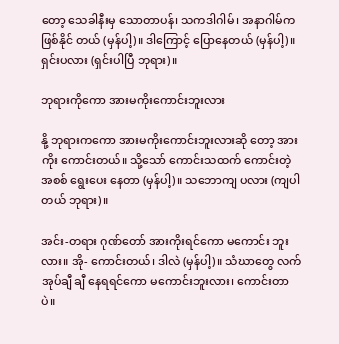တော့ သေခါနီးမှ သောတာပန်၊ သကဒါဂါမ်၊ အနာဂါမ်က ဖြစ်နိုင် တယ် (မှန်ပါ့)။ ဒါကြောင့် ပြောနေတယ် (မှန်ပါ့)။ ရှင်းပလား (ရှင်းပါပြီ ဘုရား)။

ဘုရားကိုကော အားမကိုးကောင်းဘူးလား

နို့ ဘုရားကကော အားမကိုးကောင်းဘူးလားဆို တော့ အားကိုး ကောင်းတယ်။ သို့သော် ကောင်းသထက် ကောင်းတဲ့ အစစ် ရွေးပေး နေတာ (မှန်ပါ့)။ သဘောကျ ပလား (ကျပါတယ် ဘုရား)။

အင်း-တရား ဂုဏ်တော် အားကိုးရင်ကော မကောင်း ဘူးလား။ အို- ကောင်းတယ်၊ ဒါလဲ (မှန်ပါ့)။ သံဃာတွေ လက်အုပ်ချီ ချီ နေရရင်ကော မကောင်းဘူးလား၊ ကောင်းတာပဲ။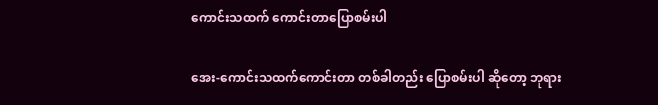ကောင်းသထက် ကောင်းတာပြောစမ်းပါ

အေး-ကောင်းသထက်ကောင်းတာ တစ်ခါတည်း ပြောစမ်းပါ ဆိုတော့ ဘုရား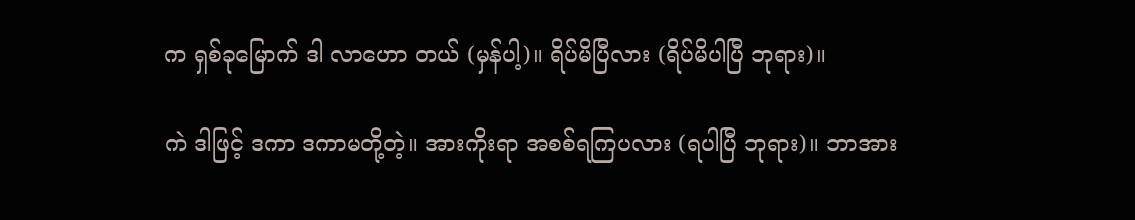က ရှစ်ခုမြောက် ဒါ လာဟော တယ် (မှန်ပါ့)။ ရိပ်မိပြီလား (ရိပ်မိပါပြီ ဘုရား)။

ကဲ ဒါဖြင့် ဒကာ ဒကာမတို့တဲ့။ အားကိုးရာ အစစ်ရကြပလား (ရပါပြီ ဘုရား)။ ဘာအား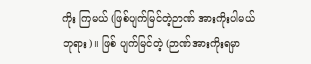ကိုး ကြမယ် (ဖြစ်ပျက်မြင်တဲ့ဉာဏ် အားကိုးပါမယ် ဘုရား)။ ဖြစ် ပျက်မြင်တဲ့ (ဉာဏ်အားကိုးရမှာ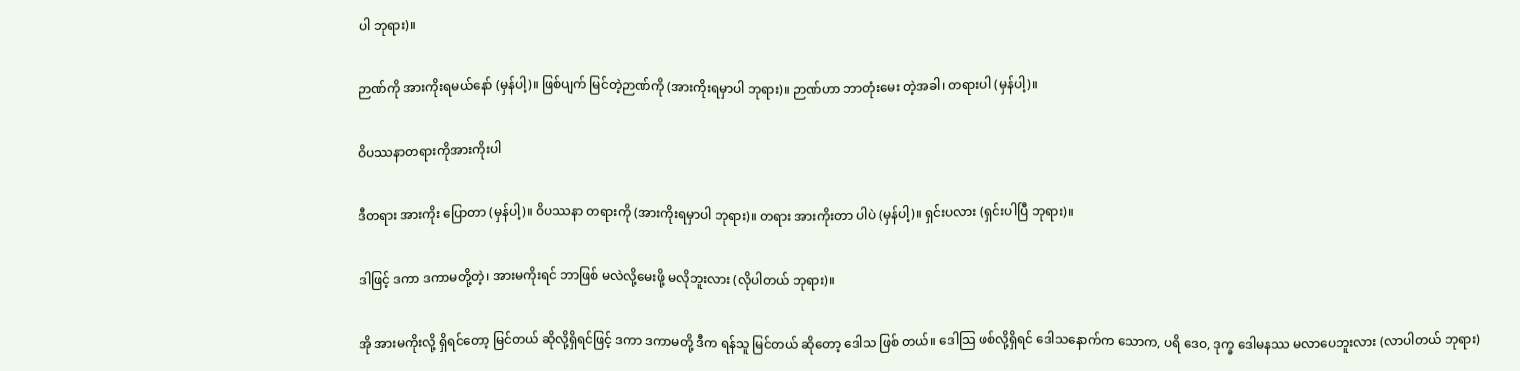ပါ ဘုရား)။

ဉာဏ်ကို အားကိုးရမယ်နော် (မှန်ပါ့)။ ဖြစ်ပျက် မြင်တဲ့ဉာဏ်ကို (အားကိုးရမှာပါ ဘုရား)။ ဉာဏ်ဟာ ဘာတုံးမေး တဲ့အခါ၊ တရားပါ (မှန်ပါ့)။

ဝိပဿနာတရားကိုအားကိုးပါ

ဒီတရား အားကိုး ပြောတာ (မှန်ပါ့)။ ဝိပဿနာ တရားကို (အားကိုးရမှာပါ ဘုရား)။ တရား အားကိုးတာ ပါပဲ (မှန်ပါ့)။ ရှင်းပလား (ရှင်းပါပြီ ဘုရား)။

ဒါဖြင့် ဒကာ ဒကာမတို့တဲ့၊ အားမကိုးရင် ဘာဖြစ် မလဲလို့မေးဖို့ မလိုဘူးလား (လိုပါတယ် ဘုရား)။

အို အားမကိုးလို့ ရှိရင်တော့ မြင်တယ် ဆိုလို့ရှိရင်ဖြင့် ဒကာ ဒကာမတို့ ဒီက ရန်သူ မြင်တယ် ဆိုတော့ ဒေါသ ဖြစ် တယ်။ ဒေါသြ ဖစ်လို့ရှိရင် ဒေါသနောက်က သောက, ပရိ ဒေဝ, ဒုက္ခ ဒေါမနဿ မလာပေဘူးလား (လာပါတယ် ဘုရား)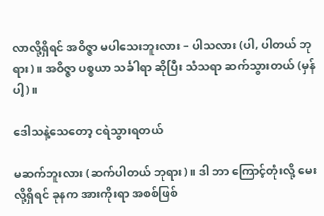လာလို့ရှိရင် အဝိဇ္ဇာ မပါသေးဘူးလား – ပါသလား (ပါ, ပါတယ် ဘုရား)။ အဝိဇ္ဇာ ပစ္စယာ သင်္ခါရာ ဆိုပြီး သံသရာ ဆက်သွားတယ် (မှန်ပါ့)။

ဒေါသနဲ့သေတော့ ငရဲသွားရတယ်

မဆက်ဘူးလား (ဆက်ပါတယ် ဘုရား)။ ဒါ ဘာ ကြောင့်တုံးလို့ မေးလို့ရှိရင် ခုနက အားကိုးရာ အစစ်ဖြစ်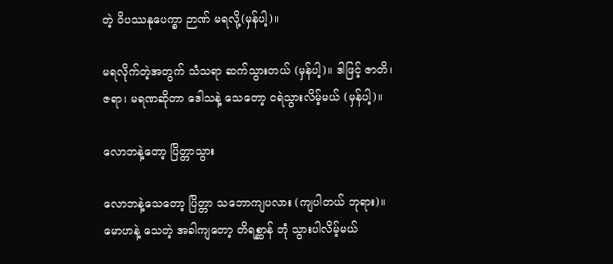တဲ့ ဝိပဿနုပေက္ခာ ဉာဏ် မရလို့(မှန်ပါ့)။

မရလိုက်တဲ့အတွက် သံသရာ ဆက်သွားတယ် (မှန်ပါ့)။ ဒါဖြင့် ဇာတိ၊ ဇရာ၊ မရဏဆိုတာ ဒေါသနဲ့ သေတော့ ငရဲသွားလိမ့်မယ် (မှန်ပါ့)။

လောဘနဲ့တော့ ပြိတ္တာသွား

လောဘနဲ့သေတော့ ပြိတ္တာ သဘောကျပလား (ကျပါတယ် ဘုရား)။ မောဟနဲ့ သေတဲ့ အခါကျတော့ တိရစ္ဆာန် ဘုံ သွားပါလိမ့်မယ်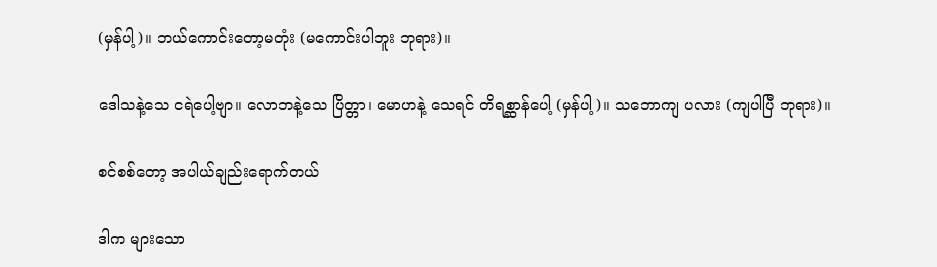(မှန်ပါ့)။ ဘယ်ကောင်းတော့မတုံး (မကောင်းပါဘူး ဘုရား)။

ဒေါသနဲ့သေ ငရဲပေါ့ဗျာ။ လောဘနဲ့သေ ပြိတ္တာ၊ မောဟနဲ့ သေရင် တိရစ္ဆာန်ပေါ့ (မှန်ပါ့)။ သဘောကျ ပလား (ကျပါပြီ ဘုရား)။

စင်စစ်တော့ အပါယ်ချည်းရောက်တယ်

ဒါက များသော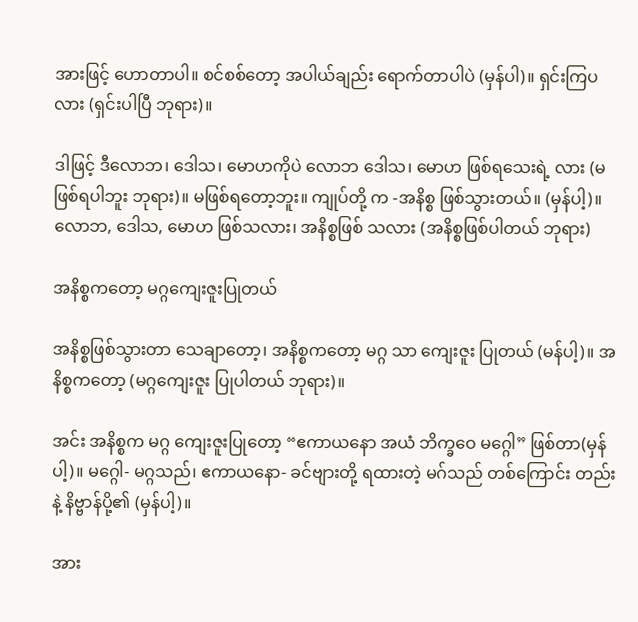အားဖြင့် ဟောတာပါ။ စင်စစ်တော့ အပါယ်ချည်း ရောက်တာပါပဲ (မှန်ပါ)။ ရှင်းကြပလား (ရှင်းပါပြီ ဘုရား)။

ဒါဖြင့် ဒီလောဘ၊ ဒေါသ၊ မောဟကိုပဲ လောဘ ဒေါသ၊ မောဟ ဖြစ်ရသေးရဲ့ လား (မဖြစ်ရပါဘူး ဘုရား)။ မဖြစ်ရတော့ဘူး။ ကျုပ်တို့ က -အနိစ္စ ဖြစ်သွားတယ်။ (မှန်ပါ့)။ လောဘ, ဒေါသ, မောဟ ဖြစ်သလား၊ အနိစ္စဖြစ် သလား (အနိစ္စဖြစ်ပါတယ် ဘုရား)

အနိစ္စကတော့ မဂ္ဂကျေးဇူးပြုတယ်

အနိစ္စဖြစ်သွားတာ သေချာတော့၊ အနိစ္စကတော့ မဂ္ဂ သာ ကျေးဇူး ပြုတယ် (မန်ပါ့)။ အနိစ္စကတော့ (မဂ္ဂကျေးဇူး ပြုပါတယ် ဘုရား)။

အင်း အနိစ္စက မဂ္ဂ ကျေးဇူးပြုတော့ “ဧကာယနော အယံ ဘိက္ခဝေ မဂ္ဂေါ” ဖြစ်တာ(မှန်ပါ့)။ မဂ္ဂေါ- မဂ္ဂသည်၊ ဧကာယနော- ခင်ဗျားတို့ ရထားတဲ့ မဂ်သည် တစ်ကြောင်း တည်းနဲ့ နိဗ္ဗာန်ပို့၏ (မှန်ပါ့)။

အား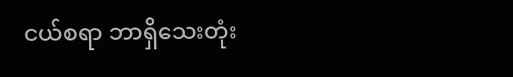ငယ်စရာ ဘာရှိသေးတုံး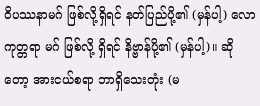ဝိပဿနာမဂ် ဖြစ်လို့ရှိရင် နတ်ပြည်ပို့၏ (မှန်ပါ့) လောကုတ္တရာ မဂ် ဖြစ်လို့ ရှိရင် နိဗ္ဗာန်ပို့၏ (မှန်ပါ့)။ ဆို တော့ အားငယ်စရာ ဘာရှိသေးတုံး (မ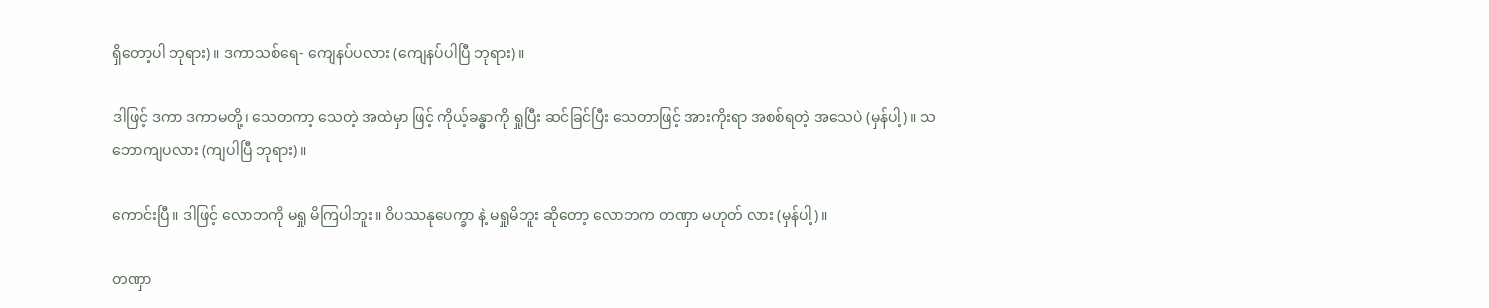ရှိတော့ပါ ဘုရား)။ ဒကာသစ်ရေ- ကျေနပ်ပလား (ကျေနပ်ပါပြီ ဘုရား)။

ဒါဖြင့် ဒကာ ဒကာမတို့၊ သေတကာ့ သေတဲ့ အထဲမှာ ဖြင့် ကိုယ့်ခန္ဓာကို ရှုပြီး ဆင်ခြင်ပြီး သေတာဖြင့် အားကိုးရာ အစစ်ရတဲ့ အသေပဲ (မှန်ပါ့)။ သဘောကျပလား (ကျပါပြီ ဘုရား)။

ကောင်းပြီ။ ဒါဖြင့် လောဘကို မရှု မိကြပါဘူး။ ဝိပဿနုပေက္ခာ နဲ့ မရှုမိဘူး ဆိုတော့ လောဘက တဏှာ မဟုတ် လား (မှန်ပါ့)။

တဏှာ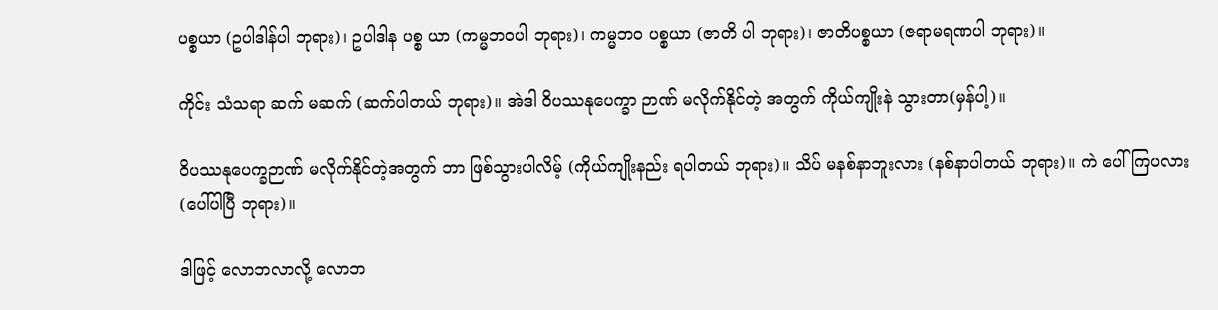ပစ္စယာ (ဥပါဒါန်ပါ ဘုရား)၊ ဥပါဒါန ပစ္စ ယာ (ကမ္မဘဝပါ ဘုရား)၊ ကမ္မဘဝ ပစ္စယာ (ဇာတိ ပါ ဘုရား)၊ ဇာတိပစ္စယာ (ဇရာမရဏပါ ဘုရား)။

ကိုင်း သံသရာ ဆက် မဆက် (ဆက်ပါတယ် ဘုရား)။ အဲဒါ ဝိပဿနုပေက္ခာ ဉာဏ် မလိုက်နိုင်တဲ့ အတွက် ကိုယ်ကျိုးနဲ သွားတာ(မှန်ပါ့)။

ဝိပဿနုပေက္ခဉာဏ် မလိုက်နိုင်တဲ့အတွက် ဘာ ဖြစ်သွားပါလိမ့် (ကိုယ်ကျိုးနည်း ရပါတယ် ဘုရား)။ သိပ် မနစ်နာဘူးလား (နစ်နာပါတယ် ဘုရား)။ ကဲ ပေါ်ကြပလား (ပေါ်ပါပြီ ဘုရား)။

ဒါဖြင့် လောဘလာလို့ လောဘ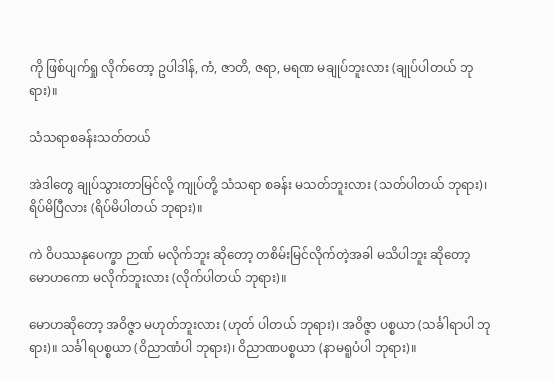ကို ဖြစ်ပျက်ရှု လိုက်တော့ ဥပါဒါန်, ကံ, ဇာတိ, ဇရာ, မရဏ မချုပ်ဘူးလား (ချုပ်ပါတယ် ဘုရား)။

သံသရာစခန်းသတ်တယ်

အဲဒါတွေ ချုပ်သွားတာမြင်လို့ ကျုပ်တို့ သံသရာ စခန်း မသတ်ဘူးလား (သတ်ပါတယ် ဘုရား)၊ ရိပ်မိပြီလား (ရိပ်မိပါတယ် ဘုရား)။

ကဲ ဝိပဿနုပေက္ခာ ဉာဏ် မလိုက်ဘူး ဆိုတော့ တစိမ်းမြင်လိုက်တဲ့အခါ မသိပါဘူး ဆိုတော့ မောဟကော မလိုက်ဘူးလား (လိုက်ပါတယ် ဘုရား)။

မောဟဆိုတော့ အဝိဇ္ဇာ မဟုတ်ဘူးလား (ဟုတ် ပါတယ် ဘုရား)၊ အဝိဇ္ဇာ ပစ္စယာ (သင်္ခါရာပါ ဘုရား)။ သင်္ခါရပစ္စယာ (ဝိညာဏံပါ ဘုရား)၊ ဝိညာဏပစ္စယာ (နာမရူပံပါ ဘုရား)။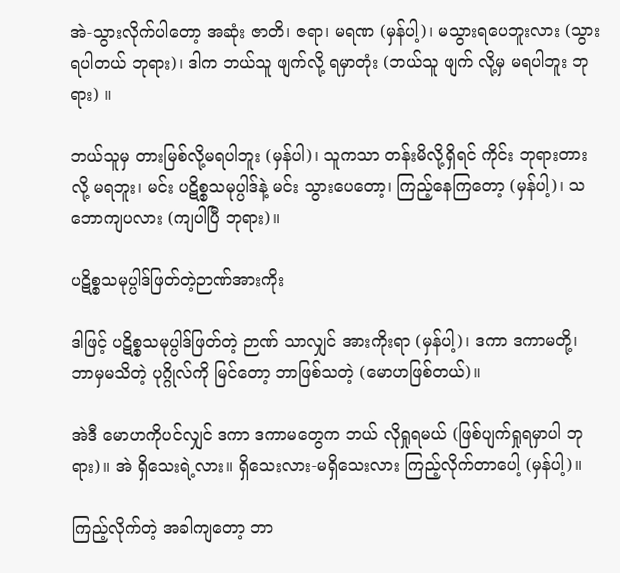အဲ-သွားလိုက်ပါတော့ အဆုံး ဇာတိ၊ ဇရာ၊ မရဏ (မှန်ပါ့)၊ မသွားရပေဘူးလား (သွားရပါတယ် ဘုရား)၊ ဒါက ဘယ်သူ ဖျက်လို့ ရမှာတုံး (ဘယ်သူ ဖျက် လို့မှ မရပါဘူး ဘုရား) ။

ဘယ်သူမှ တားမြစ်လို့မရပါဘူး (မှန်ပါ)၊ သူကသာ တန်းမိလို့ရှိရင် ကိုင်း ဘုရားတားလို့ မရဘူး၊ မင်း ပဋိစ္စသမုပ္ပါဒ်နဲ့ မင်း သွားပေတော့၊ ကြည့်နေကြတော့ (မှန်ပါ့)၊ သဘောကျပလား (ကျပါပြီ ဘုရား)။

ပဋိစ္စသမုပ္ပါဒ်ဖြတ်တဲ့ဉာဏ်အားကိုး

ဒါဖြင့် ပဋိစ္စသမုပ္ပါဒ်ဖြတ်တဲ့ ဉာဏ် သာလျှင် အားကိုးရာ (မှန်ပါ့)၊ ဒကာ ဒကာမတို့၊ ဘာမှမသိတဲ့ ပုဂ္ဂိုလ်ကို မြင်တော့ ဘာဖြစ်သတဲ့ (မောဟဖြစ်တယ်)။

အဲဒီ မောဟကိုပင်လျှင် ဒကာ ဒကာမတွေက ဘယ် လိုရှုရမယ် (ဖြစ်ပျက်ရှုရမှာပါ ဘုရား)။ အဲ ရှိသေးရဲ့လား။ ရှိသေးလား-မရှိသေးလား ကြည့်လိုက်တာပေါ့ (မှန်ပါ့)။

ကြည့်လိုက်တဲ့ အခါကျတော့ ဘာ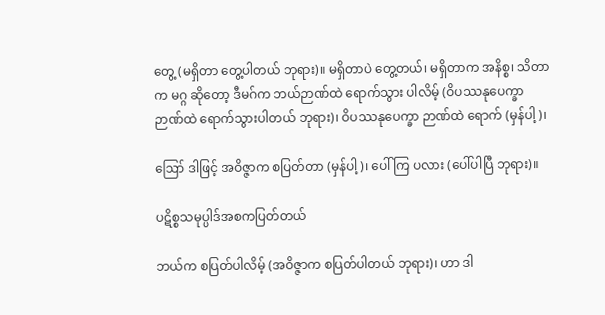တွေ့ (မရှိတာ တွေ့ပါတယ် ဘုရား)။ မရှိတာပဲ တွေ့တယ်၊ မရှိတာက အနိစ္စ၊ သိတာက မဂ္ဂ ဆိုတော့ ဒီမဂ်က ဘယ်ဉာဏ်ထဲ ရောက်သွား ပါလိမ့် (ဝိပဿနုပေက္ခာ ဉာဏ်ထဲ ရောက်သွားပါတယ် ဘုရား)၊ ဝိပဿနုပေက္ခာ ဉာဏ်ထဲ ရောက် (မှန်ပါ့)၊

ဪ ဒါဖြင့် အဝိဇ္ဇာက စပြတ်တာ (မှန်ပါ့)၊ ပေါ်ကြ ပလား (ပေါ်ပါပြီ ဘုရား)။

ပဋိစ္စသမုပ္ပါဒ်အစကပြတ်တယ်

ဘယ်က စပြတ်ပါလိမ့် (အဝိဇ္ဇာက စပြတ်ပါတယ် ဘုရား)၊ ဟာ ဒါ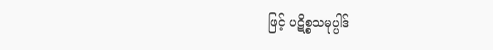ဖြင့် ပဋိစ္စသမုပ္ပါဒ်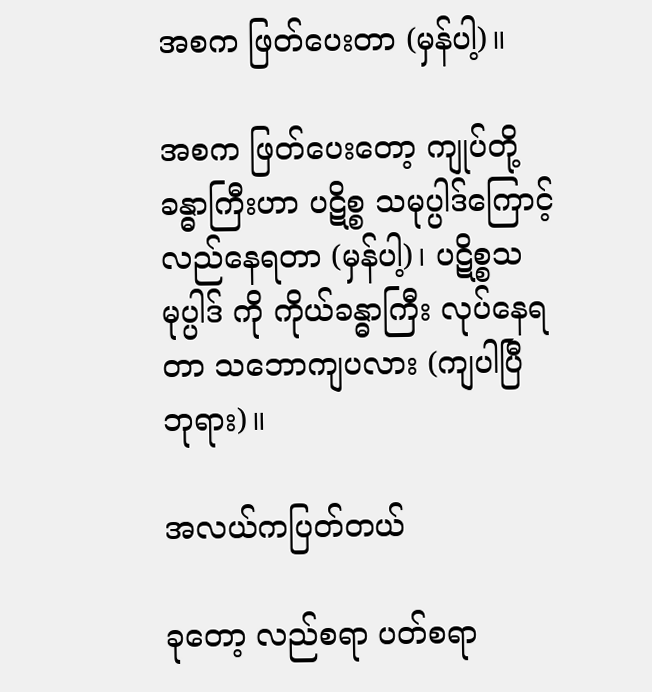အစက ဖြတ်ပေးတာ (မှန်ပါ့)။

အစက ဖြတ်ပေးတော့ ကျုပ်တို့ ခန္ဓာကြီးဟာ ပဋိစ္စ သမုပ္ပါဒ်ကြောင့် လည်နေရတာ (မှန်ပါ့)၊ ပဋိစ္စသမုပ္ပါဒ် ကို ကိုယ်ခန္ဓာကြီး လုပ်နေရတာ သဘောကျပလား (ကျပါပြီ ဘုရား)။

အလယ်ကပြတ်တယ်

ခုတော့ လည်စရာ ပတ်စရာ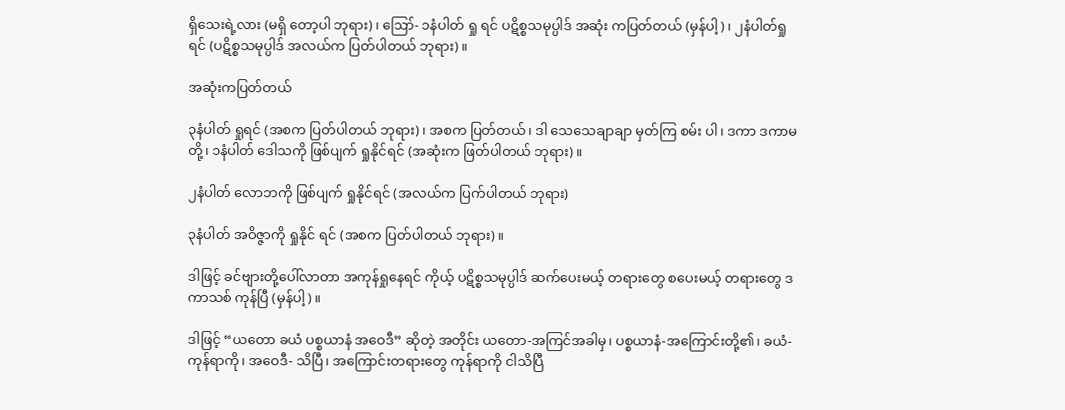ရှိသေးရဲ့လား (မရှိ တော့ပါ ဘုရား)၊ ဪ- ၁နံပါတ် ရှု ရင် ပဋိစ္စသမုပ္ပါဒ် အဆုံး ကပြတ်တယ် (မှန်ပါ့)၊ ၂နံပါတ်ရှု ရင် (ပဋိစ္စသမုပ္ပါဒ် အလယ်က ပြတ်ပါတယ် ဘုရား)။

အဆုံးကပြတ်တယ်

၃နံပါတ် ရှုရင် (အစက ပြတ်ပါတယ် ဘုရား)၊ အစက ပြတ်တယ်၊ ဒါ သေသေချာချာ မှတ်ကြ စမ်း ပါ၊ ဒကာ ဒကာမတို့၊ ၁နံပါတ် ဒေါသကို ဖြစ်ပျက် ရှုနိုင်ရင် (အဆုံးက ဖြတ်ပါတယ် ဘုရား)။

၂နံပါတ် လောဘကို ဖြစ်ပျက် ရှုနိုင်ရင် (အလယ်က ပြက်ပါတယ် ဘုရား)

၃နံပါတ် အဝိဇ္ဇာကို ရှုနိုင် ရင် (အစက ပြတ်ပါတယ် ဘုရား)။

ဒါဖြင့် ခင်ဗျားတို့ပေါ်လာတာ အကုန်ရှုနေရင် ကိုယ့် ပဋိစ္စသမုပ္ပါဒ် ဆက်ပေးမယ့် တရားတွေ စပေးမယ့် တရားတွေ ဒကာသစ် ကုန်ပြီ (မှန်ပါ့)။

ဒါဖြင့် “ယတော ခယံ ပစ္စယာနံ အဝေဒီ” ဆိုတဲ့ အတိုင်း ယတော-အကြင်အခါမှ၊ ပစ္စယာနံ-အကြောင်းတို့၏၊ ခယံ- ကုန်ရာကို၊ အဝေဒီ- သိပြီ၊ အကြောင်းတရားတွေ ကုန်ရာကို ငါသိပြီ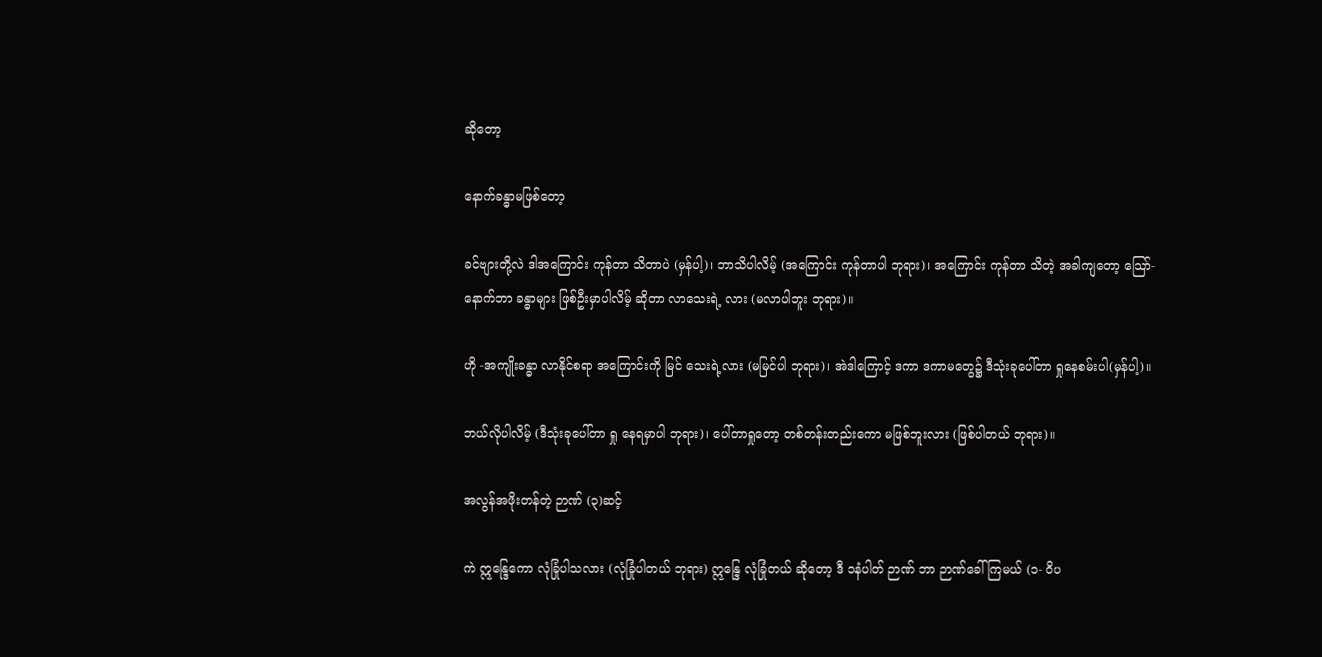ဆိုတော့

နောက်ခန္ဓာမဖြစ်တော့

ခင်ဗျားတို့လဲ ဒါအကြောင်း ကုန်တာ သိတာပဲ (မှန်ပါ့)၊ ဘာသိပါလိမ့် (အကြောင်း ကုန်တာပါ ဘုရား)၊ အကြောင်း ကုန်တာ သိတဲ့ အခါကျတော့ သြော်- နောက်ဘာ ခန္ဓာများ ဖြစ်ဦးမှာပါလိမ့် ဆိုတာ လာသေးရဲ့ လား (မလာပါဘူး ဘုရား)။

ဟို -အကျိုးခန္ဓာ လာနိုင်စရာ အကြောင်းကို မြင် သေးရဲ့လား (မမြင်ပါ ဘုရား)၊ အဲဒါကြောင့် ဒကာ ဒကာမတွေ၌ ဒီသုံးခုပေါ်တာ ရှုနေစမ်းပါ(မှန်ပါ့)။

ဘယ်လိုပါလိမ့် (ဒီသုံးခုပေါ်တာ ရှု နေရမှာပါ ဘုရား)၊ ပေါ်တာရှုတော့ တစ်တန်းတည်းကော မဖြစ်ဘူးလား (ဖြစ်ပါတယ် ဘုရား)။

အလွန်အဖိုးတန်တဲ့ ဉာဏ် (၃)ဆင့်

ကဲ ဣန္ဒြေကော လုံခြုံပါသလား (လုံခြုံပါတယ် ဘုရား) ဣန္ဒြေ လုံခြုံတယ် ဆိုတော့ ဒီ ၁နံပါတ် ဉာဏ် ဘာ ဉာဏ်ခေါ်ကြမယ် (၁- ဝိပ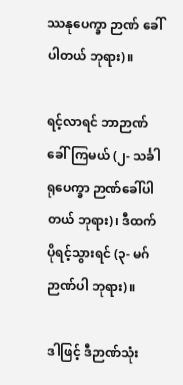ဿနုပေက္ခာ ဉာဏ် ခေါ်ပါတယ် ဘုရား)။

ရင့်လာရင် ဘာဉာဏ်ခေါ်ကြမယ် (၂- သင်္ခါရုပေက္ခာ ဉာဏ်ခေါ်ပါတယ် ဘုရား)၊ ဒီထက် ပိုရင့်သွားရင် (၃- မဂ် ဉာဏ်ပါ ဘုရား)။

ဒါဖြင့် ဒီဉာဏ်သုံး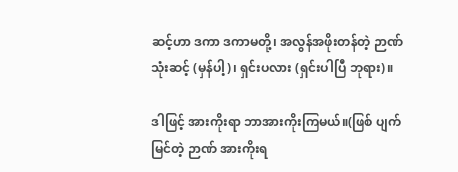ဆင့်ဟာ ဒကာ ဒကာမတို့၊ အလွန်အဖိုးတန်တဲ့ ဉာဏ်သုံးဆင့် (မှန်ပါ့)၊ ရှင်းပလား (ရှင်းပါပြီ ဘုရား)။

ဒါဖြင့် အားကိုးရာ ဘာအားကိုးကြမယ်။(ဖြစ် ပျက်မြင်တဲ့ ဉာဏ် အားကိုးရ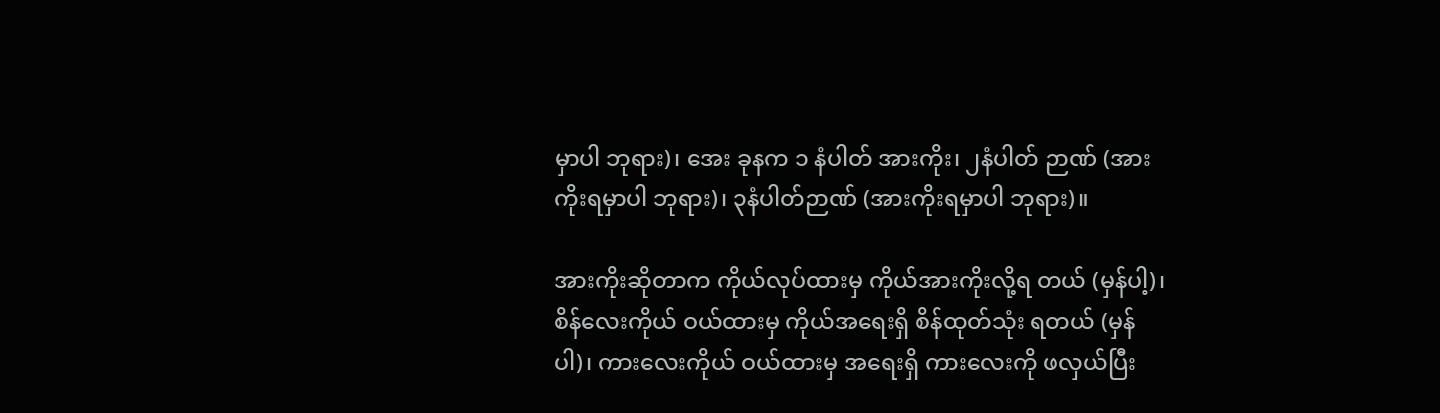မှာပါ ဘုရား)၊ အေး ခုနက ၁ နံပါတ် အားကိုး၊ ၂နံပါတ် ဉာဏ် (အားကိုးရမှာပါ ဘုရား)၊ ၃နံပါတ်ဉာဏ် (အားကိုးရမှာပါ ဘုရား)။

အားကိုးဆိုတာက ကိုယ်လုပ်ထားမှ ကိုယ်အားကိုးလို့ရ တယ် (မှန်ပါ့)၊ စိန်လေးကိုယ် ဝယ်ထားမှ ကိုယ်အရေးရှိ စိန်ထုတ်သုံး ရတယ် (မှန်ပါ)၊ ကားလေးကိုယ် ဝယ်ထားမှ အရေးရှိ ကားလေးကို ဖလှယ်ပြီး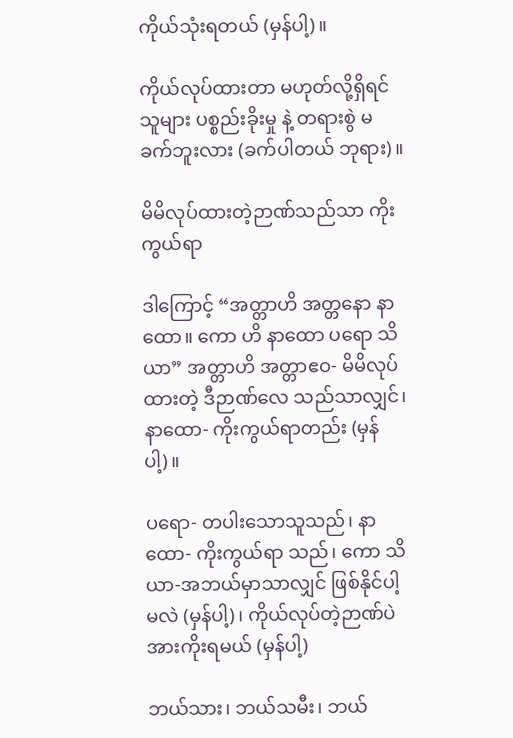ကိုယ်သုံးရတယ် (မှန်ပါ့)။

ကိုယ်လုပ်ထားတာ မဟုတ်လို့ရှိရင် သူများ ပစ္စည်းခိုးမှု နဲ့ တရားစွဲ မခက်ဘူးလား (ခက်ပါတယ် ဘုရား)။

မိမိလုပ်ထားတဲ့ဉာဏ်သည်သာ ကိုးကွယ်ရာ

ဒါကြောင့် “အတ္တာဟိ အတ္တနော နာထော။ ကော ဟိ နာထော ပရော သိယာ” အတ္တာဟိ အတ္တာဧဝ- မိမိလုပ်ထားတဲ့ ဒီဉာဏ်လေ သည်သာလျှင်၊ နာထော- ကိုးကွယ်ရာတည်း (မှန်ပါ့)။

ပရော- တပါးသောသူသည်၊ နာထော- ကိုးကွယ်ရာ သည်၊ ကော သိယာ-အဘယ်မှာသာလျှင် ဖြစ်နိုင်ပါ့မလဲ (မှန်ပါ့)၊ ကိုယ်လုပ်တဲ့ဉာဏ်ပဲ အားကိုးရမယ် (မှန်ပါ့)

ဘယ်သား၊ ဘယ်သမီး၊ ဘယ်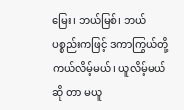မြေး၊ ဘယ်မြစ်၊ ဘယ် ပစ္စည်းကဖြင့် ဒကာကြွယ်တို့ ကယ်လိမ့်မယ်၊ ယူလိမ့်မယ် ဆို တာ မယူ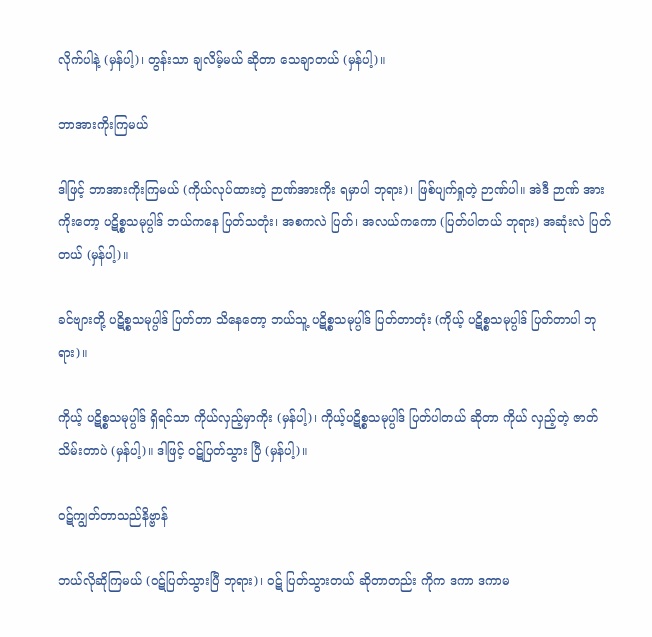လိုက်ပါနဲ့ (မှန်ပါ့)၊ တွန်းသာ ချလိမ့်မယ် ဆိုတာ သေချာတယ် (မှန်ပါ့)။

ဘာအားကိုးကြမယ်

ဒါဖြင့် ဘာအားကိုးကြမယ် (ကိုယ်လုပ်ထားတဲ့ ဉာဏ်အားကိုး ရမှာပါ ဘုရား)၊ ဖြစ်ပျက်ရှုတဲ့ ဉာဏ်ပါ။ အဲဒီ ဉာဏ် အားကိုးတော့ ပဋိစ္စသမုပ္ပါဒ် ဘယ်ကနေ ပြတ်သတုံး၊ အစကလဲ ပြတ်၊ အလယ်ကကော (ပြတ်ပါတယ် ဘုရား) အဆုံးလဲ ပြတ်တယ် (မှန်ပါ့)။

ခင်ဗျားတို့ ပဋိစ္စသမုပ္ပါဒ် ပြတ်တာ သိနေတော့ ဘယ်သူ့ ပဋိစ္စသမုပ္ပါဒ် ပြတ်တာတုံး (ကိုယ့် ပဋိစ္စသမုပ္ပါဒ် ပြတ်တာပါ ဘုရား)။

ကိုယ့် ပဋိစ္စသမုပ္ပါဒ် ရှိရင်သာ ကိုယ်လှည့်မှာကိုး (မှန်ပါ့)၊ ကိုယ့်ပဋိစ္စသမုပ္ပါဒ် ပြတ်ပါတယ် ဆိုတာ ကိုယ် လှည့်တဲ့ ဇာတ်သိမ်းတာပဲ (မှန်ပါ့)။ ဒါဖြင့် ဝဋ်ပြတ်သွား ပြီ (မှန်ပါ့)။

ဝဋ်ကျွတ်တာသည်နိဗ္ဗာန်

ဘယ်လိုဆိုကြမယ် (ဝဋ်ပြတ်သွားပြီ ဘုရား)၊ ဝဋ် ပြတ်သွားတယ် ဆိုတာတည်း ကိုက ဒကာ ဒကာမ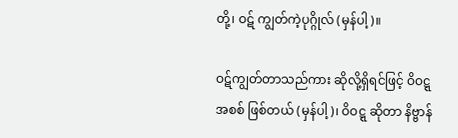တို့၊ ဝဋ် ကျွတ်ကဲ့ပုဂ္ဂိုလ် (မှန်ပါ့)။

ဝဋ်ကျွတ်တာသည်ကား ဆိုလို့ရှိရင်ဖြင့် ဝိဝဋ္ဋ အစစ် ဖြစ်တယ် (မှန်ပါ့)၊ ဝိဝဋ္ဋ ဆိုတာ နိဗ္ဗာန်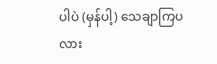ပါပဲ (မှန်ပါ့) သေချာကြပလား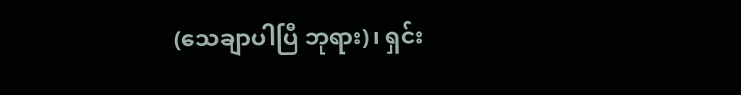(သေချာပါပြီ ဘုရား)၊ ရှင်း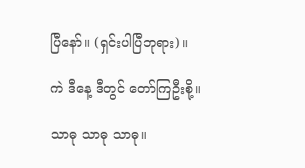ပြီနော်။ (ရှင်းပါပြီဘုရား)။

ကဲ ဒီနေ့ ဒီတွင် တော်ကြဦးစို့။

သာဓု သာဓု သာဓု။